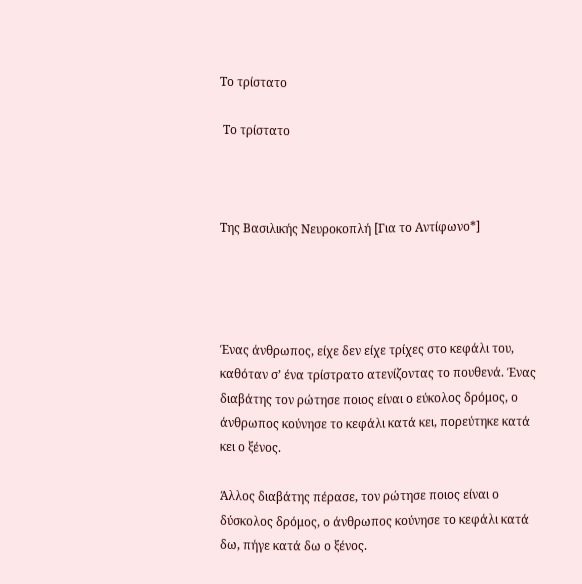Το τρίστατο

 Το τρίστατο



Της Βασιλικής Νευροκοπλή [Για το Αντίφωνο*]




Ένας άνθρωπος, είχε δεν είχε τρίχες στο κεφάλι του, καθόταν σ’ ένα τρίστρατο ατενίζοντας το πουθενά. Ένας διαβάτης τον ρώτησε ποιος είναι ο εύκολος δρόμος, ο άνθρωπος κούνησε το κεφάλι κατά κει, πορεύτηκε κατά κει ο ξένος.

Άλλος διαβάτης πέρασε, τον ρώτησε ποιος είναι ο δύσκολος δρόμος, ο άνθρωπος κούνησε το κεφάλι κατά δω, πήγε κατά δω ο ξένος.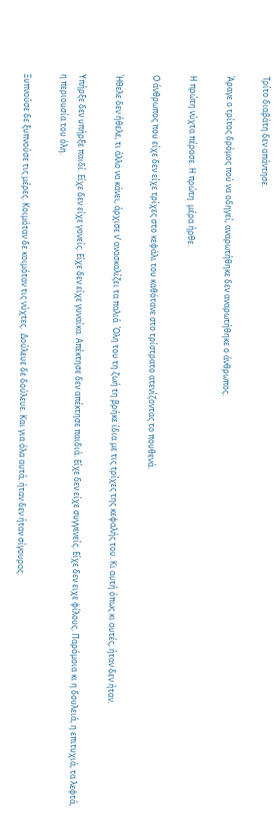Τρίτο διαβάτη δεν απάντησε.

Άραγε ο τρίτος δρόμος πού να οδηγεί, αναρωτήθηκε δεν αναρωτήθηκε ο άνθρωπος.

Η πρώτη νύχτα πέρασε. Η πρώτη  μέρα ήρθε.

Ο άνθρωπος που είχε δεν είχε τρίχες στο κεφάλι του καθότανε στο τρίστρατο ατενίζοντας το πουθενά.

Ήθελε δεν ήθελε, τι άλλο να κάνει, άρχισε ν’ ανασκαλίζει τα παλιά. Όλη του τη ζωή τη βρήκε ίδια με τις τρίχες της κεφαλής του. Κι αυτή όπως κι αυτές, ήταν δεν ήταν.

Υπήρξε δεν υπήρξε παιδί. Είχε δεν είχε γονείς. Είχε δεν είχε γυναίκα. Απέκτησε δεν απέκτησε παιδιά. Είχε δεν είχε συγγενείς. Είχε δεν ειχε φίλους. Παρόμοια κι η δουλειά, η επιτυχιά, τα λεφτά, η περιουσία του όλη.

Ξυπνούσε δε ξυπνούσε τις μέρες. Κοιμόταν δε κοιμόταν τις νύχτες.  Δούλευε δε δούλευε. Και για όλα αυτά, ήταν δεν ήταν σίγουρος.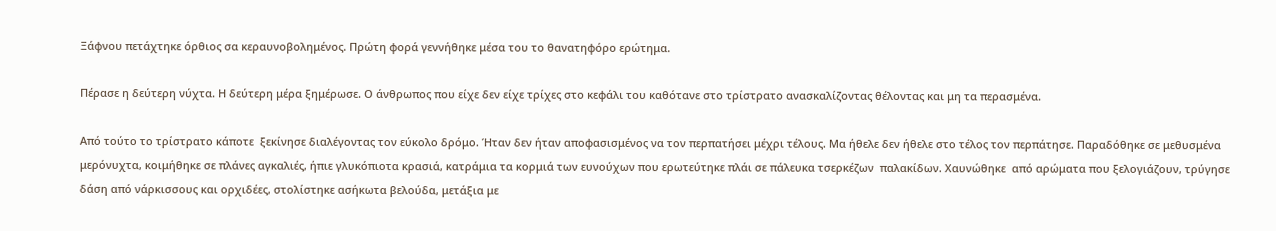Ξάφνου πετάχτηκε όρθιος σα κεραυνοβολημένος. Πρώτη φορά γεννήθηκε μέσα του το θανατηφόρο ερώτημα.

Πέρασε η δεύτερη νύχτα. Η δεύτερη μέρα ξημέρωσε. Ο άνθρωπος που είχε δεν είχε τρίχες στο κεφάλι του καθότανε στο τρίστρατο ανασκαλίζοντας θέλοντας και μη τα περασμένα.

Από τούτο το τρίστρατο κάποτε  ξεκίνησε διαλέγοντας τον εύκολο δρόμο. Ήταν δεν ήταν αποφασισμένος να τον περπατήσει μέχρι τέλους. Μα ήθελε δεν ήθελε στο τέλος τον περπάτησε. Παραδόθηκε σε μεθυσμένα μερόνυχτα, κοιμήθηκε σε πλάνες αγκαλιές, ήπιε γλυκόπιοτα κρασιά, κατράμια τα κορμιά των ευνούχων που ερωτεύτηκε πλάι σε πάλευκα τσερκέζων  παλακίδων. Χαυνώθηκε  από αρώματα που ξελογιάζουν, τρύγησε δάση από νάρκισσους και ορχιδέες, στολίστηκε ασήκωτα βελούδα, μετάξια με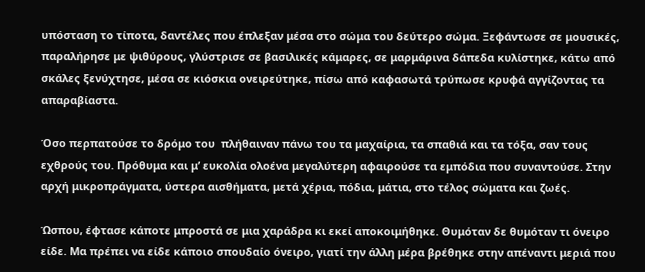υπόσταση το τίποτα, δαντέλες που έπλεξαν μέσα στο σώμα του δεύτερο σώμα. Ξεφάντωσε σε μουσικές, παραλήρησε με ψιθύρους, γλύστρισε σε βασιλικές κάμαρες, σε μαρμάρινα δάπεδα κυλίστηκε, κάτω από σκάλες ξενύχτησε, μέσα σε κιόσκια ονειρεύτηκε, πίσω από καφασωτά τρύπωσε κρυφά αγγίζοντας τα απαραβίαστα.

Όσο περπατούσε το δρόμο του  πλήθαιναν πάνω του τα μαχαίρια, τα σπαθιά και τα τόξα, σαν τους εχθρούς του. Πρόθυμα και μ’ ευκολία ολοένα μεγαλύτερη αφαιρούσε τα εμπόδια που συναντούσε. Στην αρχή μικροπράγματα, ύστερα αισθήματα, μετά χέρια, πόδια, μάτια, στο τέλος σώματα και ζωές.

Ώσπου, έφτασε κάποτε μπροστά σε μια χαράδρα κι εκεί αποκοιμήθηκε. Θυμόταν δε θυμόταν τι όνειρο είδε. Μα πρέπει να είδε κάποιο σπουδαίο όνειρο, γιατί την άλλη μέρα βρέθηκε στην απέναντι μεριά που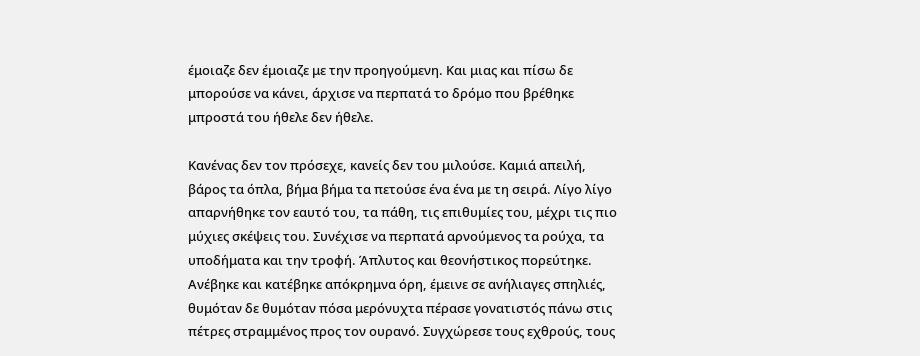έμοιαζε δεν έμοιαζε με την προηγούμενη. Και μιας και πίσω δε μπορούσε να κάνει, άρχισε να περπατά το δρόμο που βρέθηκε μπροστά του ήθελε δεν ήθελε.

Κανένας δεν τον πρόσεχε, κανείς δεν του μιλούσε. Καμιά απειλή, βάρος τα όπλα, βήμα βήμα τα πετούσε ένα ένα με τη σειρά. Λίγο λίγο απαρνήθηκε τον εαυτό του, τα πάθη, τις επιθυμίες του, μέχρι τις πιο μύχιες σκέψεις του. Συνέχισε να περπατά αρνούμενος τα ρούχα, τα υποδήματα και την τροφή. Άπλυτος και θεονήστικος πορεύτηκε. Ανέβηκε και κατέβηκε απόκρημνα όρη, έμεινε σε ανήλιαγες σπηλιές, θυμόταν δε θυμόταν πόσα μερόνυχτα πέρασε γονατιστός πάνω στις πέτρες στραμμένος προς τον ουρανό. Συγχώρεσε τους εχθρούς, τους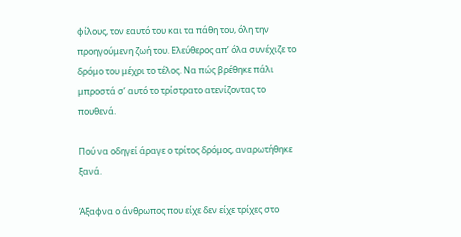φίλους, τον εαυτό του και τα πάθη του, όλη την προηγούμενη ζωή του. Ελεύθερος απ’ όλα συνέχιζε το δρόμο του μέχρι το τέλος. Να πώς βρέθηκε πάλι μπροστά σ’ αυτό το τρίστρατο ατενίζοντας το πουθενά.

Πού να οδηγεί άραγε ο τρίτος δρόμος, αναρωτήθηκε ξανά.

Άξαφνα ο άνθρωπος που είχε δεν είχε τρίχες στο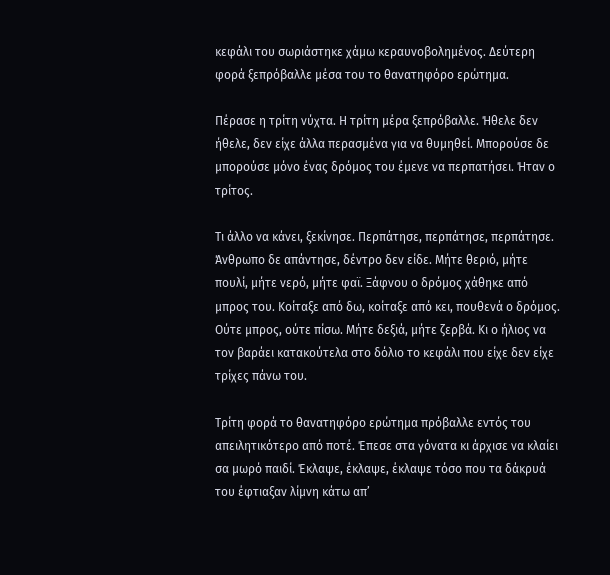κεφάλι του σωριάστηκε χάμω κεραυνοβολημένος. Δεύτερη φορά ξεπρόβαλλε μέσα του το θανατηφόρο ερώτημα.

Πέρασε η τρίτη νύχτα. Η τρίτη μέρα ξεπρόβαλλε. Ήθελε δεν ήθελε, δεν είχε άλλα περασμένα για να θυμηθεί. Μπορούσε δε μπορούσε μόνο ένας δρόμος του έμενε να περπατήσει. Ήταν ο τρίτος.

Τι άλλο να κάνει, ξεκίνησε. Περπάτησε, περπάτησε, περπάτησε. Άνθρωπο δε απάντησε, δέντρο δεν είδε. Μήτε θεριό, μήτε πουλί, μήτε νερό, μήτε φαϊ. Ξάφνου ο δρόμος χάθηκε από μπρος του. Κοίταξε από δω, κοίταξε από κει, πουθενά ο δρόμος. Ούτε μπρος, ούτε πίσω. Μήτε δεξιά, μήτε ζερβά. Κι ο ήλιος να τον βαράει κατακούτελα στο δόλιο το κεφάλι που είχε δεν είχε τρίχες πάνω του.

Τρίτη φορά το θανατηφόρο ερώτημα πρόβαλλε εντός του απειλητικότερο από ποτέ. Έπεσε στα γόνατα κι άρχισε να κλαίει σα μωρό παιδί. Έκλαψε, έκλαψε, έκλαψε τόσο που τα δάκρυά του έφτιαξαν λίμνη κάτω απ’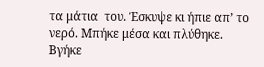τα μάτια  του. Έσκυψε κι ήπιε απ’ το νερό. Μπήκε μέσα και πλύθηκε. Βγήκε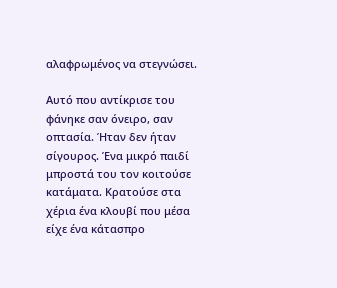αλαφρωμένος να στεγνώσει.

Αυτό που αντίκρισε του φάνηκε σαν όνειρο, σαν οπτασία. Ήταν δεν ήταν σίγουρος. Ένα μικρό παιδί μπροστά του τον κοιτούσε κατάματα. Κρατούσε στα χέρια ένα κλουβί που μέσα είχε ένα κάτασπρο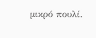μικρό πουλί.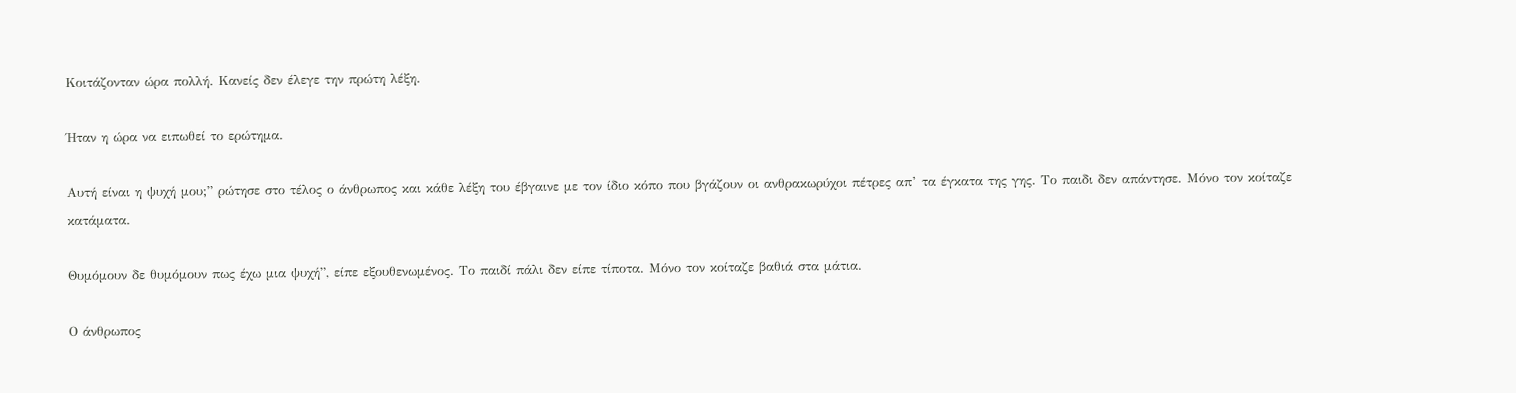Κοιτάζονταν ώρα πολλή. Κανείς δεν έλεγε την πρώτη λέξη.

Ήταν η ώρα να ειπωθεί το ερώτημα.

Αυτή είναι η ψυχή μου;” ρώτησε στο τέλος ο άνθρωπος και κάθε λέξη του έβγαινε με τον ίδιο κόπο που βγάζουν οι ανθρακωρύχοι πέτρες απ’ τα έγκατα της γης. Το παιδι δεν απάντησε. Μόνο τον κοίταζε κατάματα.

Θυμόμουν δε θυμόμουν πως έχω μια ψυχή”, είπε εξουθενωμένος. Το παιδί πάλι δεν είπε τίποτα. Μόνο τον κοίταζε βαθιά στα μάτια.

Ο άνθρωπος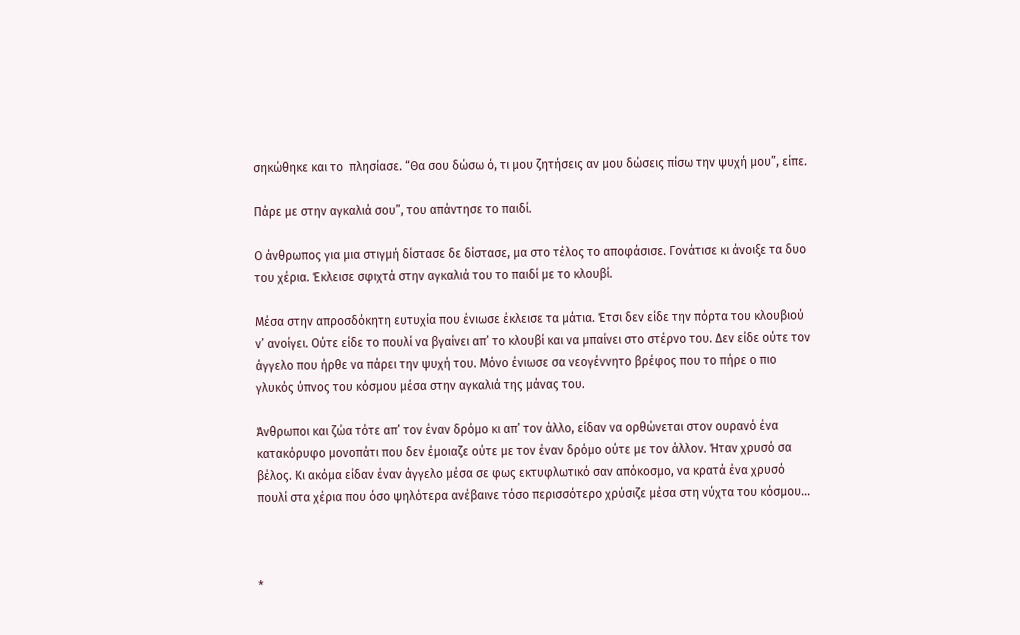σηκώθηκε και το  πλησίασε. “Θα σου δώσω ό, τι μου ζητήσεις αν μου δώσεις πίσω την ψυχή μου”, είπε.

Πάρε με στην αγκαλιά σου”, του απάντησε το παιδί.

Ο άνθρωπος για μια στιγμή δίστασε δε δίστασε, μα στο τέλος το αποφάσισε. Γονάτισε κι άνοιξε τα δυο του χέρια. Έκλεισε σφιχτά στην αγκαλιά του το παιδί με το κλουβί.

Μέσα στην απροσδόκητη ευτυχία που ένιωσε έκλεισε τα μάτια. Έτσι δεν είδε την πόρτα του κλουβιού ν’ ανοίγει. Ούτε είδε το πουλί να βγαίνει απ’ το κλουβί και να μπαίνει στο στέρνο του. Δεν είδε ούτε τον άγγελο που ήρθε να πάρει την ψυχή του. Μόνο ένιωσε σα νεογέννητο βρέφος που το πήρε ο πιο γλυκός ύπνος του κόσμου μέσα στην αγκαλιά της μάνας του.

Άνθρωποι και ζώα τότε απ’ τον έναν δρόμο κι απ’ τον άλλο, είδαν να ορθώνεται στον ουρανό ένα κατακόρυφο μονοπάτι που δεν έμοιαζε ούτε με τον έναν δρόμο ούτε με τον άλλον. Ήταν χρυσό σα βέλος. Κι ακόμα είδαν έναν άγγελο μέσα σε φως εκτυφλωτικό σαν απόκοσμο, να κρατά ένα χρυσό πουλί στα χέρια που όσο ψηλότερα ανέβαινε τόσο περισσότερο χρύσιζε μέσα στη νύχτα του κόσμου…



*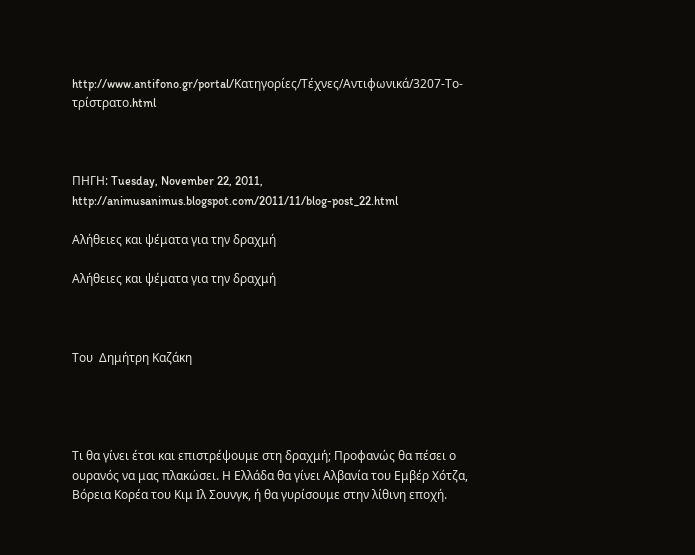http://www.antifono.gr/portal/Κατηγορίες/Τέχνες/Αντιφωνικά/3207-Το-τρίστρατο.html



ΠΗΓΗ: Tuesday, November 22, 2011,  http://animusanimus.blogspot.com/2011/11/blog-post_22.html

Αλήθειες και ψέματα για την δραχμή

Αλήθειες και ψέματα για την δραχμή



Του  Δημήτρη Καζάκη




Τι θα γίνει έτσι και επιστρέψουμε στη δραχμή; Προφανώς θα πέσει ο ουρανός να μας πλακώσει. Η Ελλάδα θα γίνει Αλβανία του Εμβέρ Χότζα, Βόρεια Κορέα του Κιμ Ιλ Σουνγκ, ή θα γυρίσουμε στην λίθινη εποχή.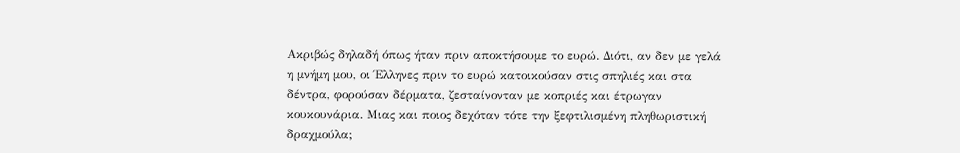Ακριβώς δηλαδή όπως ήταν πριν αποκτήσουμε το ευρώ. Διότι, αν δεν με γελά η μνήμη μου, οι Έλληνες πριν το ευρώ κατοικούσαν στις σπηλιές και στα δέντρα, φορούσαν δέρματα, ζεσταίνονταν με κοπριές και έτρωγαν κουκουνάρια. Μιας και ποιος δεχόταν τότε την ξεφτιλισμένη πληθωριστική δραχμούλα;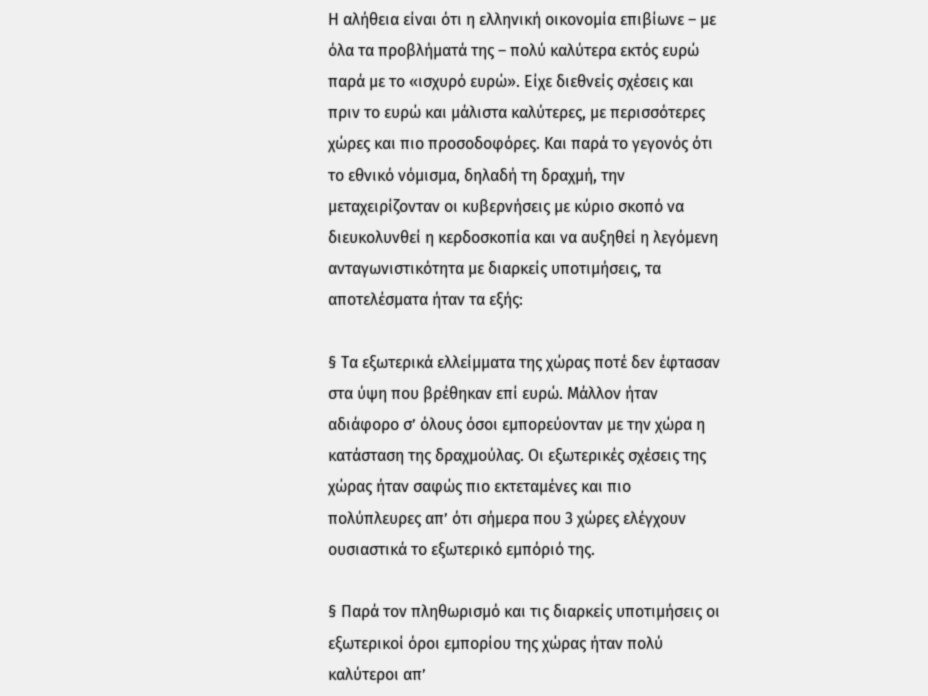Η αλήθεια είναι ότι η ελληνική οικονομία επιβίωνε – με όλα τα προβλήματά της – πολύ καλύτερα εκτός ευρώ παρά με το «ισχυρό ευρώ». Είχε διεθνείς σχέσεις και πριν το ευρώ και μάλιστα καλύτερες, με περισσότερες χώρες και πιο προσοδοφόρες. Και παρά το γεγονός ότι το εθνικό νόμισμα, δηλαδή τη δραχμή, την μεταχειρίζονταν οι κυβερνήσεις με κύριο σκοπό να διευκολυνθεί η κερδοσκοπία και να αυξηθεί η λεγόμενη ανταγωνιστικότητα με διαρκείς υποτιμήσεις, τα αποτελέσματα ήταν τα εξής:

§ Τα εξωτερικά ελλείμματα της χώρας ποτέ δεν έφτασαν στα ύψη που βρέθηκαν επί ευρώ. Μάλλον ήταν αδιάφορο σ’ όλους όσοι εμπορεύονταν με την χώρα η κατάσταση της δραχμούλας. Οι εξωτερικές σχέσεις της χώρας ήταν σαφώς πιο εκτεταμένες και πιο πολύπλευρες απ’ ότι σήμερα που 3 χώρες ελέγχουν ουσιαστικά το εξωτερικό εμπόριό της.

§ Παρά τον πληθωρισμό και τις διαρκείς υποτιμήσεις οι εξωτερικοί όροι εμπορίου της χώρας ήταν πολύ καλύτεροι απ’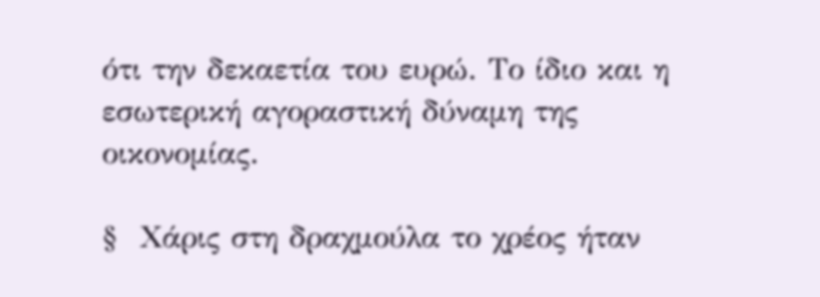ότι την δεκαετία του ευρώ. Το ίδιο και η εσωτερική αγοραστική δύναμη της οικονομίας.

§  Χάρις στη δραχμούλα το χρέος ήταν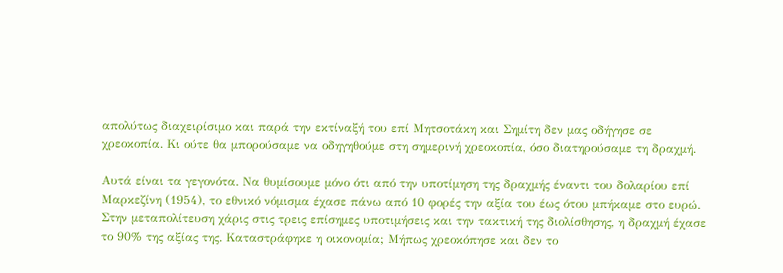απολύτως διαχειρίσιμο και παρά την εκτίναξή του επί Μητσοτάκη και Σημίτη δεν μας οδήγησε σε χρεοκοπία. Κι ούτε θα μπορούσαμε να οδηγηθούμε στη σημερινή χρεοκοπία, όσο διατηρούσαμε τη δραχμή.

Αυτά είναι τα γεγονότα. Να θυμίσουμε μόνο ότι από την υποτίμηση της δραχμής έναντι του δολαρίου επί Μαρκεζίνη (1954), το εθνικό νόμισμα έχασε πάνω από 10 φορές την αξία του έως ότου μπήκαμε στο ευρώ. Στην μεταπολίτευση χάρις στις τρεις επίσημες υποτιμήσεις και την τακτική της διολίσθησης, η δραχμή έχασε το 90% της αξίας της. Καταστράφηκε η οικονομία; Μήπως χρεοκόπησε και δεν το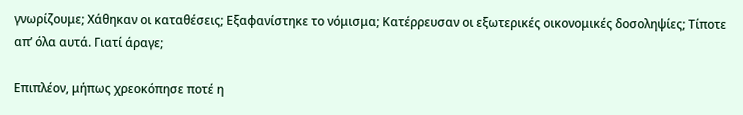γνωρίζουμε; Χάθηκαν οι καταθέσεις; Εξαφανίστηκε το νόμισμα; Κατέρρευσαν οι εξωτερικές οικονομικές δοσοληψίες; Τίποτε απ’ όλα αυτά. Γιατί άραγε;

Επιπλέον, μήπως χρεοκόπησε ποτέ η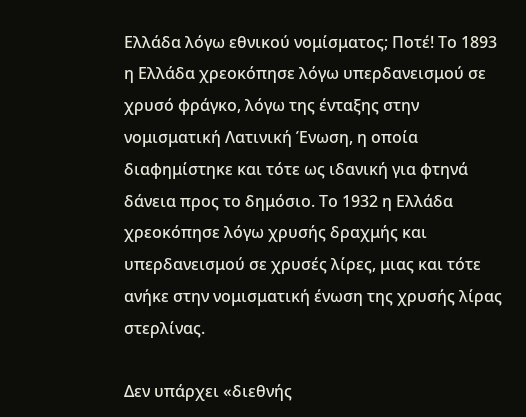Ελλάδα λόγω εθνικού νομίσματος; Ποτέ! Το 1893 η Ελλάδα χρεοκόπησε λόγω υπερδανεισμού σε χρυσό φράγκο, λόγω της ένταξης στην νομισματική Λατινική Ένωση, η οποία διαφημίστηκε και τότε ως ιδανική για φτηνά δάνεια προς το δημόσιο. Το 1932 η Ελλάδα χρεοκόπησε λόγω χρυσής δραχμής και υπερδανεισμού σε χρυσές λίρες, μιας και τότε ανήκε στην νομισματική ένωση της χρυσής λίρας στερλίνας.

Δεν υπάρχει «διεθνής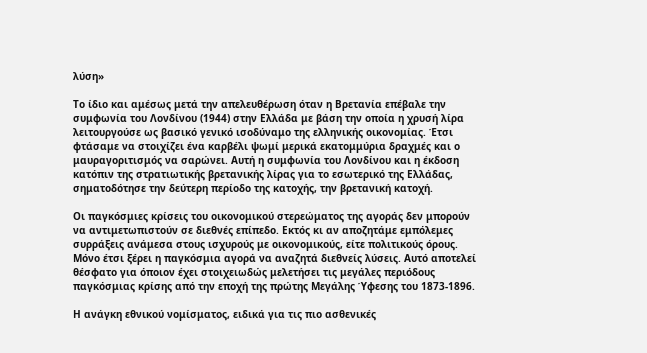λύση»

Το ίδιο και αμέσως μετά την απελευθέρωση όταν η Βρετανία επέβαλε την συμφωνία του Λονδίνου (1944) στην Ελλάδα με βάση την οποία η χρυσή λίρα λειτουργούσε ως βασικό γενικό ισοδύναμο της ελληνικής οικονομίας. Έτσι φτάσαμε να στοιχίζει ένα καρβέλι ψωμί μερικά εκατομμύρια δραχμές και ο μαυραγοριτισμός να σαρώνει. Αυτή η συμφωνία του Λονδίνου και η έκδοση κατόπιν της στρατιωτικής βρετανικής λίρας για το εσωτερικό της Ελλάδας, σηματοδότησε την δεύτερη περίοδο της κατοχής, την βρετανική κατοχή.

Οι παγκόσμιες κρίσεις του οικονομικού στερεώματος της αγοράς δεν μπορούν να αντιμετωπιστούν σε διεθνές επίπεδο. Εκτός κι αν αποζητάμε εμπόλεμες συρράξεις ανάμεσα στους ισχυρούς με οικονομικούς, είτε πολιτικούς όρους. Μόνο έτσι ξέρει η παγκόσμια αγορά να αναζητά διεθνείς λύσεις. Αυτό αποτελεί θέσφατο για όποιον έχει στοιχειωδώς μελετήσει τις μεγάλες περιόδους παγκόσμιας κρίσης από την εποχή της πρώτης Μεγάλης Ύφεσης του 1873-1896.

Η ανάγκη εθνικού νομίσματος, ειδικά για τις πιο ασθενικές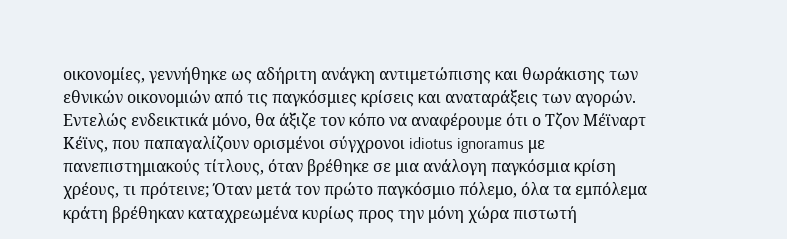οικονομίες, γεννήθηκε ως αδήριτη ανάγκη αντιμετώπισης και θωράκισης των εθνικών οικονομιών από τις παγκόσμιες κρίσεις και αναταράξεις των αγορών. Εντελώς ενδεικτικά μόνο, θα άξιζε τον κόπο να αναφέρουμε ότι ο Τζον Μέϊναρτ Κέϊνς, που παπαγαλίζουν ορισμένοι σύγχρονοι idiotus ignoramus με πανεπιστημιακούς τίτλους, όταν βρέθηκε σε μια ανάλογη παγκόσμια κρίση χρέους, τι πρότεινε; Όταν μετά τον πρώτο παγκόσμιο πόλεμο, όλα τα εμπόλεμα κράτη βρέθηκαν καταχρεωμένα κυρίως προς την μόνη χώρα πιστωτή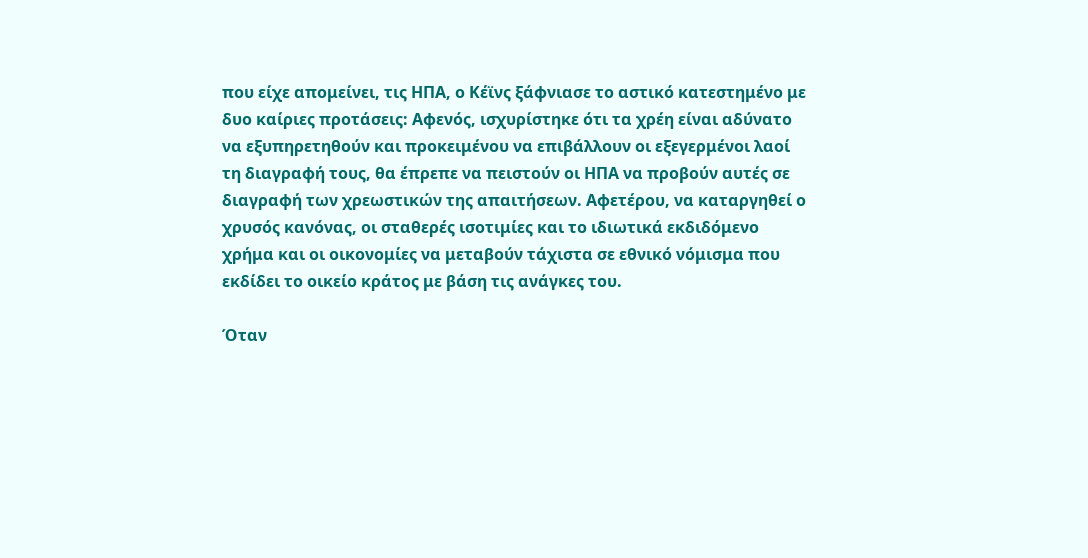που είχε απομείνει, τις ΗΠΑ, ο Κέϊνς ξάφνιασε το αστικό κατεστημένο με δυο καίριες προτάσεις: Αφενός, ισχυρίστηκε ότι τα χρέη είναι αδύνατο να εξυπηρετηθούν και προκειμένου να επιβάλλουν οι εξεγερμένοι λαοί τη διαγραφή τους, θα έπρεπε να πειστούν οι ΗΠΑ να προβούν αυτές σε διαγραφή των χρεωστικών της απαιτήσεων. Αφετέρου, να καταργηθεί ο χρυσός κανόνας, οι σταθερές ισοτιμίες και το ιδιωτικά εκδιδόμενο χρήμα και οι οικονομίες να μεταβούν τάχιστα σε εθνικό νόμισμα που εκδίδει το οικείο κράτος με βάση τις ανάγκες του.

Όταν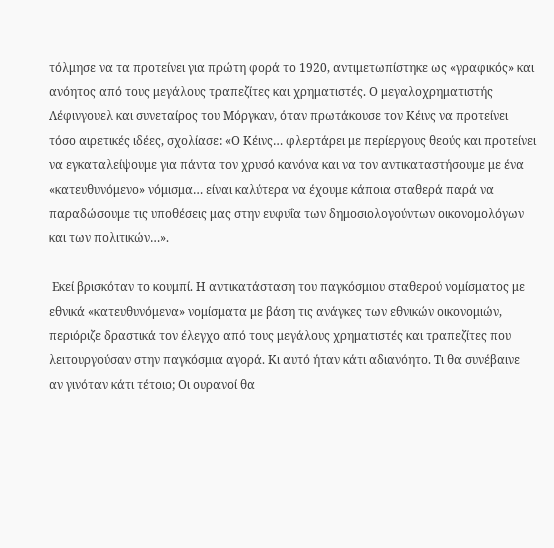τόλμησε να τα προτείνει για πρώτη φορά το 1920, αντιμετωπίστηκε ως «γραφικός» και ανόητος από τους μεγάλους τραπεζίτες και χρηματιστές. Ο μεγαλοχρηματιστής Λέφινγουελ και συνεταίρος του Μόργκαν, όταν πρωτάκουσε τον Κέινς να προτείνει τόσο αιρετικές ιδέες, σχολίασε: «Ο Κέινς… φλερτάρει με περίεργους θεούς και προτείνει να εγκαταλείψουμε για πάντα τον χρυσό κανόνα και να τον αντικαταστήσουμε με ένα «κατευθυνόμενο» νόμισμα… είναι καλύτερα να έχουμε κάποια σταθερά παρά να παραδώσουμε τις υποθέσεις μας στην ευφυΐα των δημοσιολογούντων οικονομολόγων και των πολιτικών…».

 Εκεί βρισκόταν το κουμπί. Η αντικατάσταση του παγκόσμιου σταθερού νομίσματος με εθνικά «κατευθυνόμενα» νομίσματα με βάση τις ανάγκες των εθνικών οικονομιών, περιόριζε δραστικά τον έλεγχο από τους μεγάλους χρηματιστές και τραπεζίτες που λειτουργούσαν στην παγκόσμια αγορά. Κι αυτό ήταν κάτι αδιανόητο. Τι θα συνέβαινε αν γινόταν κάτι τέτοιο; Οι ουρανοί θα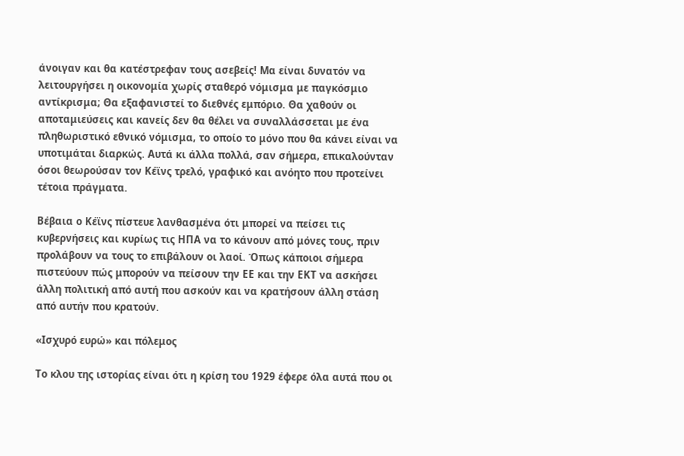άνοιγαν και θα κατέστρεφαν τους ασεβείς! Μα είναι δυνατόν να λειτουργήσει η οικονομία χωρίς σταθερό νόμισμα με παγκόσμιο αντίκρισμα; Θα εξαφανιστεί το διεθνές εμπόριο. Θα χαθούν οι αποταμιεύσεις και κανείς δεν θα θέλει να συναλλάσσεται με ένα πληθωριστικό εθνικό νόμισμα, το οποίο το μόνο που θα κάνει είναι να υποτιμάται διαρκώς. Αυτά κι άλλα πολλά, σαν σήμερα, επικαλούνταν όσοι θεωρούσαν τον Κέϊνς τρελό, γραφικό και ανόητο που προτείνει τέτοια πράγματα.

Βέβαια ο Κέϊνς πίστευε λανθασμένα ότι μπορεί να πείσει τις κυβερνήσεις και κυρίως τις ΗΠΑ να το κάνουν από μόνες τους, πριν προλάβουν να τους το επιβάλουν οι λαοί. Όπως κάποιοι σήμερα πιστεύουν πώς μπορούν να πείσουν την ΕΕ και την ΕΚΤ να ασκήσει άλλη πολιτική από αυτή που ασκούν και να κρατήσουν άλλη στάση από αυτήν που κρατούν.

«Ισχυρό ευρώ» και πόλεμος

Το κλου της ιστορίας είναι ότι η κρίση του 1929 έφερε όλα αυτά που οι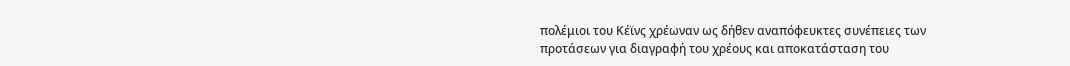πολέμιοι του Κέϊνς χρέωναν ως δήθεν αναπόφευκτες συνέπειες των προτάσεων για διαγραφή του χρέους και αποκατάσταση του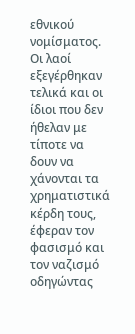εθνικού νομίσματος. Οι λαοί εξεγέρθηκαν τελικά και οι ίδιοι που δεν ήθελαν με τίποτε να δουν να χάνονται τα χρηματιστικά κέρδη τους, έφεραν τον φασισμό και τον ναζισμό οδηγώντας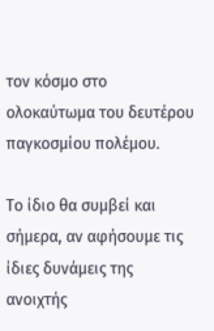τον κόσμο στο ολοκαύτωμα του δευτέρου παγκοσμίου πολέμου.

Το ίδιο θα συμβεί και σήμερα, αν αφήσουμε τις ίδιες δυνάμεις της ανοιχτής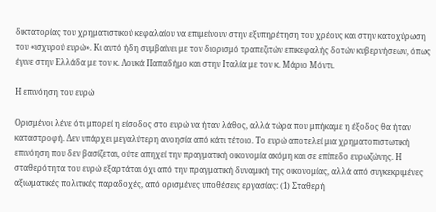δικτατορίας του χρηματιστικού κεφαλαίου να επιμείνουν στην εξυπηρέτηση του χρέους και στην κατοχύρωση του «ισχυρού ευρώ». Κι αυτό ήδη συμβαίνει με τον διορισμό τραπεζιτών επικεφαλής δοτών κυβερνήσεων, όπως έγινε στην Ελλάδα με τον κ. Λουκά Παπαδήμο και στην Ιταλία με τον κ. Μάριο Μόντι.

Η επινόηση του ευρώ

Ορισμένοι λένε ότι μπορεί η είσοδος στο ευρώ να ήταν λάθος, αλλά τώρα που μπήκαμε η έξοδος θα ήταν καταστροφή. Δεν υπάρχει μεγαλύτερη ανοησία από κάτι τέτοιο. Το ευρώ αποτελεί μια χρηματοπιστωτική επινόηση που δεν βασίζεται, ούτε απηχεί την πραγματική οικονομία ακόμη και σε επίπεδο ευρωζώνης. Η σταθερότητα του ευρώ εξαρτάται όχι από την πραγματική δυναμική της οικονομίας, αλλά από συγκεκριμένες αξιωματικές πολιτικές παραδοχές, από ορισμένες υποθέσεις εργασίας: (1) Σταθερή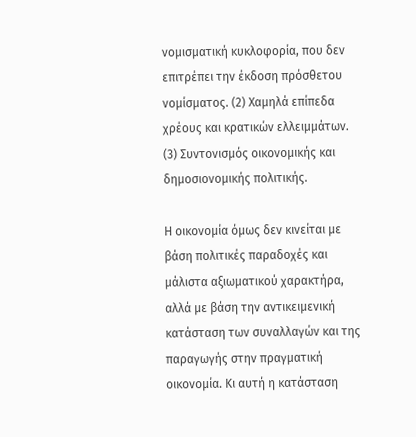νομισματική κυκλοφορία, που δεν επιτρέπει την έκδοση πρόσθετου νομίσματος. (2) Χαμηλά επίπεδα χρέους και κρατικών ελλειμμάτων. (3) Συντονισμός οικονομικής και δημοσιονομικής πολιτικής.

Η οικονομία όμως δεν κινείται με βάση πολιτικές παραδοχές και μάλιστα αξιωματικού χαρακτήρα, αλλά με βάση την αντικειμενική κατάσταση των συναλλαγών και της παραγωγής στην πραγματική οικονομία. Κι αυτή η κατάσταση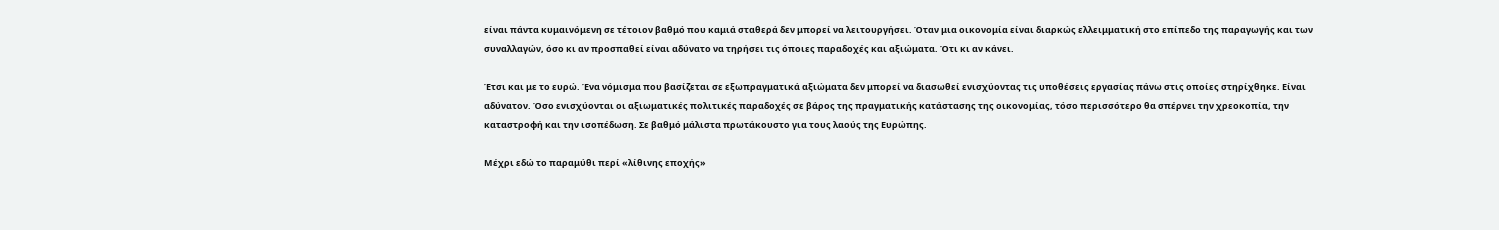είναι πάντα κυμαινόμενη σε τέτοιον βαθμό που καμιά σταθερά δεν μπορεί να λειτουργήσει. Όταν μια οικονομία είναι διαρκώς ελλειμματική στο επίπεδο της παραγωγής και των συναλλαγών, όσο κι αν προσπαθεί είναι αδύνατο να τηρήσει τις όποιες παραδοχές και αξιώματα. Ότι κι αν κάνει.

Έτσι και με το ευρώ. Ένα νόμισμα που βασίζεται σε εξωπραγματικά αξιώματα δεν μπορεί να διασωθεί ενισχύοντας τις υποθέσεις εργασίας πάνω στις οποίες στηρίχθηκε. Είναι αδύνατον. Όσο ενισχύονται οι αξιωματικές πολιτικές παραδοχές σε βάρος της πραγματικής κατάστασης της οικονομίας, τόσο περισσότερο θα σπέρνει την χρεοκοπία, την καταστροφή και την ισοπέδωση. Σε βαθμό μάλιστα πρωτάκουστο για τους λαούς της Ευρώπης.

Μέχρι εδώ το παραμύθι περί «λίθινης εποχής»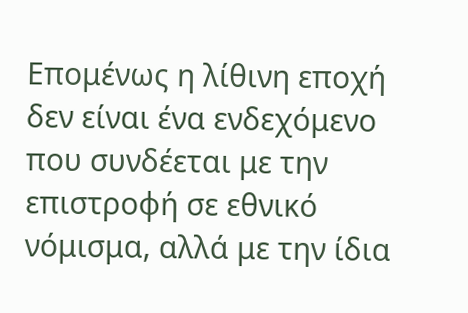Επομένως η λίθινη εποχή δεν είναι ένα ενδεχόμενο που συνδέεται με την επιστροφή σε εθνικό νόμισμα, αλλά με την ίδια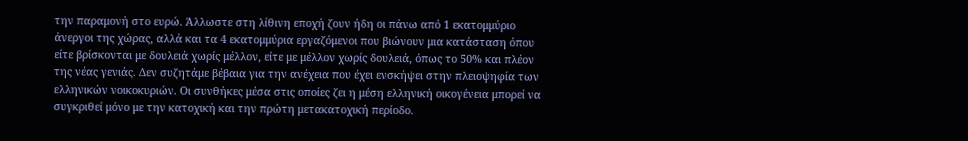την παραμονή στο ευρώ. Άλλωστε στη λίθινη εποχή ζουν ήδη οι πάνω από 1 εκατομμύριο άνεργοι της χώρας, αλλά και τα 4 εκατομμύρια εργαζόμενοι που βιώνουν μια κατάσταση όπου είτε βρίσκονται με δουλειά χωρίς μέλλον, είτε με μέλλον χωρίς δουλειά, όπως το 50% και πλέον της νέας γενιάς. Δεν συζητάμε βέβαια για την ανέχεια που έχει ενσκήψει στην πλειοψηφία των ελληνικών νοικοκυριών. Οι συνθήκες μέσα στις οποίες ζει η μέση ελληνική οικογένεια μπορεί να συγκριθεί μόνο με την κατοχική και την πρώτη μετακατοχική περίοδο.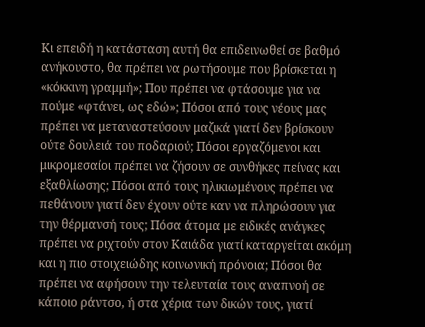Κι επειδή η κατάσταση αυτή θα επιδεινωθεί σε βαθμό ανήκουστο, θα πρέπει να ρωτήσουμε που βρίσκεται η «κόκκινη γραμμή»; Που πρέπει να φτάσουμε για να πούμε «φτάνει, ως εδώ»; Πόσοι από τους νέους μας πρέπει να μεταναστεύσουν μαζικά γιατί δεν βρίσκουν ούτε δουλειά του ποδαριού; Πόσοι εργαζόμενοι και μικρομεσαίοι πρέπει να ζήσουν σε συνθήκες πείνας και εξαθλίωσης; Πόσοι από τους ηλικιωμένους πρέπει να πεθάνουν γιατί δεν έχουν ούτε καν να πληρώσουν για την θέρμανσή τους; Πόσα άτομα με ειδικές ανάγκες πρέπει να ριχτούν στον Καιάδα γιατί καταργείται ακόμη και η πιο στοιχειώδης κοινωνική πρόνοια; Πόσοι θα πρέπει να αφήσουν την τελευταία τους αναπνοή σε κάποιο ράντσο, ή στα χέρια των δικών τους, γιατί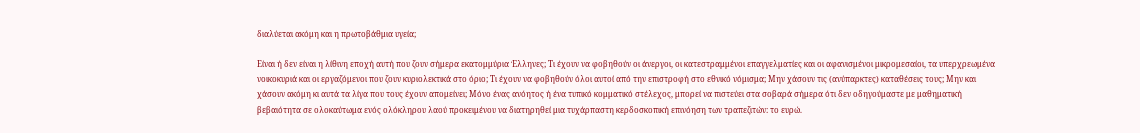διαλύεται ακόμη και η πρωτοβάθμια υγεία;

Είναι ή δεν είναι η λίθινη εποχή αυτή που ζουν σήμερα εκατομμύρια Έλληνες; Τι έχουν να φοβηθούν οι άνεργοι, οι κατεστραμμένοι επαγγελματίες και οι αφανισμένοι μικρομεσαίοι, τα υπερχρεωμένα νοικοκυριά και οι εργαζόμενοι που ζουν κυριολεκτικά στο όριο; Τι έχουν να φοβηθούν όλοι αυτοί από την επιστροφή στο εθνικό νόμισμα; Μην χάσουν τις (ανύπαρκτες) καταθέσεις τους; Μην και χάσουν ακόμη κι αυτά τα λίγα που τους έχουν απομείνει; Μόνο ένας ανόητος ή ένα τυπικό κομματικό στέλεχος, μπορεί να πιστεύει στα σοβαρά σήμερα ότι δεν οδηγούμαστε με μαθηματική βεβαιότητα σε ολοκαύτωμα ενός ολόκληρου λαού προκειμένου να διατηρηθεί μια τυχάρπαστη κερδοσκοπική επινόηση των τραπεζιτών: το ευρώ.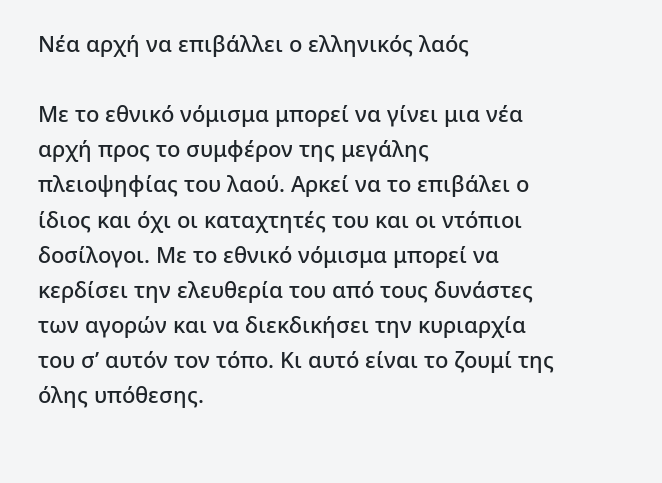Νέα αρχή να επιβάλλει ο ελληνικός λαός

Με το εθνικό νόμισμα μπορεί να γίνει μια νέα αρχή προς το συμφέρον της μεγάλης πλειοψηφίας του λαού. Αρκεί να το επιβάλει ο ίδιος και όχι οι καταχτητές του και οι ντόπιοι δοσίλογοι. Με το εθνικό νόμισμα μπορεί να κερδίσει την ελευθερία του από τους δυνάστες των αγορών και να διεκδικήσει την κυριαρχία του σ’ αυτόν τον τόπο. Κι αυτό είναι το ζουμί της όλης υπόθεσης.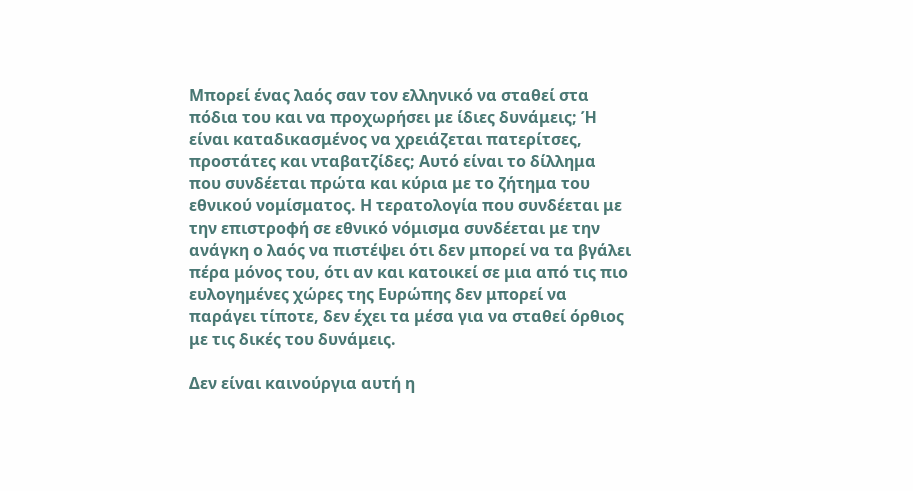Μπορεί ένας λαός σαν τον ελληνικό να σταθεί στα πόδια του και να προχωρήσει με ίδιες δυνάμεις; Ή είναι καταδικασμένος να χρειάζεται πατερίτσες, προστάτες και νταβατζίδες; Αυτό είναι το δίλλημα που συνδέεται πρώτα και κύρια με το ζήτημα του εθνικού νομίσματος. Η τερατολογία που συνδέεται με την επιστροφή σε εθνικό νόμισμα συνδέεται με την ανάγκη ο λαός να πιστέψει ότι δεν μπορεί να τα βγάλει πέρα μόνος του, ότι αν και κατοικεί σε μια από τις πιο ευλογημένες χώρες της Ευρώπης δεν μπορεί να παράγει τίποτε, δεν έχει τα μέσα για να σταθεί όρθιος με τις δικές του δυνάμεις.

Δεν είναι καινούργια αυτή η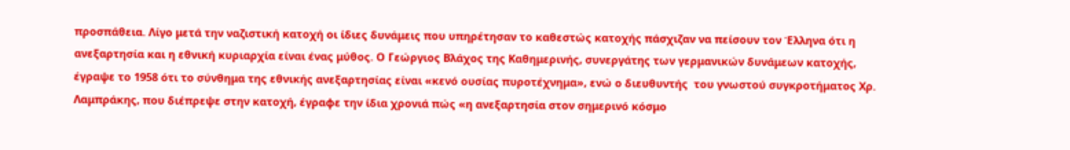προσπάθεια. Λίγο μετά την ναζιστική κατοχή οι ίδιες δυνάμεις που υπηρέτησαν το καθεστώς κατοχής πάσχιζαν να πείσουν τον Έλληνα ότι η ανεξαρτησία και η εθνική κυριαρχία είναι ένας μύθος. Ο Γεώργιος Βλάχος της Καθημερινής, συνεργάτης των γερμανικών δυνάμεων κατοχής, έγραψε το 1958 ότι το σύνθημα της εθνικής ανεξαρτησίας είναι «κενό ουσίας πυροτέχνημα», ενώ ο διευθυντής  του γνωστού συγκροτήματος Χρ. Λαμπράκης, που διέπρεψε στην κατοχή, έγραφε την ίδια χρονιά πώς «η ανεξαρτησία στον σημερινό κόσμο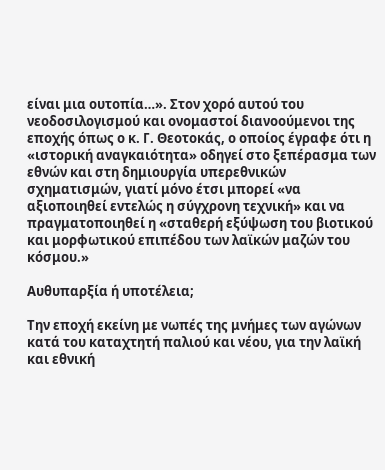είναι μια ουτοπία…». Στον χορό αυτού του νεοδοσιλογισμού και ονομαστοί διανοούμενοι της εποχής όπως ο κ. Γ. Θεοτοκάς, ο οποίος έγραφε ότι η «ιστορική αναγκαιότητα» οδηγεί στο ξεπέρασμα των εθνών και στη δημιουργία υπερεθνικών σχηματισμών, γιατί μόνο έτσι μπορεί «να αξιοποιηθεί εντελώς η σύγχρονη τεχνική» και να πραγματοποιηθεί η «σταθερή εξύψωση του βιοτικού και μορφωτικού επιπέδου των λαϊκών μαζών του κόσμου.»

Αυθυπαρξία ή υποτέλεια;

Την εποχή εκείνη με νωπές της μνήμες των αγώνων κατά του καταχτητή παλιού και νέου, για την λαϊκή και εθνική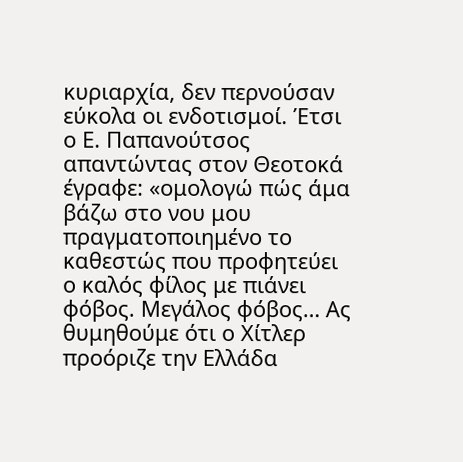κυριαρχία, δεν περνούσαν εύκολα οι ενδοτισμοί. Έτσι ο Ε. Παπανούτσος απαντώντας στον Θεοτοκά έγραφε: «ομολογώ πώς άμα βάζω στο νου μου πραγματοποιημένο το καθεστώς που προφητεύει ο καλός φίλος με πιάνει φόβος. Μεγάλος φόβος… Ας θυμηθούμε ότι ο Χίτλερ προόριζε την Ελλάδα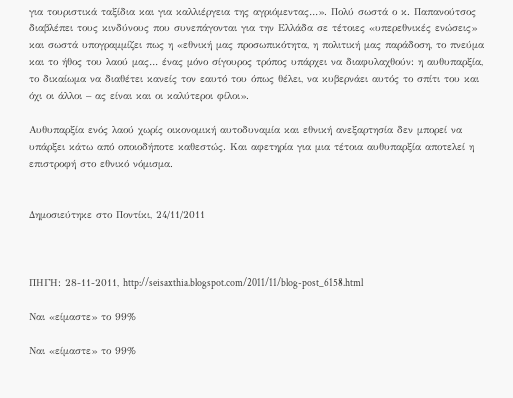για τουριστικά ταξίδια και για καλλιέργεια της αγριόμεντας…». Πολύ σωστά ο κ. Παπανούτσος διαβλέπει τους κινδύνους που συνεπάγονται για την Ελλάδα σε τέτοιες «υπερεθνικές ενώσεις» και σωστά υπογραμμίζει πως η «εθνική μας προσωπικότητα, η πολιτική μας παράδοση, το πνεύμα και το ήθος του λαού μας… ένας μόνο σίγουρος τρόπος υπάρχει να διαφυλαχθούν: η αυθυπαρξία, το δικαίωμα να διαθέτει κανείς τον εαυτό του όπως θέλει, να κυβερνάει αυτός το σπίτι του και όχι οι άλλοι – ας είναι και οι καλύτεροι φίλοι».

Αυθυπαρξία ενός λαού χωρίς οικονομική αυτοδυναμία και εθνική ανεξαρτησία δεν μπορεί να υπάρξει κάτω από οποιοδήποτε καθεστώς. Και αφετηρία για μια τέτοια αυθυπαρξία αποτελεί η επιστροφή στο εθνικό νόμισμα.


Δημοσιεύτηκε στο Ποντίκι, 24/11/2011



ΠΗΓΗ: 28-11-2011, http://seisaxthia.blogspot.com/2011/11/blog-post_6158.html

Ναι «είμαστε» το 99%

Ναι «είμαστε» το 99%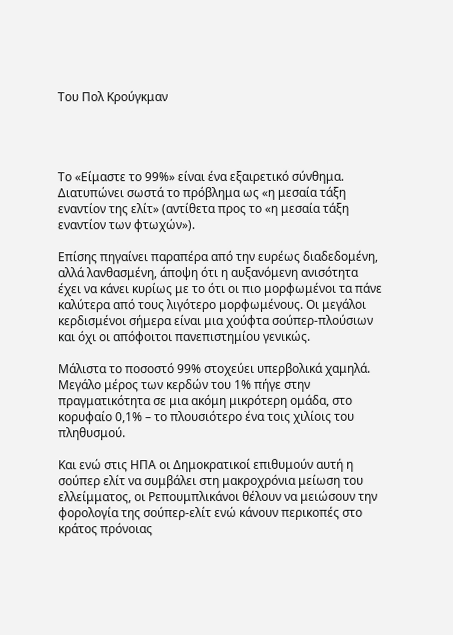Του Πολ Κρούγκμαν




Το «Είμαστε το 99%» είναι ένα εξαιρετικό σύνθημα. Διατυπώνει σωστά το πρόβλημα ως «η μεσαία τάξη εναντίον της ελίτ» (αντίθετα προς το «η μεσαία τάξη εναντίον των φτωχών»).

Επίσης πηγαίνει παραπέρα από την ευρέως διαδεδομένη, αλλά λανθασμένη, άποψη ότι η αυξανόμενη ανισότητα έχει να κάνει κυρίως με το ότι οι πιο μορφωμένοι τα πάνε καλύτερα από τους λιγότερο μορφωμένους. Οι μεγάλοι κερδισμένοι σήμερα είναι μια χούφτα σούπερ-πλούσιων και όχι οι απόφοιτοι πανεπιστημίου γενικώς.

Μάλιστα το ποσοστό 99% στοχεύει υπερβολικά χαμηλά. Μεγάλο μέρος των κερδών του 1% πήγε στην πραγματικότητα σε μια ακόμη μικρότερη ομάδα, στο κορυφαίο 0,1% – το πλουσιότερο ένα τοις χιλίοις του πληθυσμού.

Και ενώ στις ΗΠΑ οι Δημοκρατικοί επιθυμούν αυτή η σούπερ ελίτ να συμβάλει στη μακροχρόνια μείωση του ελλείμματος, οι Ρεπουμπλικάνοι θέλουν να μειώσουν την φορολογία της σούπερ-ελίτ ενώ κάνουν περικοπές στο κράτος πρόνοιας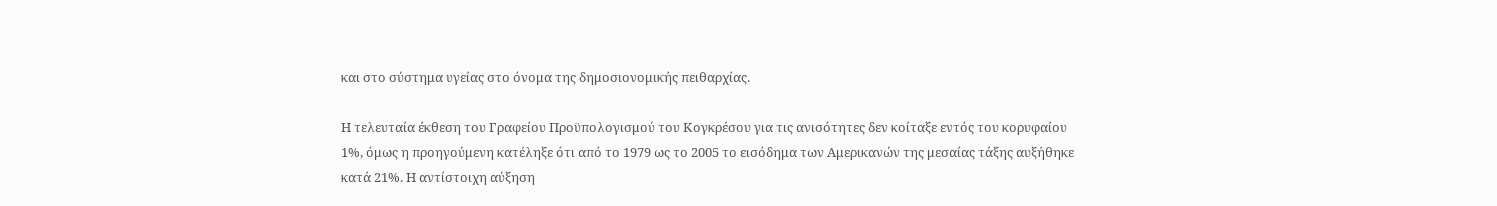και στο σύστημα υγείας στο όνομα της δημοσιονομικής πειθαρχίας.

Η τελευταία έκθεση του Γραφείου Προϋπολογισμού του Κογκρέσου για τις ανισότητες δεν κοίταξε εντός του κορυφαίου 1%, όμως η προηγούμενη κατέληξε ότι από το 1979 ως το 2005 το εισόδημα των Αμερικανών της μεσαίας τάξης αυξήθηκε κατά 21%. Η αντίστοιχη αύξηση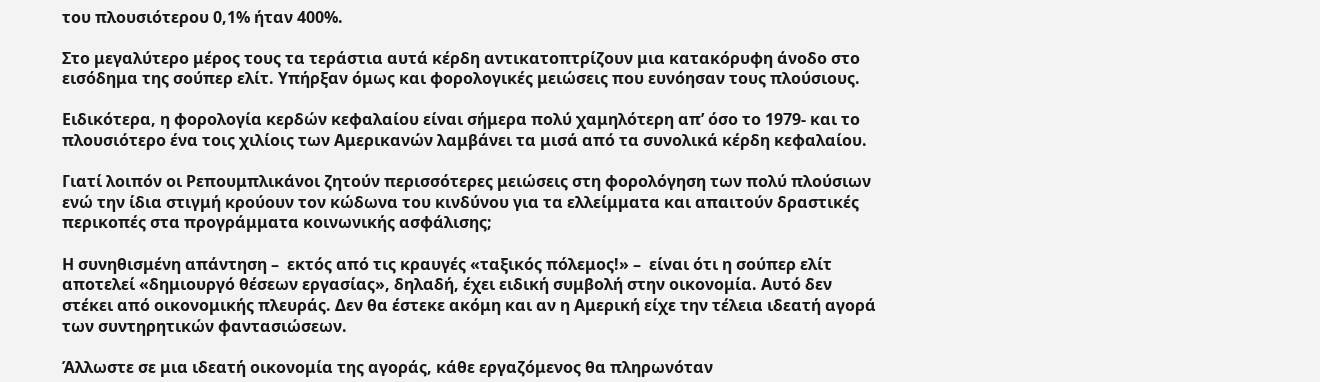του πλουσιότερου 0,1% ήταν 400%.

Στο μεγαλύτερο μέρος τους τα τεράστια αυτά κέρδη αντικατοπτρίζουν μια κατακόρυφη άνοδο στο εισόδημα της σούπερ ελίτ. Υπήρξαν όμως και φορολογικές μειώσεις που ευνόησαν τους πλούσιους.

Ειδικότερα, η φορολογία κερδών κεφαλαίου είναι σήμερα πολύ χαμηλότερη απ’ όσο το 1979- και το πλουσιότερο ένα τοις χιλίοις των Αμερικανών λαμβάνει τα μισά από τα συνολικά κέρδη κεφαλαίου.

Γιατί λοιπόν οι Ρεπουμπλικάνοι ζητούν περισσότερες μειώσεις στη φορολόγηση των πολύ πλούσιων ενώ την ίδια στιγμή κρούουν τον κώδωνα του κινδύνου για τα ελλείμματα και απαιτούν δραστικές περικοπές στα προγράμματα κοινωνικής ασφάλισης;

Η συνηθισμένη απάντηση –  εκτός από τις κραυγές «ταξικός πόλεμος!» –  είναι ότι η σούπερ ελίτ αποτελεί «δημιουργό θέσεων εργασίας», δηλαδή, έχει ειδική συμβολή στην οικονομία. Αυτό δεν στέκει από οικονομικής πλευράς. Δεν θα έστεκε ακόμη και αν η Αμερική είχε την τέλεια ιδεατή αγορά των συντηρητικών φαντασιώσεων.

Άλλωστε σε μια ιδεατή οικονομία της αγοράς, κάθε εργαζόμενος θα πληρωνόταν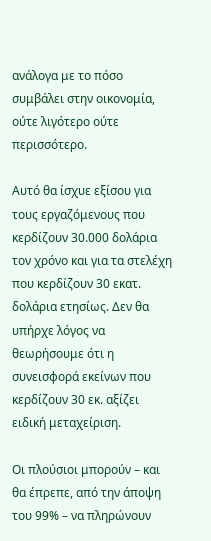ανάλογα με το πόσο συμβάλει στην οικονομία, ούτε λιγότερο ούτε περισσότερο.

Αυτό θα ίσχυε εξίσου για τους εργαζόμενους που κερδίζουν 30.000 δολάρια τον χρόνο και για τα στελέχη που κερδίζουν 30 εκατ. δολάρια ετησίως. Δεν θα υπήρχε λόγος να θεωρήσουμε ότι η συνεισφορά εκείνων που κερδίζουν 30 εκ. αξίζει ειδική μεταχείριση.

Οι πλούσιοι μπορούν – και θα έπρεπε, από την άποψη του 99% – να πληρώνουν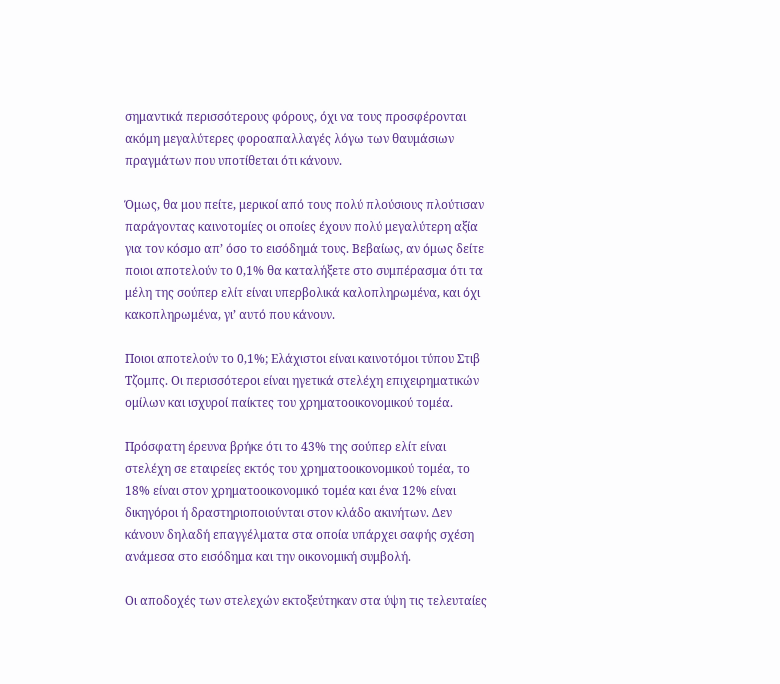σημαντικά περισσότερους φόρους, όχι να τους προσφέρονται ακόμη μεγαλύτερες φοροαπαλλαγές λόγω των θαυμάσιων πραγμάτων που υποτίθεται ότι κάνουν.

Όμως, θα μου πείτε, μερικοί από τους πολύ πλούσιους πλούτισαν παράγοντας καινοτομίες οι οποίες έχουν πολύ μεγαλύτερη αξία για τον κόσμο απ’ όσο το εισόδημά τους. Βεβαίως, αν όμως δείτε ποιοι αποτελούν το 0,1% θα καταλήξετε στο συμπέρασμα ότι τα μέλη της σούπερ ελίτ είναι υπερβολικά καλοπληρωμένα, και όχι κακοπληρωμένα, γι’ αυτό που κάνουν.

Ποιοι αποτελούν το 0,1%; Ελάχιστοι είναι καινοτόμοι τύπου Στιβ Τζομπς. Οι περισσότεροι είναι ηγετικά στελέχη επιχειρηματικών ομίλων και ισχυροί παίκτες του χρηματοοικονομικού τομέα.

Πρόσφατη έρευνα βρήκε ότι το 43% της σούπερ ελίτ είναι στελέχη σε εταιρείες εκτός του χρηματοοικονομικού τομέα, το 18% είναι στον χρηματοοικονομικό τομέα και ένα 12% είναι δικηγόροι ή δραστηριοποιούνται στον κλάδο ακινήτων. Δεν κάνουν δηλαδή επαγγέλματα στα οποία υπάρχει σαφής σχέση ανάμεσα στο εισόδημα και την οικονομική συμβολή.

Οι αποδοχές των στελεχών εκτοξεύτηκαν στα ύψη τις τελευταίες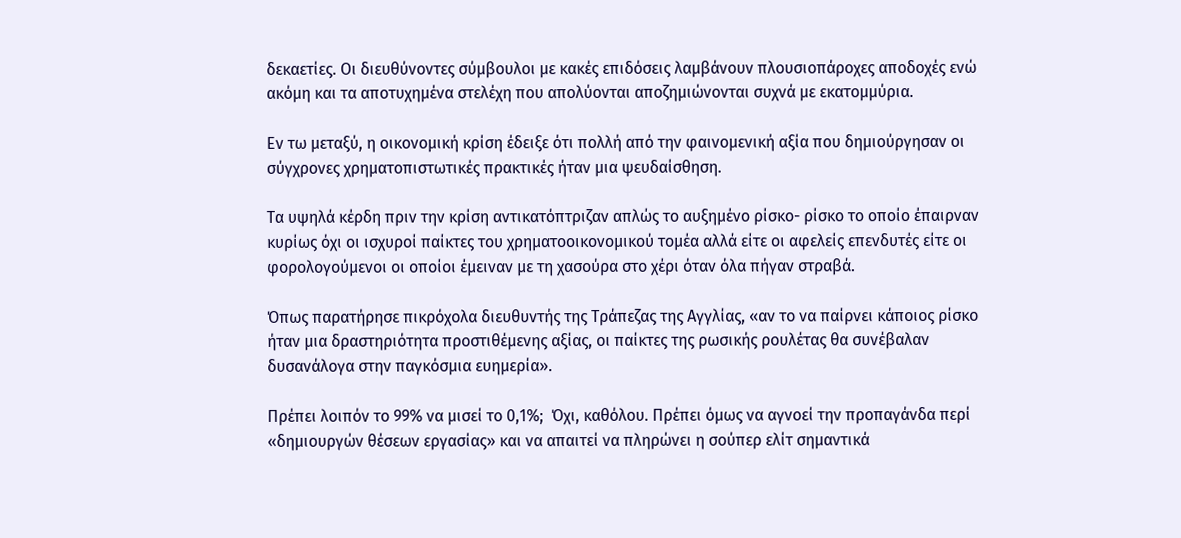δεκαετίες. Οι διευθύνοντες σύμβουλοι με κακές επιδόσεις λαμβάνουν πλουσιοπάροχες αποδοχές ενώ ακόμη και τα αποτυχημένα στελέχη που απολύονται αποζημιώνονται συχνά με εκατομμύρια.

Εν τω μεταξύ, η οικονομική κρίση έδειξε ότι πολλή από την φαινομενική αξία που δημιούργησαν οι σύγχρονες χρηματοπιστωτικές πρακτικές ήταν μια ψευδαίσθηση.

Τα υψηλά κέρδη πριν την κρίση αντικατόπτριζαν απλώς το αυξημένο ρίσκο- ρίσκο το οποίο έπαιρναν κυρίως όχι οι ισχυροί παίκτες του χρηματοοικονομικού τομέα αλλά είτε οι αφελείς επενδυτές είτε οι φορολογούμενοι οι οποίοι έμειναν με τη χασούρα στο χέρι όταν όλα πήγαν στραβά.

Όπως παρατήρησε πικρόχολα διευθυντής της Τράπεζας της Αγγλίας, «αν το να παίρνει κάποιος ρίσκο ήταν μια δραστηριότητα προστιθέμενης αξίας, οι παίκτες της ρωσικής ρουλέτας θα συνέβαλαν δυσανάλογα στην παγκόσμια ευημερία».

Πρέπει λοιπόν το 99% να μισεί το 0,1%;  Όχι, καθόλου. Πρέπει όμως να αγνοεί την προπαγάνδα περί «δημιουργών θέσεων εργασίας» και να απαιτεί να πληρώνει η σούπερ ελίτ σημαντικά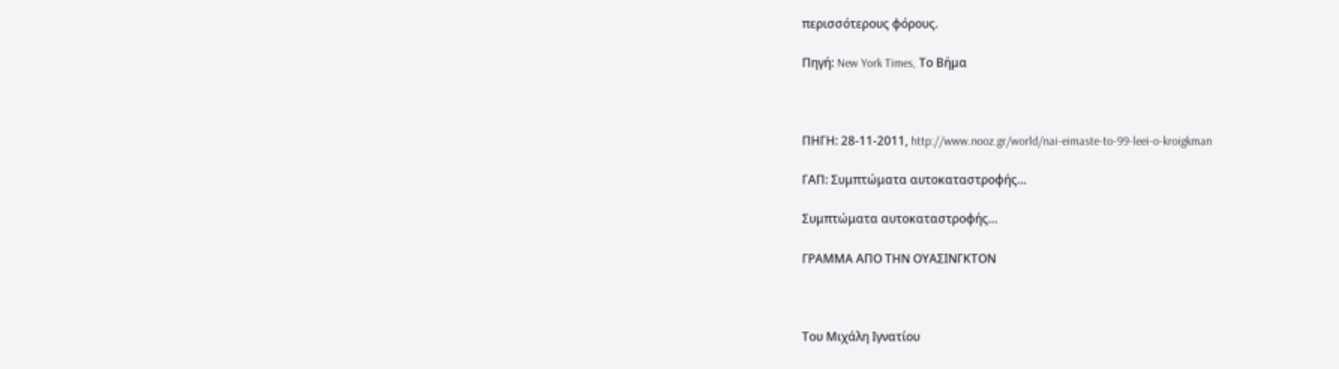περισσότερους φόρους.

Πηγή: New York Times, Το Βήμα



ΠΗΓΗ: 28-11-2011, http://www.nooz.gr/world/nai-eimaste-to-99-leei-o-kroigkman

ΓΑΠ: Συμπτώματα αυτοκαταστροφής…

Συμπτώματα αυτοκαταστροφής…

ΓΡΑΜΜΑ ΑΠΟ ΤΗΝ ΟΥΑΣΙΝΓΚΤΟΝ



Του Μιχάλη Ιγνατίου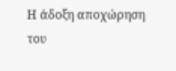Η άδοξη αποχώρηση του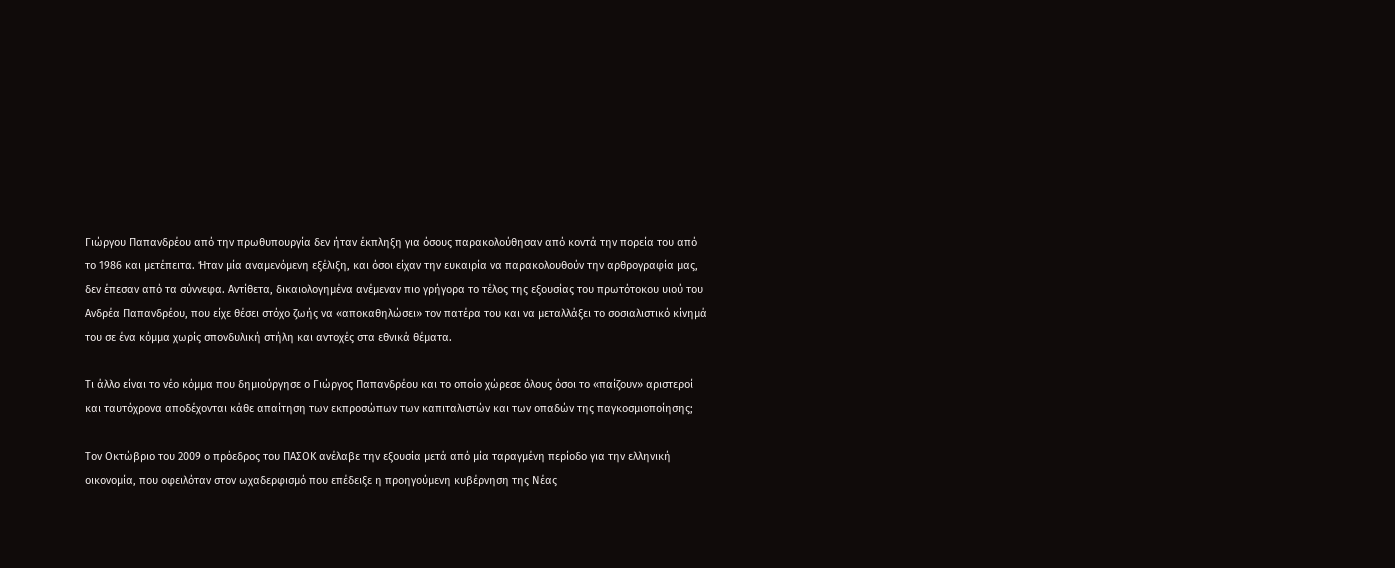Γιώργου Παπανδρέου από την πρωθυπουργία δεν ήταν έκπληξη για όσους παρακολούθησαν από κοντά την πορεία του από το 1986 και μετέπειτα. Ήταν μία αναμενόμενη εξέλιξη, και όσοι είχαν την ευκαιρία να παρακολουθούν την αρθρογραφία μας, δεν έπεσαν από τα σύννεφα. Αντίθετα, δικαιολογημένα ανέμεναν πιο γρήγορα το τέλος της εξουσίας του πρωτότοκου υιού του Ανδρέα Παπανδρέου, που είχε θέσει στόχο ζωής να «αποκαθηλώσει» τον πατέρα του και να μεταλλάξει το σοσιαλιστικό κίνημά του σε ένα κόμμα χωρίς σπονδυλική στήλη και αντοχές στα εθνικά θέματα.

Τι άλλο είναι το νέο κόμμα που δημιούργησε ο Γιώργος Παπανδρέου και το οποίο χώρεσε όλους όσοι το «παίζουν» αριστεροί και ταυτόχρονα αποδέχονται κάθε απαίτηση των εκπροσώπων των καπιταλιστών και των οπαδών της παγκοσμιοποίησης;

Τον Οκτώβριο του 2009 ο πρόεδρος του ΠΑΣΟΚ ανέλαβε την εξουσία μετά από μία ταραγμένη περίοδο για την ελληνική οικονομία, που οφειλόταν στον ωχαδερφισμό που επέδειξε η προηγούμενη κυβέρνηση της Νέας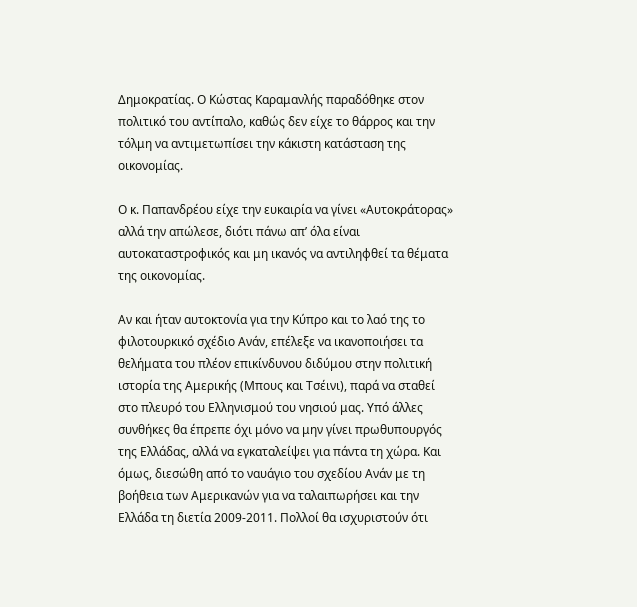Δημοκρατίας. Ο Κώστας Καραμανλής παραδόθηκε στον πολιτικό του αντίπαλο, καθώς δεν είχε το θάρρος και την τόλμη να αντιμετωπίσει την κάκιστη κατάσταση της οικονομίας.

Ο κ. Παπανδρέου είχε την ευκαιρία να γίνει «Αυτοκράτορας» αλλά την απώλεσε, διότι πάνω απ’ όλα είναι αυτοκαταστροφικός και μη ικανός να αντιληφθεί τα θέματα της οικονομίας.

Αν και ήταν αυτοκτονία για την Κύπρο και το λαό της το φιλοτουρκικό σχέδιο Ανάν, επέλεξε να ικανοποιήσει τα θελήματα του πλέον επικίνδυνου διδύμου στην πολιτική ιστορία της Αμερικής (Μπους και Τσέινι), παρά να σταθεί στο πλευρό του Ελληνισμού του νησιού μας. Υπό άλλες συνθήκες θα έπρεπε όχι μόνο να μην γίνει πρωθυπουργός της Ελλάδας, αλλά να εγκαταλείψει για πάντα τη χώρα. Και όμως, διεσώθη από το ναυάγιο του σχεδίου Ανάν με τη βοήθεια των Αμερικανών για να ταλαιπωρήσει και την Ελλάδα τη διετία 2009-2011. Πολλοί θα ισχυριστούν ότι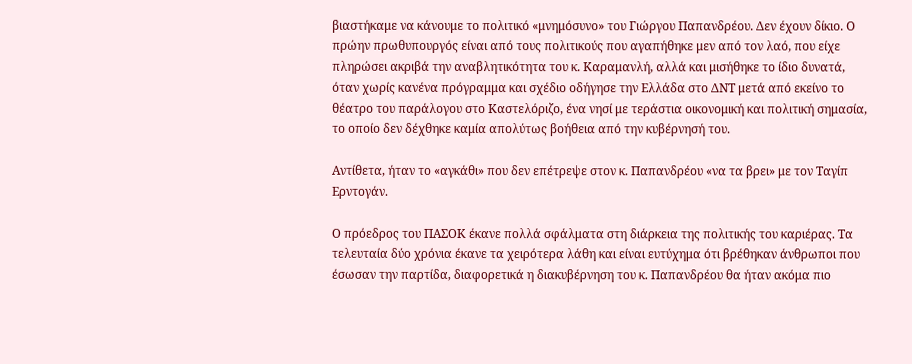βιαστήκαμε να κάνουμε το πολιτικό «μνημόσυνο» του Γιώργου Παπανδρέου. Δεν έχουν δίκιο. Ο πρώην πρωθυπουργός είναι από τους πολιτικούς που αγαπήθηκε μεν από τον λαό, που είχε πληρώσει ακριβά την αναβλητικότητα του κ. Καραμανλή, αλλά και μισήθηκε το ίδιο δυνατά, όταν χωρίς κανένα πρόγραμμα και σχέδιο οδήγησε την Ελλάδα στο ΔΝΤ μετά από εκείνο το θέατρο του παράλογου στο Καστελόριζο, ένα νησί με τεράστια οικονομική και πολιτική σημασία, το οποίο δεν δέχθηκε καμία απολύτως βοήθεια από την κυβέρνησή του.

Αντίθετα, ήταν το «αγκάθι» που δεν επέτρεψε στον κ. Παπανδρέου «να τα βρει» με τον Ταγίπ Ερντογάν.

Ο πρόεδρος του ΠΑΣΟΚ έκανε πολλά σφάλματα στη διάρκεια της πολιτικής του καριέρας. Τα τελευταία δύο χρόνια έκανε τα χειρότερα λάθη και είναι ευτύχημα ότι βρέθηκαν άνθρωποι που έσωσαν την παρτίδα, διαφορετικά η διακυβέρνηση του κ. Παπανδρέου θα ήταν ακόμα πιο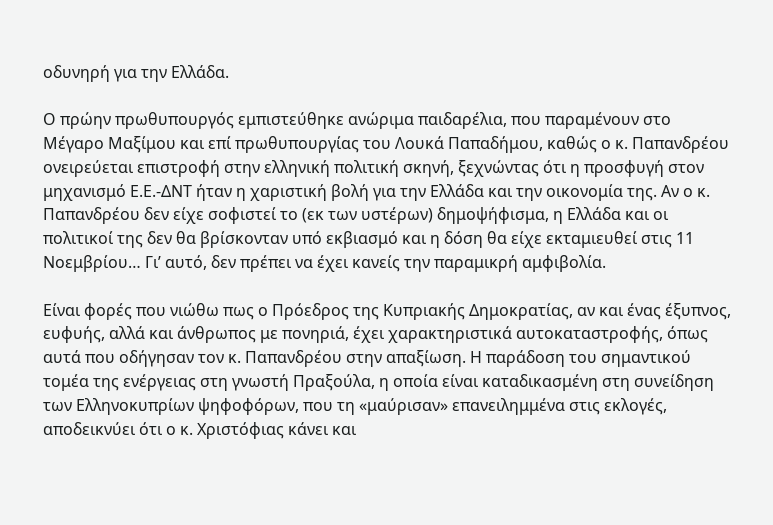οδυνηρή για την Ελλάδα.

Ο πρώην πρωθυπουργός εμπιστεύθηκε ανώριμα παιδαρέλια, που παραμένουν στο Μέγαρο Μαξίμου και επί πρωθυπουργίας του Λουκά Παπαδήμου, καθώς ο κ. Παπανδρέου ονειρεύεται επιστροφή στην ελληνική πολιτική σκηνή, ξεχνώντας ότι η προσφυγή στον μηχανισμό Ε.Ε.-ΔΝΤ ήταν η χαριστική βολή για την Ελλάδα και την οικονομία της. Αν ο κ. Παπανδρέου δεν είχε σοφιστεί το (εκ των υστέρων) δημοψήφισμα, η Ελλάδα και οι πολιτικοί της δεν θα βρίσκονταν υπό εκβιασμό και η δόση θα είχε εκταμιευθεί στις 11 Νοεμβρίου… Γι’ αυτό, δεν πρέπει να έχει κανείς την παραμικρή αμφιβολία.

Είναι φορές που νιώθω πως ο Πρόεδρος της Κυπριακής Δημοκρατίας, αν και ένας έξυπνος, ευφυής, αλλά και άνθρωπος με πονηριά, έχει χαρακτηριστικά αυτοκαταστροφής, όπως αυτά που οδήγησαν τον κ. Παπανδρέου στην απαξίωση. Η παράδοση του σημαντικού τομέα της ενέργειας στη γνωστή Πραξούλα, η οποία είναι καταδικασμένη στη συνείδηση των Ελληνοκυπρίων ψηφοφόρων, που τη «μαύρισαν» επανειλημμένα στις εκλογές, αποδεικνύει ότι ο κ. Χριστόφιας κάνει και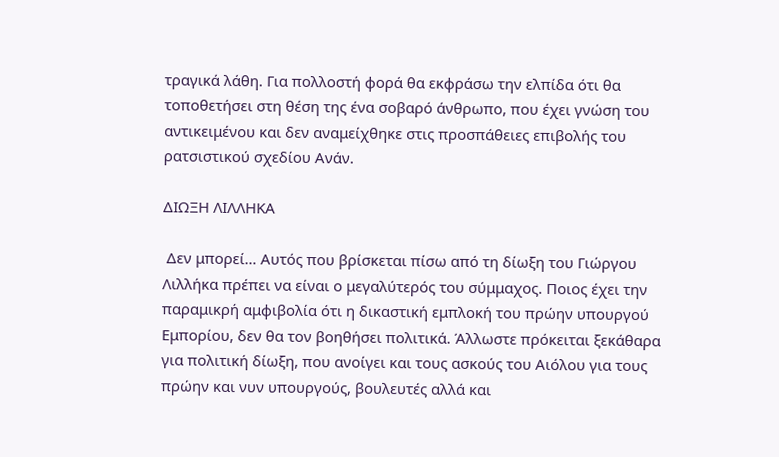τραγικά λάθη. Για πολλοστή φορά θα εκφράσω την ελπίδα ότι θα τοποθετήσει στη θέση της ένα σοβαρό άνθρωπο, που έχει γνώση του αντικειμένου και δεν αναμείχθηκε στις προσπάθειες επιβολής του ρατσιστικού σχεδίου Ανάν.

ΔΙΩΞΗ ΛΙΛΛΗΚΑ

 Δεν μπορεί… Αυτός που βρίσκεται πίσω από τη δίωξη του Γιώργου Λιλλήκα πρέπει να είναι ο μεγαλύτερός του σύμμαχος. Ποιος έχει την παραμικρή αμφιβολία ότι η δικαστική εμπλοκή του πρώην υπουργού Εμπορίου, δεν θα τον βοηθήσει πολιτικά. Άλλωστε πρόκειται ξεκάθαρα για πολιτική δίωξη, που ανοίγει και τους ασκούς του Αιόλου για τους πρώην και νυν υπουργούς, βουλευτές αλλά και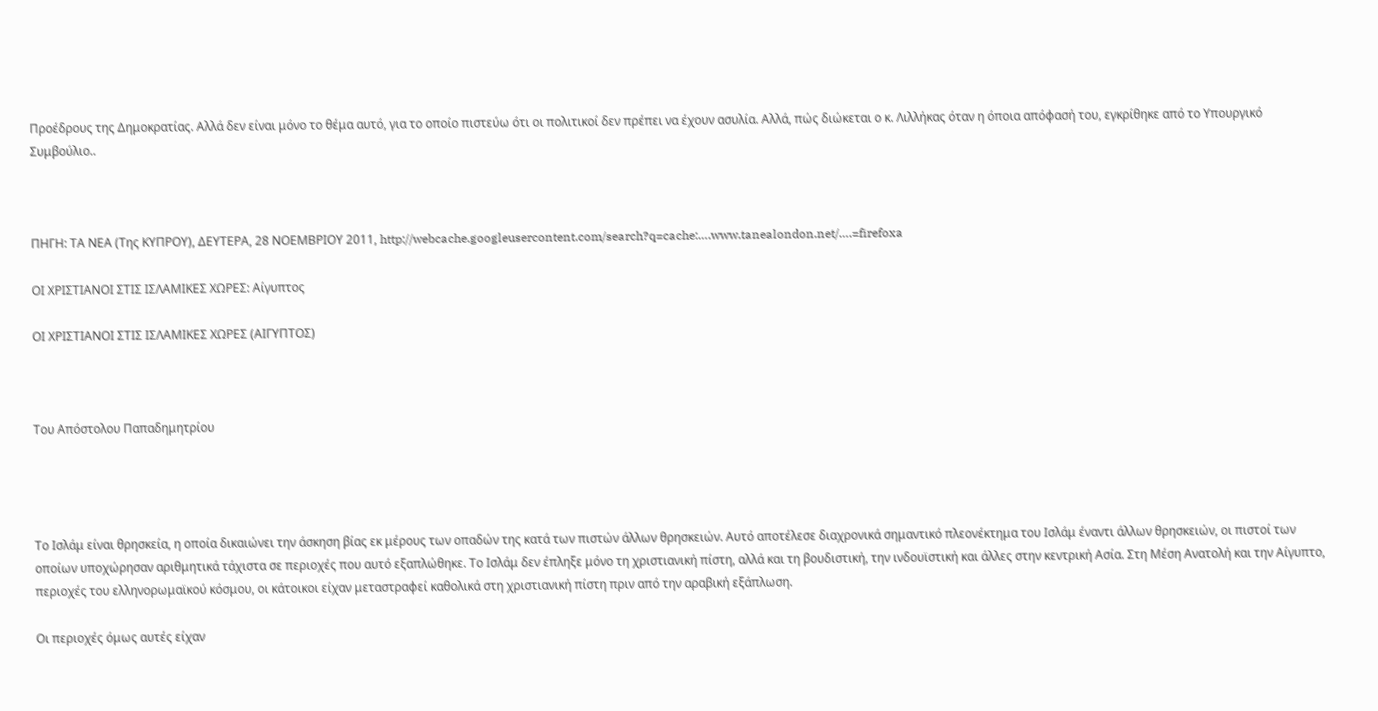Προέδρους της Δημοκρατίας. Αλλά δεν είναι μόνο το θέμα αυτό, για το οποίο πιστεύω ότι οι πολιτικοί δεν πρέπει να έχουν ασυλία. Αλλά, πώς διώκεται ο κ. Λιλλήκας όταν η όποια απόφασή του, εγκρίθηκε από το Υπουργικό Συμβούλιο..



ΠΗΓΗ: ΤΑ ΝΕΑ (Της ΚΥΠΡΟΥ), ΔΕΥΤΕΡΑ, 28 ΝΟΕΜΒΡΙΟΥ 2011, http://webcache.googleusercontent.com/search?q=cache:….www.tanealondon.net/….=firefoxa

ΟΙ ΧΡΙΣΤΙΑΝΟΙ ΣΤΙΣ ΙΣΛΑΜΙΚΕΣ ΧΩΡΕΣ: Αίγυπτος

ΟΙ ΧΡΙΣΤΙΑΝΟΙ ΣΤΙΣ ΙΣΛΑΜΙΚΕΣ ΧΩΡΕΣ (ΑΙΓΥΠΤΟΣ)



Του Απόστολου Παπαδημητρίου




Το Ισλάμ είναι θρησκεία, η οποία δικαιώνει την άσκηση βίας εκ μέρους των οπαδών της κατά των πιστών άλλων θρησκειών. Αυτό αποτέλεσε διαχρονικά σημαντικό πλεονέκτημα του Ισλάμ έναντι άλλων θρησκειών, οι πιστοί των οποίων υποχώρησαν αριθμητικά τάχιστα σε περιοχές που αυτό εξαπλώθηκε. Το Ισλάμ δεν έπληξε μόνο τη χριστιανική πίστη, αλλά και τη βουδιστική, την ινδουϊστική και άλλες στην κεντρική Ασία. Στη Μέση Ανατολή και την Αίγυπτο, περιοχές του ελληνορωμαϊκού κόσμου, οι κάτοικοι είχαν μεταστραφεί καθολικά στη χριστιανική πίστη πριν από την αραβική εξάπλωση.

Οι περιοχές όμως αυτές είχαν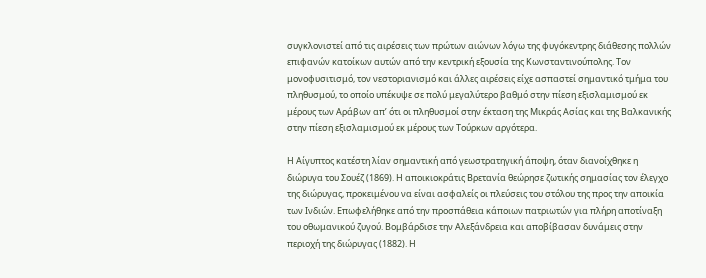συγκλονιστεί από τις αιρέσεις των πρώτων αιώνων λόγω της φυγόκεντρης διάθεσης πολλών επιφανών κατοίκων αυτών από την κεντρική εξουσία της Κωνσταντινούπολης. Τον μονοφυσιτισμό, τον νεστοριανισμό και άλλες αιρέσεις είχε ασπαστεί σημαντικό τμήμα του πληθυσμού, το οποίο υπέκυψε σε πολύ μεγαλύτερο βαθμό στην πίεση εξισλαμισμού εκ μέρους των Αράβων απ’ ότι οι πληθυσμοί στην έκταση της Μικράς Ασίας και της Βαλκανικής στην πίεση εξισλαμισμού εκ μέρους των Τούρκων αργότερα.

Η Αίγυπτος κατέστη λίαν σημαντική από γεωστρατηγική άποψη, όταν διανοίχθηκε η διώρυγα του Σουέζ (1869). Η αποικιοκράτις Βρετανία θεώρησε ζωτικής σημασίας τον έλεγχο της διώρυγας, προκειμένου να είναι ασφαλείς οι πλεύσεις του στόλου της προς την αποικία των Ινδιών. Επωφελήθηκε από την προσπάθεια κάποιων πατριωτών για πλήρη αποτίναξη του οθωμανικού ζυγού. Βομβάρδισε την Αλεξάνδρεια και αποβίβασαν δυνάμεις στην περιοχή της διώρυγας (1882). Η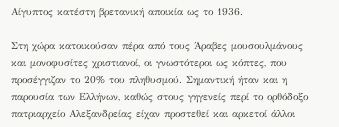Αίγυπτος κατέστη βρετανική αποικία ως το 1936.

Στη χώρα κατοικούσαν πέρα από τους Άραβες μουσουλμάνους και μονοφυσίτες χριστιανοί, οι γνωστότεροι ως κόπτες, που προσέγγιζαν το 20% του πληθυσμού. Σημαντική ήταν και η παρουσία των Ελλήνων, καθώς στους γηγενείς περί το ορθόδοξο πατριαρχείο Αλεξανδρείας είχαν προστεθεί και αρκετοί άλλοι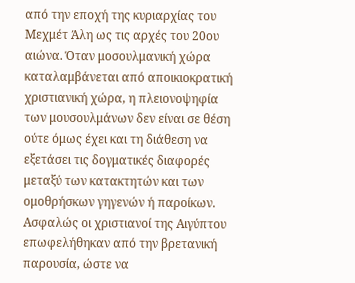από την εποχή της κυριαρχίας του Μεχμέτ Άλη ως τις αρχές του 20ου αιώνα. Όταν μοσουλμανική χώρα καταλαμβάνεται από αποικιοκρατική χριστιανική χώρα, η πλειονοψηφία των μουσουλμάνων δεν είναι σε θέση ούτε όμως έχει και τη διάθεση να εξετάσει τις δογματικές διαφορές μεταξύ των κατακτητών και των ομοθρήσκων γηγενών ή παροίκων. Ασφαλώς οι χριστιανοί της Αιγύπτου επωφελήθηκαν από την βρετανική παρουσία, ώστε να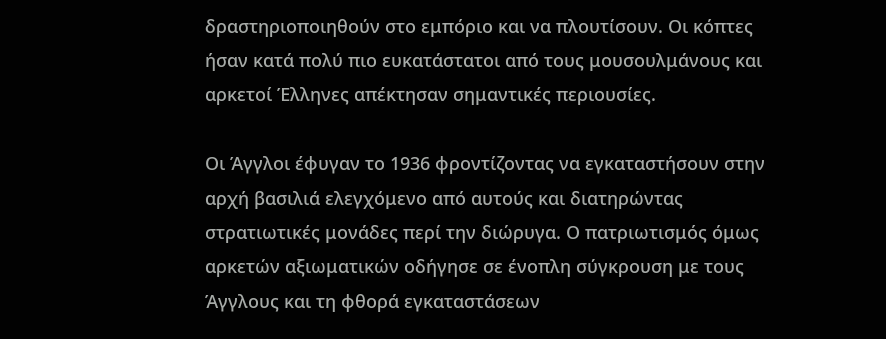δραστηριοποιηθούν στο εμπόριο και να πλουτίσουν. Οι κόπτες ήσαν κατά πολύ πιο ευκατάστατοι από τους μουσουλμάνους και αρκετοί Έλληνες απέκτησαν σημαντικές περιουσίες.

Οι Άγγλοι έφυγαν το 1936 φροντίζοντας να εγκαταστήσουν στην αρχή βασιλιά ελεγχόμενο από αυτούς και διατηρώντας στρατιωτικές μονάδες περί την διώρυγα. Ο πατριωτισμός όμως αρκετών αξιωματικών οδήγησε σε ένοπλη σύγκρουση με τους Άγγλους και τη φθορά εγκαταστάσεων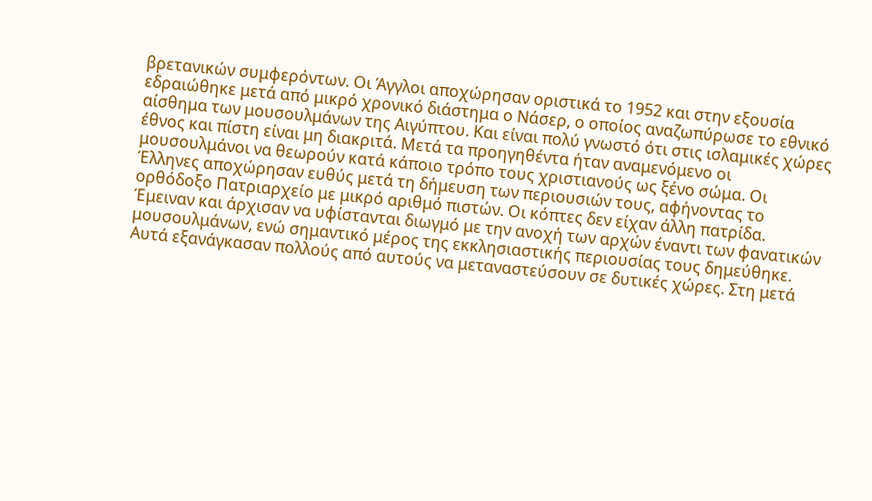βρετανικών συμφερόντων. Οι Άγγλοι αποχώρησαν οριστικά το 1952 και στην εξουσία εδραιώθηκε μετά από μικρό χρονικό διάστημα ο Νάσερ, ο οποίος αναζωπύρωσε το εθνικό αίσθημα των μουσουλμάνων της Αιγύπτου. Και είναι πολύ γνωστό ότι στις ισλαμικές χώρες έθνος και πίστη είναι μη διακριτά. Μετά τα προηγηθέντα ήταν αναμενόμενο οι μουσουλμάνοι να θεωρούν κατά κάποιο τρόπο τους χριστιανούς ως ξένο σώμα. Οι Έλληνες αποχώρησαν ευθύς μετά τη δήμευση των περιουσιών τους, αφήνοντας το ορθόδοξο Πατριαρχείο με μικρό αριθμό πιστών. Οι κόπτες δεν είχαν άλλη πατρίδα. Έμειναν και άρχισαν να υφίστανται διωγμό με την ανοχή των αρχών έναντι των φανατικών μουσουλμάνων, ενώ σημαντικό μέρος της εκκλησιαστικής περιουσίας τους δημεύθηκε. Αυτά εξανάγκασαν πολλούς από αυτούς να μεταναστεύσουν σε δυτικές χώρες. Στη μετά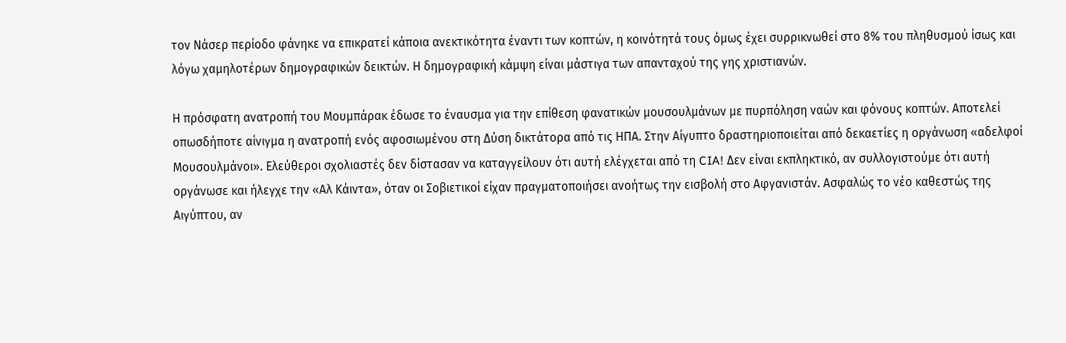τον Νάσερ περίοδο φάνηκε να επικρατεί κάποια ανεκτικότητα έναντι των κοπτών, η κοινότητά τους όμως έχει συρρικνωθεί στο 8% του πληθυσμού ίσως και λόγω χαμηλοτέρων δημογραφικών δεικτών. Η δημογραφική κάμψη είναι μάστιγα των απανταχού της γης χριστιανών.

Η πρόσφατη ανατροπή του Μουμπάρακ έδωσε το έναυσμα για την επίθεση φανατικών μουσουλμάνων με πυρπόληση ναών και φόνους κοπτών. Αποτελεί οπωσδήποτε αίνιγμα η ανατροπή ενός αφοσιωμένου στη Δύση δικτάτορα από τις ΗΠΑ. Στην Αίγυπτο δραστηριοποιείται από δεκαετίες η οργάνωση «αδελφοί Μουσουλμάνοι». Ελεύθεροι σχολιαστές δεν δίστασαν να καταγγείλουν ότι αυτή ελέγχεται από τη CIA! Δεν είναι εκπληκτικό, αν συλλογιστούμε ότι αυτή οργάνωσε και ήλεγχε την «Αλ Κάιντα», όταν οι Σοβιετικοί είχαν πραγματοποιήσει ανοήτως την εισβολή στο Αφγανιστάν. Ασφαλώς το νέο καθεστώς της Αιγύπτου, αν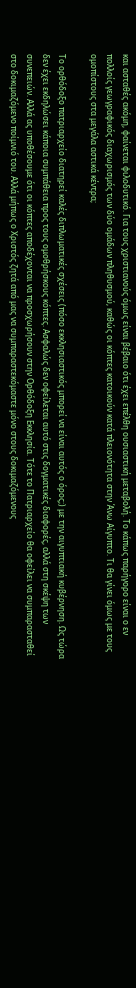και ασταθές ακόμη, φαίνεται φιλοδυτικό. Για τους χριστιανούς όμως είναι βέβαιο ότι έχει επέλθη ουσιαστική μεταβολή. Το κάπως παρήγορο είναι ο εν πολλοίς γεωγραφικός διαχωρισμός των δύο ομάδων πληθυσμού, καθώς οι κόπτες κατοικούν κατά πλειονότητα στην Άνω Αίγυπτο. Τι θα γίνει όμως με τους ομοπίστους στα μεγάλα αστικά κέντρα;

Το ορθόδοξο πατριαρχείο διατηρεί καλές διπλωματικές σχέσεις (πόσο εκκλησιαστικός μπορεί να είναι αυτός ο όρος;) με την αιγυπτιακή κυβέρνηση. Ως τώρα δεν έχει εκδηλώσει κάποια συμπάθεια προς τους ομοθρήσκους κόπτες. Ασφαλώς δεν οφείλεται αυτό στις δογματικές διαφορές, αλλά στη σκέψη των συνεπειών. Αλλά ας υποθέσουμε ότι οι κόπτες αποδέχονται να προσχωρήσουν στην Ορθόδοξη Εκκλησία. Τότε το Πατριαρχείο θα οφείλει να συμπαρασταθεί στο δοκιμαζόμενο ποίμνιό του. Αλλά μήπως ο Χριστός ζητά από μας να συμπαραστεκόμαστε μόνο στους δοκιμαζόμενους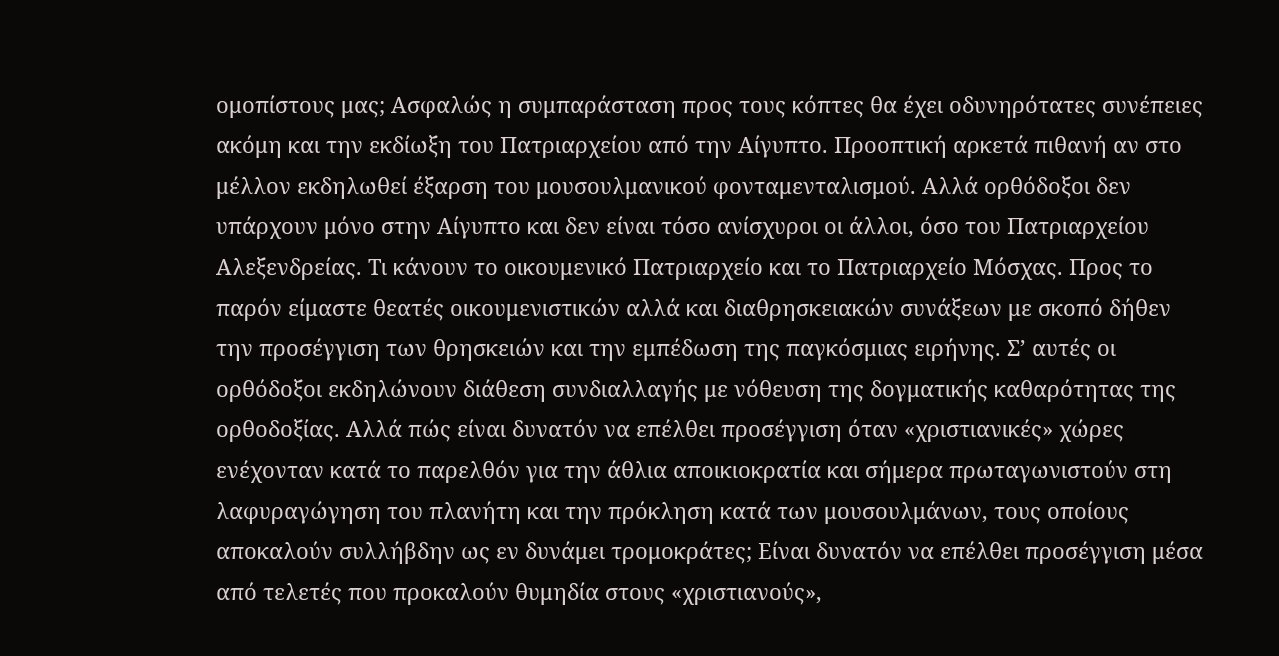ομοπίστους μας; Ασφαλώς η συμπαράσταση προς τους κόπτες θα έχει οδυνηρότατες συνέπειες ακόμη και την εκδίωξη του Πατριαρχείου από την Αίγυπτο. Προοπτική αρκετά πιθανή αν στο μέλλον εκδηλωθεί έξαρση του μουσουλμανικού φονταμενταλισμού. Αλλά ορθόδοξοι δεν υπάρχουν μόνο στην Αίγυπτο και δεν είναι τόσο ανίσχυροι οι άλλοι, όσο του Πατριαρχείου Αλεξενδρείας. Τι κάνουν το οικουμενικό Πατριαρχείο και το Πατριαρχείο Μόσχας. Προς το παρόν είμαστε θεατές οικουμενιστικών αλλά και διαθρησκειακών συνάξεων με σκοπό δήθεν την προσέγγιση των θρησκειών και την εμπέδωση της παγκόσμιας ειρήνης. Σ’ αυτές οι ορθόδοξοι εκδηλώνουν διάθεση συνδιαλλαγής με νόθευση της δογματικής καθαρότητας της ορθοδοξίας. Αλλά πώς είναι δυνατόν να επέλθει προσέγγιση όταν «χριστιανικές» χώρες ενέχονταν κατά το παρελθόν για την άθλια αποικιοκρατία και σήμερα πρωταγωνιστούν στη λαφυραγώγηση του πλανήτη και την πρόκληση κατά των μουσουλμάνων, τους οποίους αποκαλούν συλλήβδην ως εν δυνάμει τρομοκράτες; Είναι δυνατόν να επέλθει προσέγγιση μέσα από τελετές που προκαλούν θυμηδία στους «χριστιανούς»,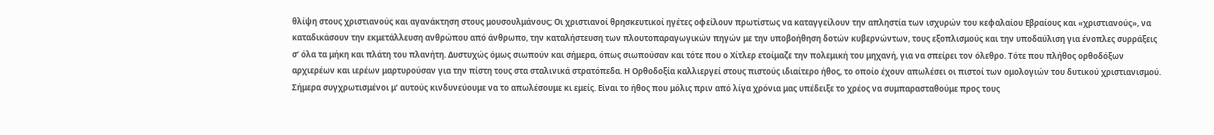θλίψη στους χριστιανούς και αγανάκτηση στους μουσουλμάνους; Οι χριστιανοί θρησκευτικοί ηγέτες οφείλουν πρωτίστως να καταγγείλουν την απληστία των ισχυρών του κεφαλαίου Εβραίους και «χριστιανούς», να καταδικάσουν την εκμετάλλευση ανθρώπου από άνθρωπο, την καταλήστευση των πλουτοπαραγωγικών πηγών με την υποβοήθηση δοτών κυβερνώντων, τους εξοπλισμούς και την υποδαύλιση για ένοπλες συρράξεις σ’ όλα τα μήκη και πλάτη του πλανήτη. Δυστυχώς όμως σιωπούν και σήμερα, όπως σιωπούσαν και τότε που ο Χίτλερ ετοίμαζε την πολεμική του μηχανή, για να σπείρει τον όλεθρο. Τότε που πλήθος ορθοδόξων αρχιερέων και ιερέων μαρτυρούσαν για την πίστη τους στα σταλινικά στρατόπεδα. Η Ορθοδοξία καλλιεργεί στους πιστούς ιδιαίτερο ήθος, το οποίο έχουν απωλέσει οι πιστοί των ομολογιών του δυτικού χριστιανισμού. Σήμερα συγχρωτισμένοι μ’ αυτούς κινδυνεύουμε να το απωλέσουμε κι εμείς. Είναι το ήθος που μόλις πριν από λίγα χρόνια μας υπέδειξε το χρέος να συμπαρασταθούμε προς τους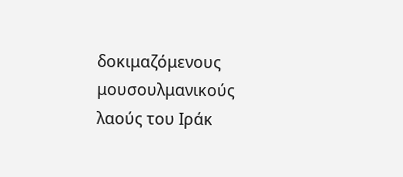δοκιμαζόμενους μουσουλμανικούς λαούς του Ιράκ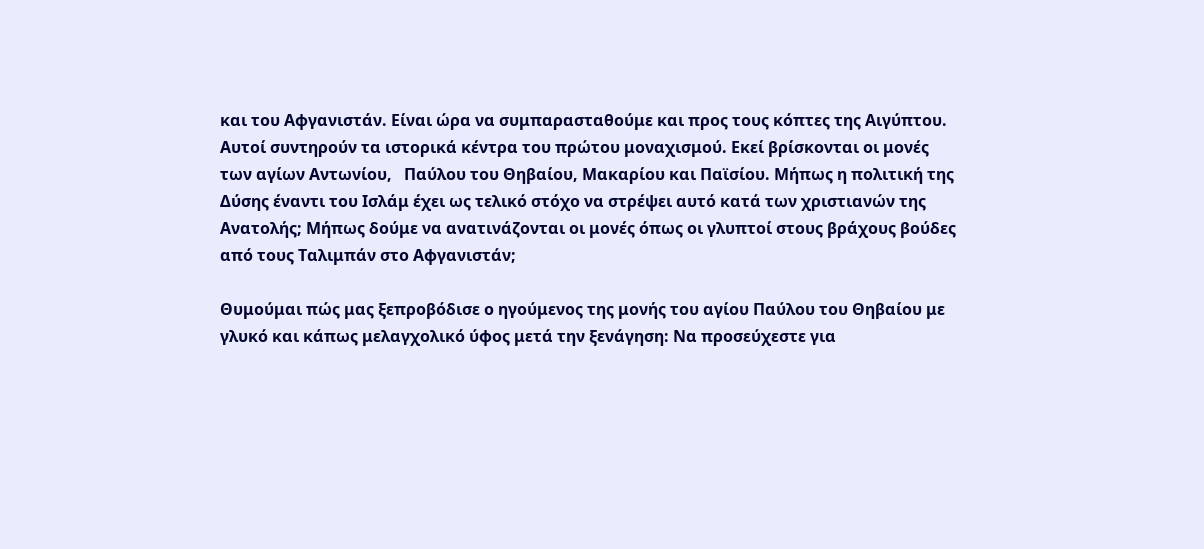και του Αφγανιστάν. Είναι ώρα να συμπαρασταθούμε και προς τους κόπτες της Αιγύπτου. Αυτοί συντηρούν τα ιστορικά κέντρα του πρώτου μοναχισμού. Εκεί βρίσκονται οι μονές των αγίων Αντωνίου,   Παύλου του Θηβαίου, Μακαρίου και Παϊσίου. Μήπως η πολιτική της Δύσης έναντι του Ισλάμ έχει ως τελικό στόχο να στρέψει αυτό κατά των χριστιανών της Ανατολής; Μήπως δούμε να ανατινάζονται οι μονές όπως οι γλυπτοί στους βράχους βούδες από τους Ταλιμπάν στο Αφγανιστάν;

Θυμούμαι πώς μας ξεπροβόδισε ο ηγούμενος της μονής του αγίου Παύλου του Θηβαίου με γλυκό και κάπως μελαγχολικό ύφος μετά την ξενάγηση: Να προσεύχεστε για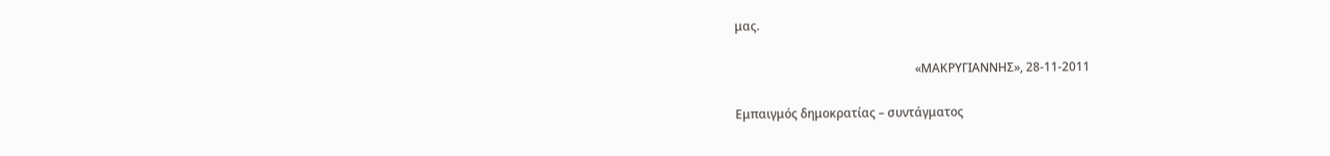μας.

                                                            «ΜΑΚΡΥΓΙΑΝΝΗΣ», 28-11-2011

Εμπαιγμός δημοκρατίας – συντάγματος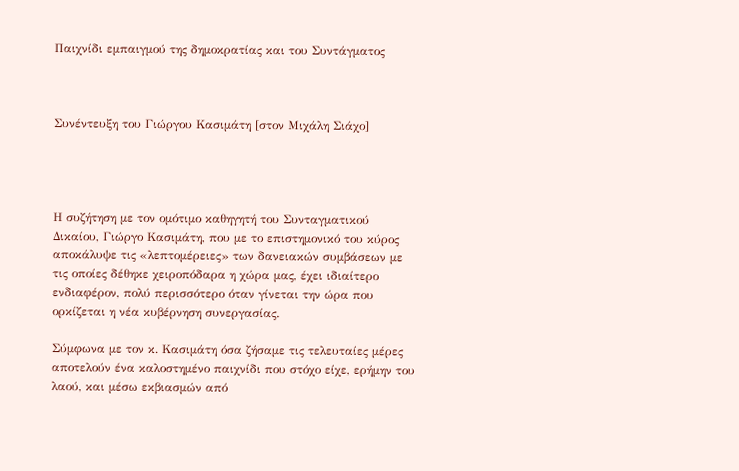Παιχνίδι εμπαιγμού της δημοκρατίας και του Συντάγματος



Συνέντευξη του Γιώργου Κασιμάτη [στον Μιχάλη Σιάχο]




Η συζήτηση με τον ομότιμο καθηγητή του Συνταγματικού Δικαίου, Γιώργο Κασιμάτη, που με το επιστημονικό του κύρος αποκάλυψε τις «λεπτομέρειες» των δανειακών συμβάσεων με τις οποίες δέθηκε χειροπόδαρα η χώρα μας, έχει ιδιαίτερο ενδιαφέρον, πολύ περισσότερο όταν γίνεται την ώρα που ορκίζεται η νέα κυβέρνηση συνεργασίας.

Σύμφωνα με τον κ. Κασιμάτη όσα ζήσαμε τις τελευταίες μέρες αποτελούν ένα καλοστημένο παιχνίδι που στόχο είχε, ερήμην του λαού, και μέσω εκβιασμών από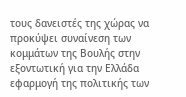τους δανειστές της χώρας να προκύψει συναίνεση των κομμάτων της Βουλής στην εξοντωτική για την Ελλάδα εφαρμογή της πολιτικής των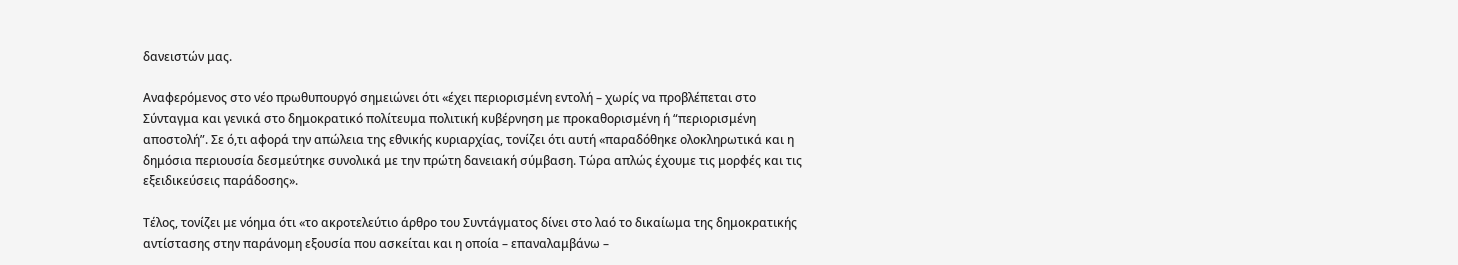δανειστών μας.

Αναφερόμενος στο νέο πρωθυπουργό σημειώνει ότι «έχει περιορισμένη εντολή – χωρίς να προβλέπεται στο Σύνταγμα και γενικά στο δημοκρατικό πολίτευμα πολιτική κυβέρνηση με προκαθορισμένη ή “περιορισμένη αποστολή”. Σε ό,τι αφορά την απώλεια της εθνικής κυριαρχίας, τονίζει ότι αυτή «παραδόθηκε ολοκληρωτικά και η δημόσια περιουσία δεσμεύτηκε συνολικά με την πρώτη δανειακή σύμβαση. Τώρα απλώς έχουμε τις μορφές και τις εξειδικεύσεις παράδοσης».

Τέλος, τονίζει με νόημα ότι «το ακροτελεύτιο άρθρο του Συντάγματος δίνει στο λαό το δικαίωμα της δημοκρατικής αντίστασης στην παράνομη εξουσία που ασκείται και η οποία – επαναλαμβάνω –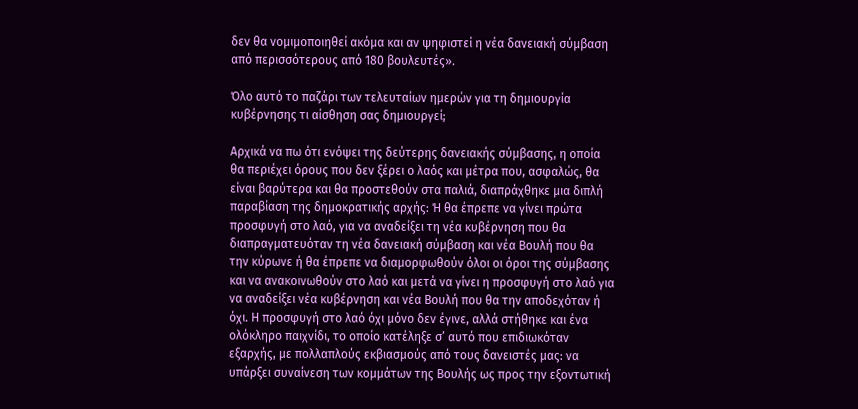δεν θα νομιμοποιηθεί ακόμα και αν ψηφιστεί η νέα δανειακή σύμβαση από περισσότερους από 180 βουλευτές».

Όλο αυτό το παζάρι των τελευταίων ημερών για τη δημιουργία κυβέρνησης τι αίσθηση σας δημιουργεί;

Αρχικά να πω ότι ενόψει της δεύτερης δανειακής σύμβασης, η οποία θα περιέχει όρους που δεν ξέρει ο λαός και μέτρα που, ασφαλώς, θα είναι βαρύτερα και θα προστεθούν στα παλιά, διαπράχθηκε μια διπλή παραβίαση της δημοκρατικής αρχής: Ή θα έπρεπε να γίνει πρώτα προσφυγή στο λαό, για να αναδείξει τη νέα κυβέρνηση που θα διαπραγματευόταν τη νέα δανειακή σύμβαση και νέα Βουλή που θα την κύρωνε ή θα έπρεπε να διαμορφωθούν όλοι οι όροι της σύμβασης και να ανακοινωθούν στο λαό και μετά να γίνει η προσφυγή στο λαό για να αναδείξει νέα κυβέρνηση και νέα Βουλή που θα την αποδεχόταν ή όχι. Η προσφυγή στο λαό όχι μόνο δεν έγινε, αλλά στήθηκε και ένα ολόκληρο παιχνίδι, το οποίο κατέληξε σ’ αυτό που επιδιωκόταν εξαρχής, με πολλαπλούς εκβιασμούς από τους δανειστές μας: να υπάρξει συναίνεση των κομμάτων της Βουλής ως προς την εξοντωτική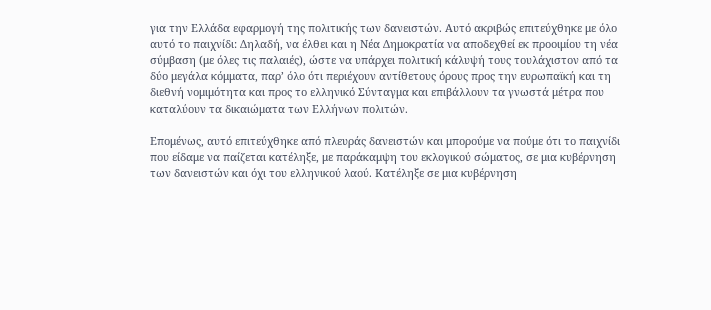για την Ελλάδα εφαρμογή της πολιτικής των δανειστών. Αυτό ακριβώς επιτεύχθηκε με όλο αυτό το παιχνίδι: Δηλαδή, να έλθει και η Νέα Δημοκρατία να αποδεχθεί εκ προοιμίου τη νέα σύμβαση (με όλες τις παλαιές), ώστε να υπάρχει πολιτική κάλυψή τους τουλάχιστον από τα δύο μεγάλα κόμματα, παρ’ όλο ότι περιέχουν αντίθετους όρους προς την ευρωπαϊκή και τη διεθνή νομιμότητα και προς το ελληνικό Σύνταγμα και επιβάλλουν τα γνωστά μέτρα που καταλύουν τα δικαιώματα των Ελλήνων πολιτών.

Επομένως, αυτό επιτεύχθηκε από πλευράς δανειστών και μπορούμε να πούμε ότι το παιχνίδι που είδαμε να παίζεται κατέληξε, με παράκαμψη του εκλογικού σώματος, σε μια κυβέρνηση των δανειστών και όχι του ελληνικού λαού. Κατέληξε σε μια κυβέρνηση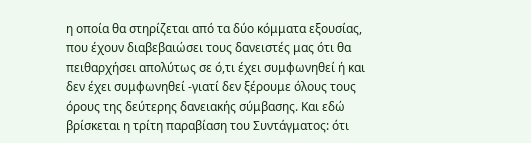η οποία θα στηρίζεται από τα δύο κόμματα εξουσίας, που έχουν διαβεβαιώσει τους δανειστές μας ότι θα πειθαρχήσει απολύτως σε ό,τι έχει συμφωνηθεί ή και δεν έχει συμφωνηθεί -γιατί δεν ξέρουμε όλους τους όρους της δεύτερης δανειακής σύμβασης. Και εδώ βρίσκεται η τρίτη παραβίαση του Συντάγματος: ότι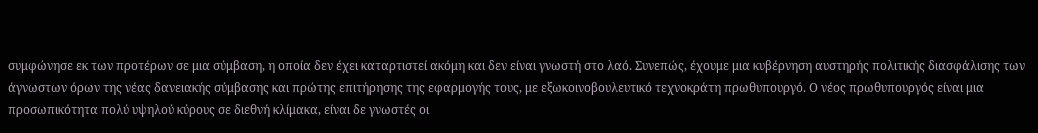συμφώνησε εκ των προτέρων σε μια σύμβαση, η οποία δεν έχει καταρτιστεί ακόμη και δεν είναι γνωστή στο λαό. Συνεπώς, έχουμε μια κυβέρνηση αυστηρής πολιτικής διασφάλισης των άγνωστων όρων της νέας δανειακής σύμβασης και πρώτης επιτήρησης της εφαρμογής τους, με εξωκοινοβουλευτικό τεχνοκράτη πρωθυπουργό. Ο νέος πρωθυπουργός είναι μια προσωπικότητα πολύ υψηλού κύρους σε διεθνή κλίμακα, είναι δε γνωστές οι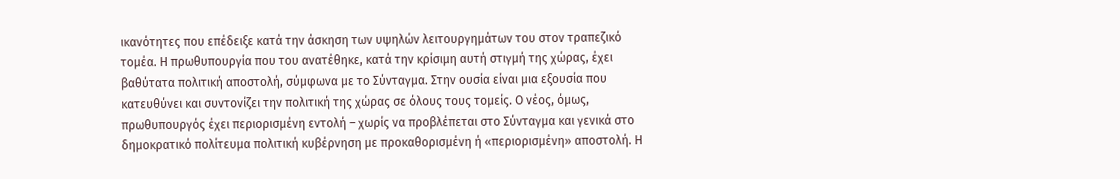ικανότητες που επέδειξε κατά την άσκηση των υψηλών λειτουργημάτων του στον τραπεζικό τομέα. Η πρωθυπουργία που του ανατέθηκε, κατά την κρίσιμη αυτή στιγμή της χώρας, έχει βαθύτατα πολιτική αποστολή, σύμφωνα με το Σύνταγμα. Στην ουσία είναι μια εξουσία που κατευθύνει και συντονίζει την πολιτική της χώρας σε όλους τους τομείς. Ο νέος, όμως, πρωθυπουργός έχει περιορισμένη εντολή – χωρίς να προβλέπεται στο Σύνταγμα και γενικά στο δημοκρατικό πολίτευμα πολιτική κυβέρνηση με προκαθορισμένη ή «περιορισμένη» αποστολή. Η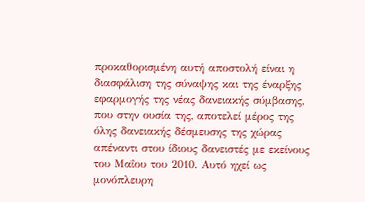προκαθορισμένη αυτή αποστολή είναι η διασφάλιση της σύναψης και της έναρξης εφαρμογής της νέας δανειακής σύμβασης, που στην ουσία της, αποτελεί μέρος της όλης δανειακής δέσμευσης της χώρας απέναντι στου ίδιους δανειστές με εκείνους του Μαΐου του 2010. Αυτό ηχεί ως μονόπλευρη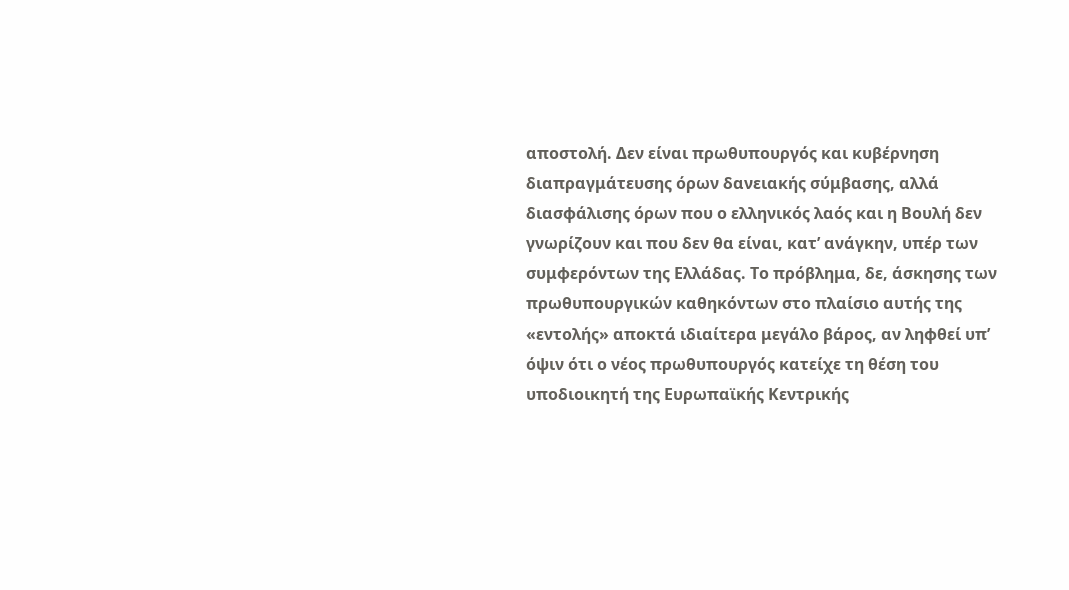αποστολή. Δεν είναι πρωθυπουργός και κυβέρνηση διαπραγμάτευσης όρων δανειακής σύμβασης, αλλά διασφάλισης όρων που ο ελληνικός λαός και η Βουλή δεν γνωρίζουν και που δεν θα είναι, κατ’ ανάγκην, υπέρ των συμφερόντων της Ελλάδας. Το πρόβλημα, δε, άσκησης των πρωθυπουργικών καθηκόντων στο πλαίσιο αυτής της «εντολής» αποκτά ιδιαίτερα μεγάλο βάρος, αν ληφθεί υπ’ όψιν ότι ο νέος πρωθυπουργός κατείχε τη θέση του υποδιοικητή της Ευρωπαϊκής Κεντρικής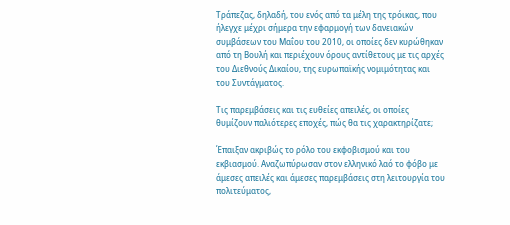Τράπεζας, δηλαδή, του ενός από τα μέλη της τρόικας, που ήλεγχε μέχρι σήμερα την εφαρμογή των δανειακών συμβάσεων του Μαΐου του 2010, οι οποίες δεν κυρώθηκαν από τη Βουλή και περιέχουν όρους αντίθετους με τις αρχές του Διεθνούς Δικαίου, της ευρωπαϊκής νομιμότητας και του Συντάγματος.

Τις παρεμβάσεις και τις ευθείες απειλές, οι οποίες θυμίζουν παλιότερες εποχές, πώς θα τις χαρακτηρίζατε;

Έπαιξαν ακριβώς το ρόλο του εκφοβισμού και του εκβιασμού. Αναζωπύρωσαν στον ελληνικό λαό το φόβο με άμεσες απειλές και άμεσες παρεμβάσεις στη λειτουργία του πολιτεύματος,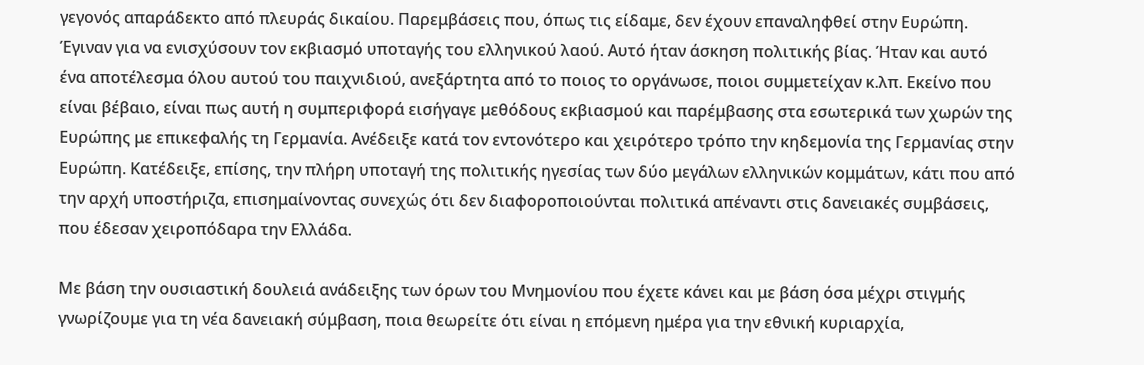γεγονός απαράδεκτο από πλευράς δικαίου. Παρεμβάσεις που, όπως τις είδαμε, δεν έχουν επαναληφθεί στην Ευρώπη. Έγιναν για να ενισχύσουν τον εκβιασμό υποταγής του ελληνικού λαού. Αυτό ήταν άσκηση πολιτικής βίας. Ήταν και αυτό ένα αποτέλεσμα όλου αυτού του παιχνιδιού, ανεξάρτητα από το ποιος το οργάνωσε, ποιοι συμμετείχαν κ.λπ. Εκείνο που είναι βέβαιο, είναι πως αυτή η συμπεριφορά εισήγαγε μεθόδους εκβιασμού και παρέμβασης στα εσωτερικά των χωρών της Ευρώπης με επικεφαλής τη Γερμανία. Ανέδειξε κατά τον εντονότερο και χειρότερο τρόπο την κηδεμονία της Γερμανίας στην Ευρώπη. Κατέδειξε, επίσης, την πλήρη υποταγή της πολιτικής ηγεσίας των δύο μεγάλων ελληνικών κομμάτων, κάτι που από την αρχή υποστήριζα, επισημαίνοντας συνεχώς ότι δεν διαφοροποιούνται πολιτικά απέναντι στις δανειακές συμβάσεις, που έδεσαν χειροπόδαρα την Ελλάδα.

Με βάση την ουσιαστική δουλειά ανάδειξης των όρων του Μνημονίου που έχετε κάνει και με βάση όσα μέχρι στιγμής γνωρίζουμε για τη νέα δανειακή σύμβαση, ποια θεωρείτε ότι είναι η επόμενη ημέρα για την εθνική κυριαρχία,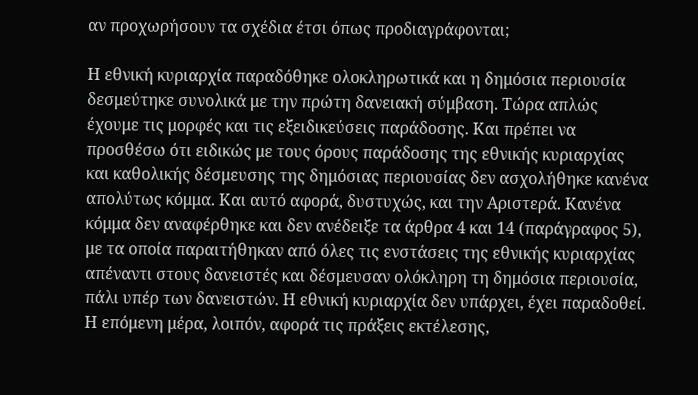αν προχωρήσουν τα σχέδια έτσι όπως προδιαγράφονται;

Η εθνική κυριαρχία παραδόθηκε ολοκληρωτικά και η δημόσια περιουσία δεσμεύτηκε συνολικά με την πρώτη δανειακή σύμβαση. Τώρα απλώς έχουμε τις μορφές και τις εξειδικεύσεις παράδοσης. Και πρέπει να προσθέσω ότι ειδικώς με τους όρους παράδοσης της εθνικής κυριαρχίας και καθολικής δέσμευσης της δημόσιας περιουσίας δεν ασχολήθηκε κανένα απολύτως κόμμα. Και αυτό αφορά, δυστυχώς, και την Αριστερά. Κανένα κόμμα δεν αναφέρθηκε και δεν ανέδειξε τα άρθρα 4 και 14 (παράγραφος 5), με τα οποία παραιτήθηκαν από όλες τις ενστάσεις της εθνικής κυριαρχίας απέναντι στους δανειστές και δέσμευσαν ολόκληρη τη δημόσια περιουσία, πάλι υπέρ των δανειστών. Η εθνική κυριαρχία δεν υπάρχει, έχει παραδοθεί. Η επόμενη μέρα, λοιπόν, αφορά τις πράξεις εκτέλεσης,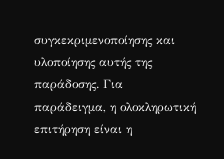συγκεκριμενοποίησης και υλοποίησης αυτής της παράδοσης. Για παράδειγμα, η ολοκληρωτική επιτήρηση είναι η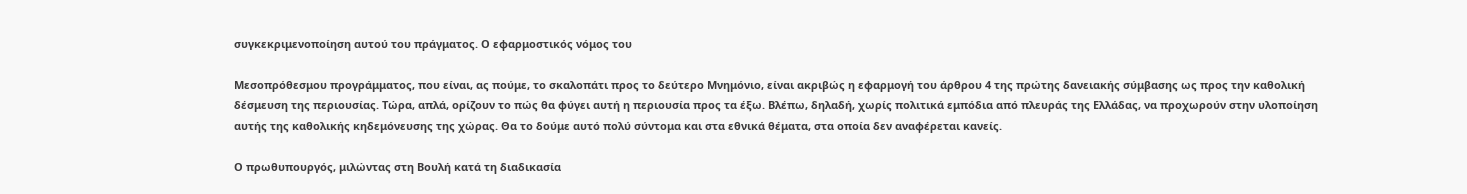συγκεκριμενοποίηση αυτού του πράγματος. Ο εφαρμοστικός νόμος του

Μεσοπρόθεσμου προγράμματος, που είναι, ας πούμε, το σκαλοπάτι προς το δεύτερο Μνημόνιο, είναι ακριβώς η εφαρμογή του άρθρου 4 της πρώτης δανειακής σύμβασης ως προς την καθολική δέσμευση της περιουσίας. Τώρα, απλά, ορίζουν το πώς θα φύγει αυτή η περιουσία προς τα έξω. Βλέπω, δηλαδή, χωρίς πολιτικά εμπόδια από πλευράς της Ελλάδας, να προχωρούν στην υλοποίηση αυτής της καθολικής κηδεμόνευσης της χώρας. Θα το δούμε αυτό πολύ σύντομα και στα εθνικά θέματα, στα οποία δεν αναφέρεται κανείς.

Ο πρωθυπουργός, μιλώντας στη Βουλή κατά τη διαδικασία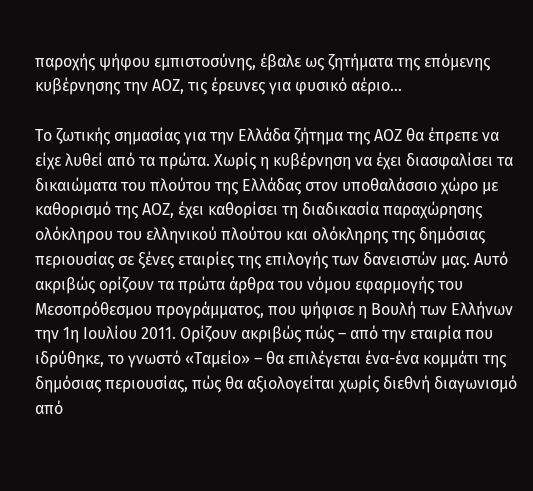παροχής ψήφου εμπιστοσύνης, έβαλε ως ζητήματα της επόμενης κυβέρνησης την ΑΟΖ, τις έρευνες για φυσικό αέριο…

Το ζωτικής σημασίας για την Ελλάδα ζήτημα της ΑΟΖ θα έπρεπε να είχε λυθεί από τα πρώτα. Χωρίς η κυβέρνηση να έχει διασφαλίσει τα δικαιώματα του πλούτου της Ελλάδας στον υποθαλάσσιο χώρο με καθορισμό της ΑΟΖ, έχει καθορίσει τη διαδικασία παραχώρησης ολόκληρου του ελληνικού πλούτου και ολόκληρης της δημόσιας περιουσίας σε ξένες εταιρίες της επιλογής των δανειστών μας. Αυτό ακριβώς ορίζουν τα πρώτα άρθρα του νόμου εφαρμογής του Μεσοπρόθεσμου προγράμματος, που ψήφισε η Βουλή των Ελλήνων την 1η Ιουλίου 2011. Ορίζουν ακριβώς πώς – από την εταιρία που ιδρύθηκε, το γνωστό «Ταμείο» – θα επιλέγεται ένα-ένα κομμάτι της δημόσιας περιουσίας, πώς θα αξιολογείται χωρίς διεθνή διαγωνισμό από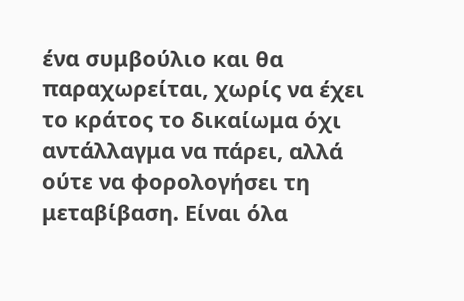ένα συμβούλιο και θα παραχωρείται, χωρίς να έχει το κράτος το δικαίωμα όχι αντάλλαγμα να πάρει, αλλά ούτε να φορολογήσει τη μεταβίβαση. Είναι όλα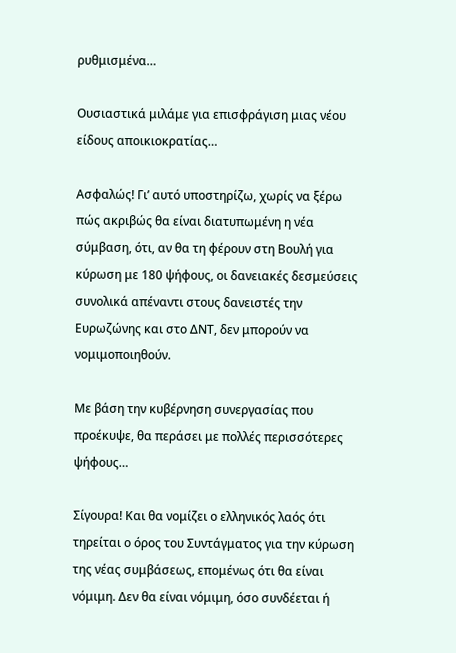ρυθμισμένα…

Ουσιαστικά μιλάμε για επισφράγιση μιας νέου είδους αποικιοκρατίας…

Ασφαλώς! Γι’ αυτό υποστηρίζω, χωρίς να ξέρω πώς ακριβώς θα είναι διατυπωμένη η νέα σύμβαση, ότι, αν θα τη φέρουν στη Βουλή για κύρωση με 180 ψήφους, οι δανειακές δεσμεύσεις συνολικά απέναντι στους δανειστές την Ευρωζώνης και στο ΔΝΤ, δεν μπορούν να νομιμοποιηθούν.

Με βάση την κυβέρνηση συνεργασίας που προέκυψε, θα περάσει με πολλές περισσότερες ψήφους…

Σίγουρα! Και θα νομίζει ο ελληνικός λαός ότι τηρείται ο όρος του Συντάγματος για την κύρωση της νέας συμβάσεως, επομένως ότι θα είναι νόμιμη. Δεν θα είναι νόμιμη, όσο συνδέεται ή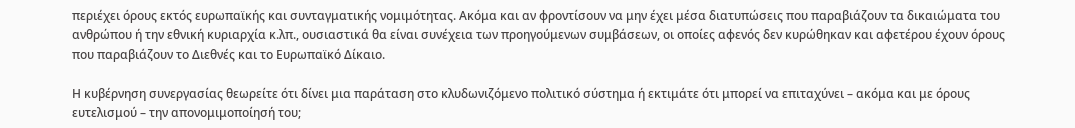περιέχει όρους εκτός ευρωπαϊκής και συνταγματικής νομιμότητας. Ακόμα και αν φροντίσουν να μην έχει μέσα διατυπώσεις που παραβιάζουν τα δικαιώματα του ανθρώπου ή την εθνική κυριαρχία κ.λπ., ουσιαστικά θα είναι συνέχεια των προηγούμενων συμβάσεων, οι οποίες αφενός δεν κυρώθηκαν και αφετέρου έχουν όρους που παραβιάζουν το Διεθνές και το Ευρωπαϊκό Δίκαιο.

Η κυβέρνηση συνεργασίας θεωρείτε ότι δίνει μια παράταση στο κλυδωνιζόμενο πολιτικό σύστημα ή εκτιμάτε ότι μπορεί να επιταχύνει – ακόμα και με όρους ευτελισμού – την απονομιμοποίησή του;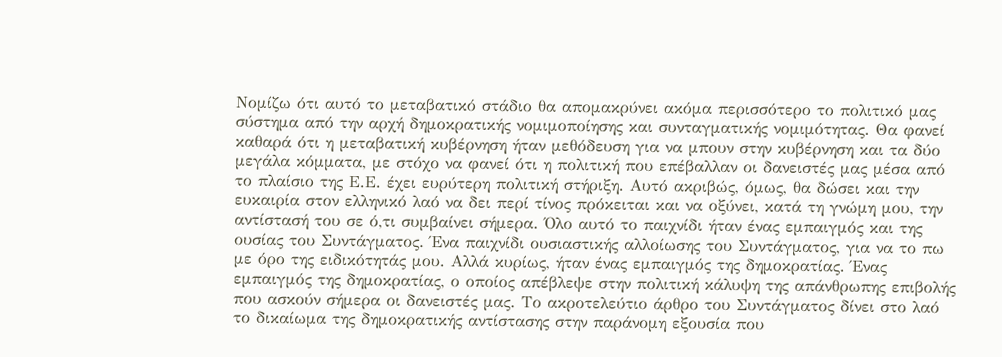Νομίζω ότι αυτό το μεταβατικό στάδιο θα απομακρύνει ακόμα περισσότερο το πολιτικό μας σύστημα από την αρχή δημοκρατικής νομιμοποίησης και συνταγματικής νομιμότητας. Θα φανεί καθαρά ότι η μεταβατική κυβέρνηση ήταν μεθόδευση για να μπουν στην κυβέρνηση και τα δύο μεγάλα κόμματα, με στόχο να φανεί ότι η πολιτική που επέβαλλαν οι δανειστές μας μέσα από το πλαίσιο της Ε.Ε. έχει ευρύτερη πολιτική στήριξη. Αυτό ακριβώς, όμως, θα δώσει και την ευκαιρία στον ελληνικό λαό να δει περί τίνος πρόκειται και να οξύνει, κατά τη γνώμη μου, την αντίστασή του σε ό,τι συμβαίνει σήμερα. Όλο αυτό το παιχνίδι ήταν ένας εμπαιγμός και της ουσίας του Συντάγματος. Ένα παιχνίδι ουσιαστικής αλλοίωσης του Συντάγματος, για να το πω με όρο της ειδικότητάς μου. Αλλά κυρίως, ήταν ένας εμπαιγμός της δημοκρατίας. Ένας εμπαιγμός της δημοκρατίας, ο οποίος απέβλεψε στην πολιτική κάλυψη της απάνθρωπης επιβολής που ασκούν σήμερα οι δανειστές μας. Το ακροτελεύτιο άρθρο του Συντάγματος δίνει στο λαό το δικαίωμα της δημοκρατικής αντίστασης στην παράνομη εξουσία που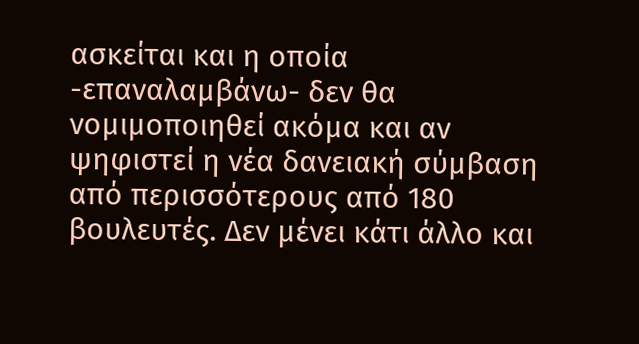ασκείται και η οποία -επαναλαμβάνω- δεν θα νομιμοποιηθεί ακόμα και αν ψηφιστεί η νέα δανειακή σύμβαση από περισσότερους από 180 βουλευτές. Δεν μένει κάτι άλλο και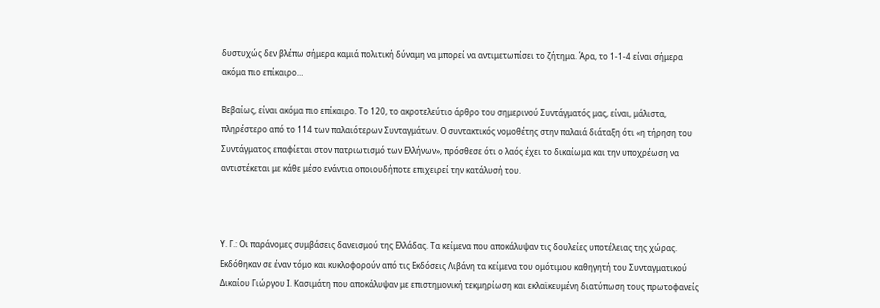δυστυχώς δεν βλέπω σήμερα καμιά πολιτική δύναμη να μπορεί να αντιμετωπίσει το ζήτημα. Άρα, το 1-1-4 είναι σήμερα ακόμα πιο επίκαιρο…

Βεβαίως, είναι ακόμα πιο επίκαιρο. Το 120, το ακροτελεύτιο άρθρο του σημερινού Συντάγματός μας, είναι, μάλιστα, πληρέστερο από το 114 των παλαιότερων Συνταγμάτων. Ο συντακτικός νομοθέτης στην παλαιά διάταξη ότι «η τήρηση του Συντάγματος επαφίεται στον πατριωτισμό των Ελλήνων», πρόσθεσε ότι ο λαός έχει το δικαίωμα και την υποχρέωση να αντιστέκεται με κάθε μέσο ενάντια οποιουδήποτε επιχειρεί την κατάλυσή του.



Υ. Γ.: Οι παράνομες συμβάσεις δανεισμού της Ελλάδας. Τα κείμενα που αποκάλυψαν τις δουλείες υποτέλειας της χώρας. Εκδόθηκαν σε έναν τόμο και κυκλοφορούν από τις Εκδόσεις Λιβάνη τα κείμενα του ομότιμου καθηγητή του Συνταγματικού Δικαίου Γιώργου Ι. Κασιμάτη που αποκάλυψαν με επιστημονική τεκμηρίωση και εκλαϊκευμένη διατύπωση τους πρωτοφανείς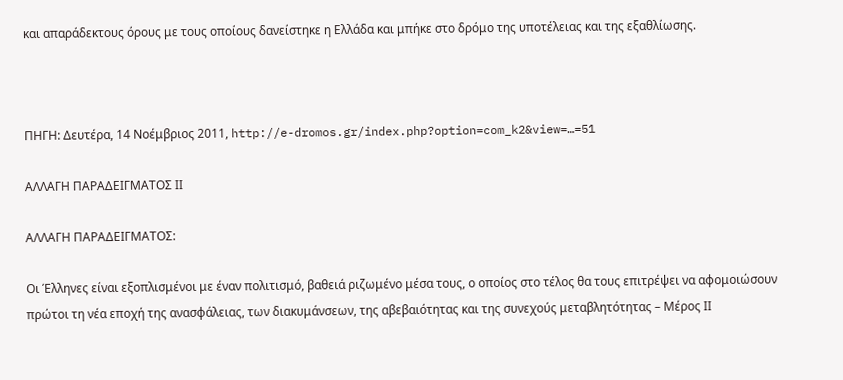και απαράδεκτους όρους με τους οποίους δανείστηκε η Ελλάδα και μπήκε στο δρόμο της υποτέλειας και της εξαθλίωσης.



ΠΗΓΗ: Δευτέρα, 14 Νοέμβριος 2011, http://e-dromos.gr/index.php?option=com_k2&view=…=51

ΑΛΛΑΓΗ ΠΑΡΑΔΕΙΓΜΑΤΟΣ ΙΙ

ΑΛΛΑΓΗ ΠΑΡΑΔΕΙΓΜΑΤΟΣ:

Οι Έλληνες είναι εξοπλισμένοι με έναν πολιτισμό, βαθειά ριζωμένο μέσα τους, ο οποίος στο τέλος θα τους επιτρέψει να αφομοιώσουν πρώτοι τη νέα εποχή της ανασφάλειας, των διακυμάνσεων, της αβεβαιότητας και της συνεχούς μεταβλητότητας – Μέρος ΙΙ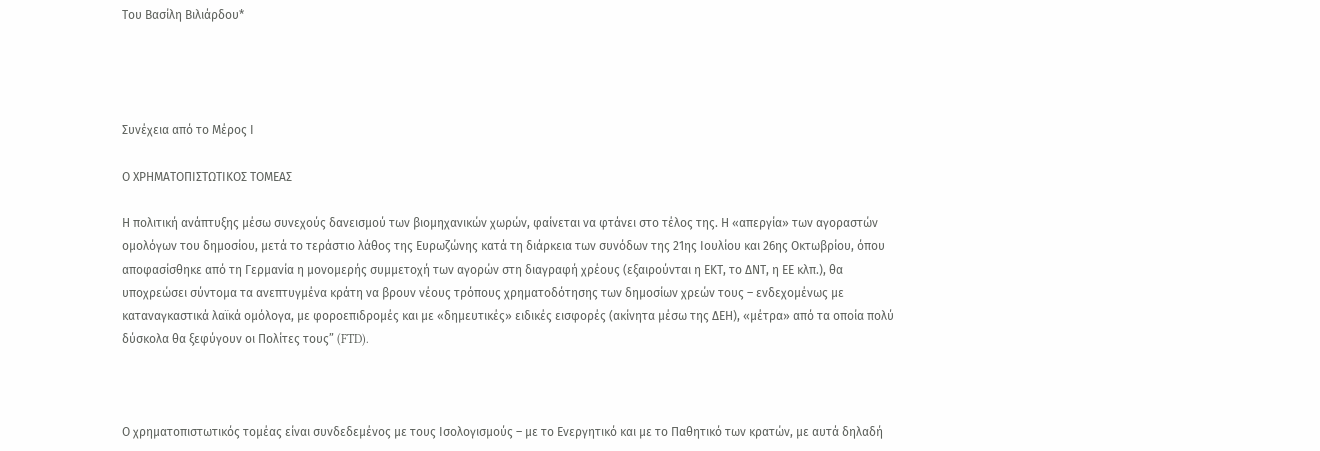Του Βασίλη Βιλιάρδου*




Συνέχεια από το Μέρος Ι

Ο ΧΡΗΜΑΤΟΠΙΣΤΩΤΙΚΟΣ ΤΟΜΕΑΣ

Η πολιτική ανάπτυξης μέσω συνεχούς δανεισμού των βιομηχανικών χωρών, φαίνεται να φτάνει στο τέλος της. Η «απεργία» των αγοραστών ομολόγων του δημοσίου, μετά το τεράστιο λάθος της Ευρωζώνης κατά τη διάρκεια των συνόδων της 21ης Ιουλίου και 26ης Οκτωβρίου, όπου αποφασίσθηκε από τη Γερμανία η μονομερής συμμετοχή των αγορών στη διαγραφή χρέους (εξαιρούνται η ΕΚΤ, το ΔΝΤ, η ΕΕ κλπ.), θα υποχρεώσει σύντομα τα ανεπτυγμένα κράτη να βρουν νέους τρόπους χρηματοδότησης των δημοσίων χρεών τους – ενδεχομένως με καταναγκαστικά λαϊκά ομόλογα, με φοροεπιδρομές και με «δημευτικές» ειδικές εισφορές (ακίνητα μέσω της ΔΕΗ), «μέτρα» από τα οποία πολύ δύσκολα θα ξεφύγουν οι Πολίτες τους” (FTD).



Ο χρηματοπιστωτικός τομέας είναι συνδεδεμένος με τους Ισολογισμούς – με το Ενεργητικό και με το Παθητικό των κρατών, με αυτά δηλαδή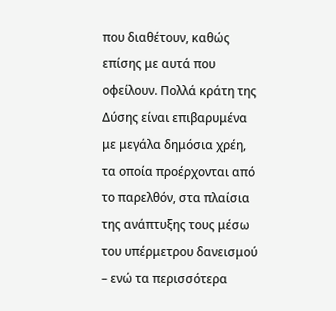που διαθέτουν, καθώς επίσης με αυτά που οφείλουν. Πολλά κράτη της Δύσης είναι επιβαρυμένα με μεγάλα δημόσια χρέη, τα οποία προέρχονται από το παρελθόν, στα πλαίσια της ανάπτυξης τους μέσω του υπέρμετρου δανεισμού – ενώ τα περισσότερα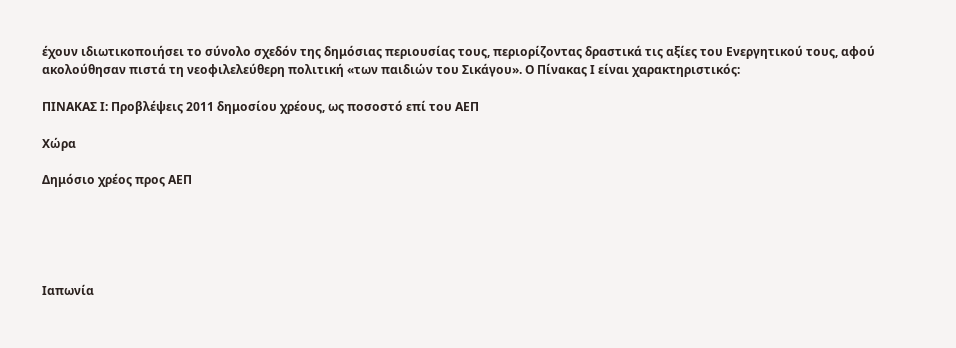έχουν ιδιωτικοποιήσει το σύνολο σχεδόν της δημόσιας περιουσίας τους, περιορίζοντας δραστικά τις αξίες του Ενεργητικού τους, αφού ακολούθησαν πιστά τη νεοφιλελεύθερη πολιτική «των παιδιών του Σικάγου». Ο Πίνακας Ι είναι χαρακτηριστικός:

ΠΙΝΑΚΑΣ Ι: Προβλέψεις 2011 δημοσίου χρέους, ως ποσοστό επί του ΑΕΠ

Χώρα

Δημόσιο χρέος προς ΑΕΠ





Ιαπωνία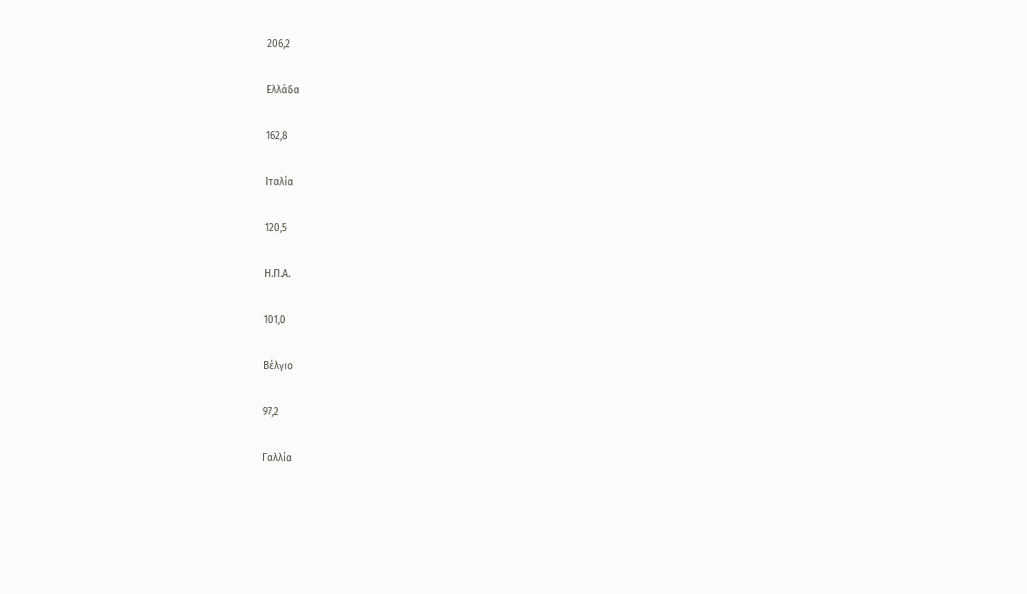206,2

Ελλάδα

162,8

Ιταλία

120,5

Η.Π.Α.

101,0

Βέλγιο

97,2

Γαλλία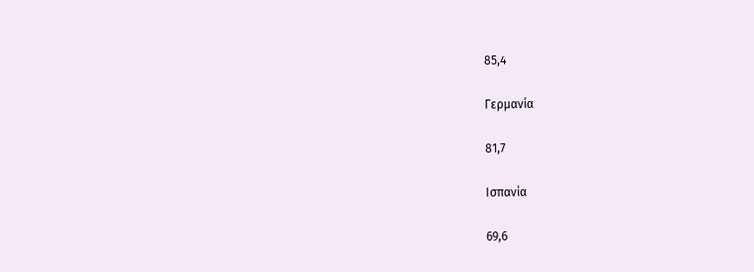85,4

Γερμανία

81,7

Ισπανία

69,6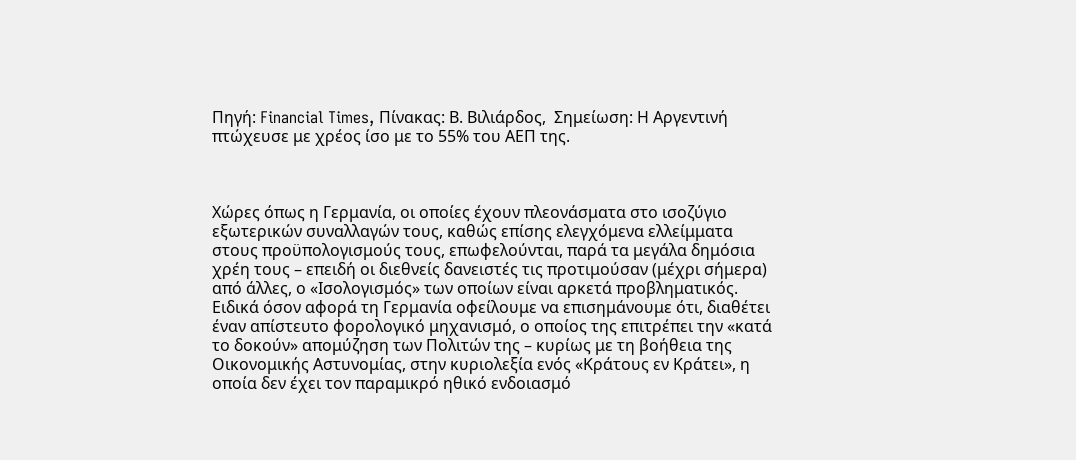Πηγή: Financial Times, Πίνακας: Β. Βιλιάρδος,  Σημείωση: Η Αργεντινή πτώχευσε με χρέος ίσο με το 55% του ΑΕΠ της.



Χώρες όπως η Γερμανία, οι οποίες έχουν πλεονάσματα στο ισοζύγιο εξωτερικών συναλλαγών τους, καθώς επίσης ελεγχόμενα ελλείμματα στους προϋπολογισμούς τους, επωφελούνται, παρά τα μεγάλα δημόσια χρέη τους – επειδή οι διεθνείς δανειστές τις προτιμούσαν (μέχρι σήμερα) από άλλες, ο «Ισολογισμός» των οποίων είναι αρκετά προβληματικός. Ειδικά όσον αφορά τη Γερμανία οφείλουμε να επισημάνουμε ότι, διαθέτει έναν απίστευτο φορολογικό μηχανισμό, ο οποίος της επιτρέπει την «κατά το δοκούν» απομύζηση των Πολιτών της – κυρίως με τη βοήθεια της Οικονομικής Αστυνομίας, στην κυριολεξία ενός «Κράτους εν Κράτει», η οποία δεν έχει τον παραμικρό ηθικό ενδοιασμό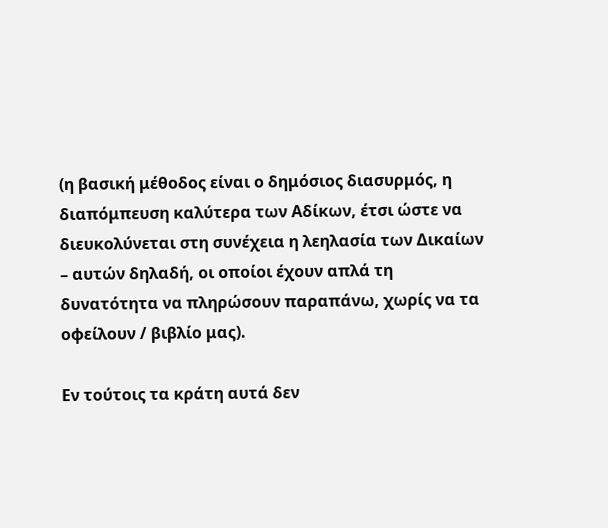(η βασική μέθοδος είναι ο δημόσιος διασυρμός, η διαπόμπευση καλύτερα των Αδίκων, έτσι ώστε να διευκολύνεται στη συνέχεια η λεηλασία των Δικαίων – αυτών δηλαδή, οι οποίοι έχουν απλά τη δυνατότητα να πληρώσουν παραπάνω, χωρίς να τα οφείλουν / βιβλίο μας).

Εν τούτοις τα κράτη αυτά δεν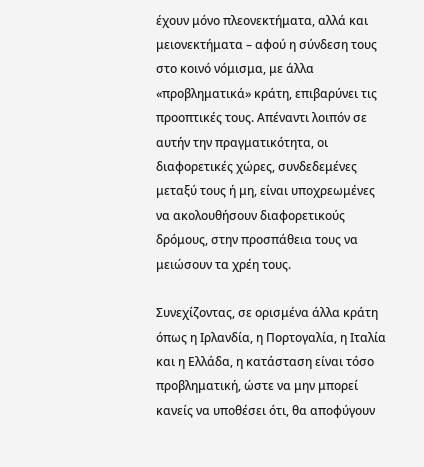έχουν μόνο πλεονεκτήματα, αλλά και μειονεκτήματα – αφού η σύνδεση τους στο κοινό νόμισμα, με άλλα «προβληματικά» κράτη, επιβαρύνει τις προοπτικές τους. Απέναντι λοιπόν σε αυτήν την πραγματικότητα, οι διαφορετικές χώρες, συνδεδεμένες μεταξύ τους ή μη, είναι υποχρεωμένες να ακολουθήσουν διαφορετικούς δρόμους, στην προσπάθεια τους να μειώσουν τα χρέη τους.

Συνεχίζοντας, σε ορισμένα άλλα κράτη όπως η Ιρλανδία, η Πορτογαλία, η Ιταλία και η Ελλάδα, η κατάσταση είναι τόσο προβληματική, ώστε να μην μπορεί κανείς να υποθέσει ότι, θα αποφύγουν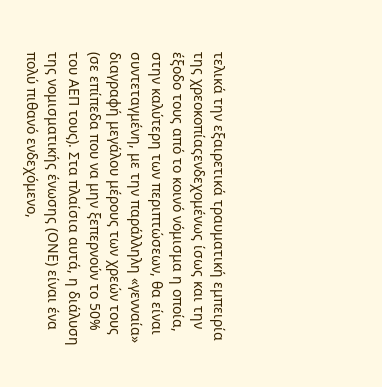τελικά την εξαιρετικά τραυματική εμπειρία της χρεοκοπίαςενδεχομένως ίσως και την έξοδο τους από το κοινό νόμισμα η οποία, στην καλύτερη των περιπτώσεων, θα είναι συντεταγμένη, με την παράλληλη «γενναία» διαγραφή μεγάλου μέρους των χρεών τους (σε επίπεδα που να μην ξεπερνούν το 50% του ΑΕΠ τους). Στα πλαίσια αυτά, η διάλυση της νομισματικής ένωσης (ΟΝΕ) είναι ένα πολύ πιθανό ενδεχόμενο,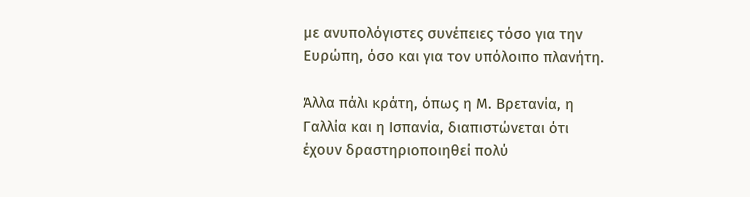με ανυπολόγιστες συνέπειες τόσο για την Ευρώπη, όσο και για τον υπόλοιπο πλανήτη.

Άλλα πάλι κράτη, όπως η Μ. Βρετανία, η Γαλλία και η Ισπανία, διαπιστώνεται ότι έχουν δραστηριοποιηθεί πολύ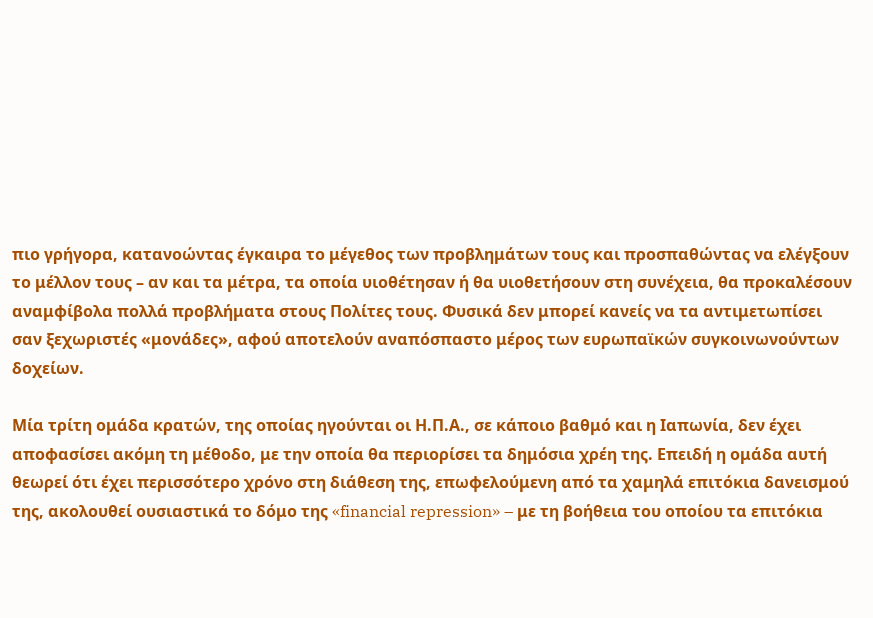πιο γρήγορα, κατανοώντας έγκαιρα το μέγεθος των προβλημάτων τους και προσπαθώντας να ελέγξουν το μέλλον τους – αν και τα μέτρα, τα οποία υιοθέτησαν ή θα υιοθετήσουν στη συνέχεια, θα προκαλέσουν αναμφίβολα πολλά προβλήματα στους Πολίτες τους. Φυσικά δεν μπορεί κανείς να τα αντιμετωπίσει σαν ξεχωριστές «μονάδες», αφού αποτελούν αναπόσπαστο μέρος των ευρωπαϊκών συγκοινωνούντων δοχείων.

Μία τρίτη ομάδα κρατών, της οποίας ηγούνται οι Η.Π.Α., σε κάποιο βαθμό και η Ιαπωνία, δεν έχει αποφασίσει ακόμη τη μέθοδο, με την οποία θα περιορίσει τα δημόσια χρέη της. Επειδή η ομάδα αυτή θεωρεί ότι έχει περισσότερο χρόνο στη διάθεση της, επωφελούμενη από τα χαμηλά επιτόκια δανεισμού της, ακολουθεί ουσιαστικά το δόμο της «financial repression» – με τη βοήθεια του οποίου τα επιτόκια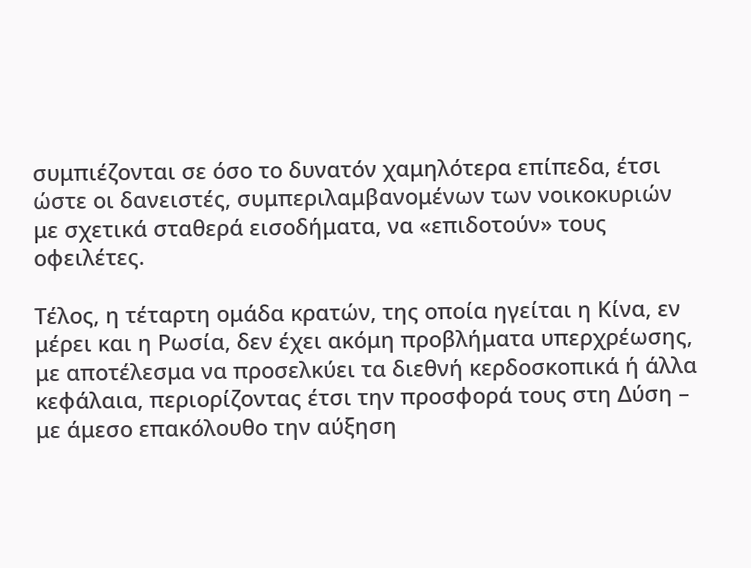συμπιέζονται σε όσο το δυνατόν χαμηλότερα επίπεδα, έτσι ώστε οι δανειστές, συμπεριλαμβανομένων των νοικοκυριών με σχετικά σταθερά εισοδήματα, να «επιδοτούν» τους οφειλέτες.

Τέλος, η τέταρτη ομάδα κρατών, της οποία ηγείται η Κίνα, εν μέρει και η Ρωσία, δεν έχει ακόμη προβλήματα υπερχρέωσης, με αποτέλεσμα να προσελκύει τα διεθνή κερδοσκοπικά ή άλλα κεφάλαια, περιορίζοντας έτσι την προσφορά τους στη Δύση – με άμεσο επακόλουθο την αύξηση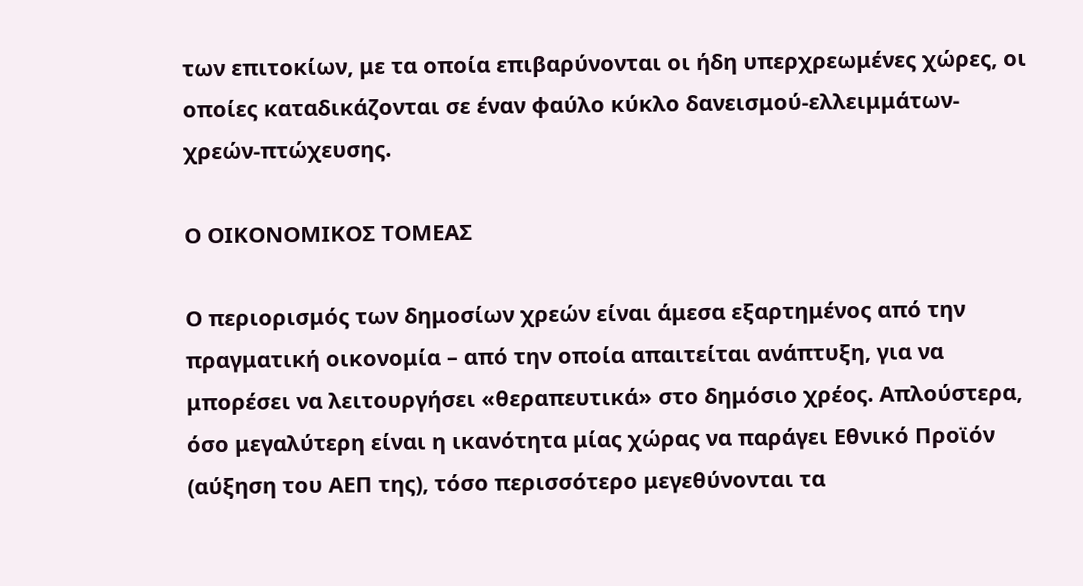των επιτοκίων, με τα οποία επιβαρύνονται οι ήδη υπερχρεωμένες χώρες, οι οποίες καταδικάζονται σε έναν φαύλο κύκλο δανεισμού-ελλειμμάτων-χρεών-πτώχευσης.

Ο ΟΙΚΟΝΟΜΙΚΟΣ ΤΟΜΕΑΣ

Ο περιορισμός των δημοσίων χρεών είναι άμεσα εξαρτημένος από την πραγματική οικονομία – από την οποία απαιτείται ανάπτυξη, για να μπορέσει να λειτουργήσει «θεραπευτικά» στο δημόσιο χρέος. Απλούστερα, όσο μεγαλύτερη είναι η ικανότητα μίας χώρας να παράγει Εθνικό Προϊόν (αύξηση του ΑΕΠ της), τόσο περισσότερο μεγεθύνονται τα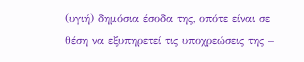(υγιή) δημόσια έσοδα της, οπότε είναι σε θέση να εξυπηρετεί τις υποχρεώσεις της –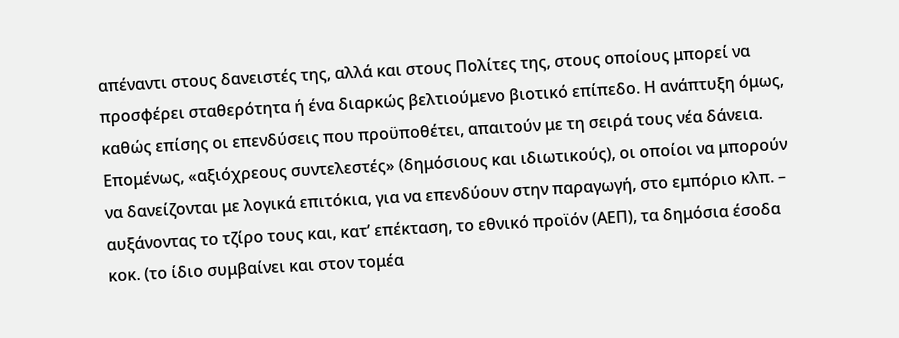απέναντι στους δανειστές της, αλλά και στους Πολίτες της, στους οποίους μπορεί να προσφέρει σταθερότητα ή ένα διαρκώς βελτιούμενο βιοτικό επίπεδο. Η ανάπτυξη όμως, καθώς επίσης οι επενδύσεις που προϋποθέτει, απαιτούν με τη σειρά τους νέα δάνεια. Επομένως, «αξιόχρεους συντελεστές» (δημόσιους και ιδιωτικούς), οι οποίοι να μπορούν να δανείζονται με λογικά επιτόκια, για να επενδύουν στην παραγωγή, στο εμπόριο κλπ. – αυξάνοντας το τζίρο τους και, κατ’ επέκταση, το εθνικό προϊόν (ΑΕΠ), τα δημόσια έσοδα κοκ. (το ίδιο συμβαίνει και στον τομέα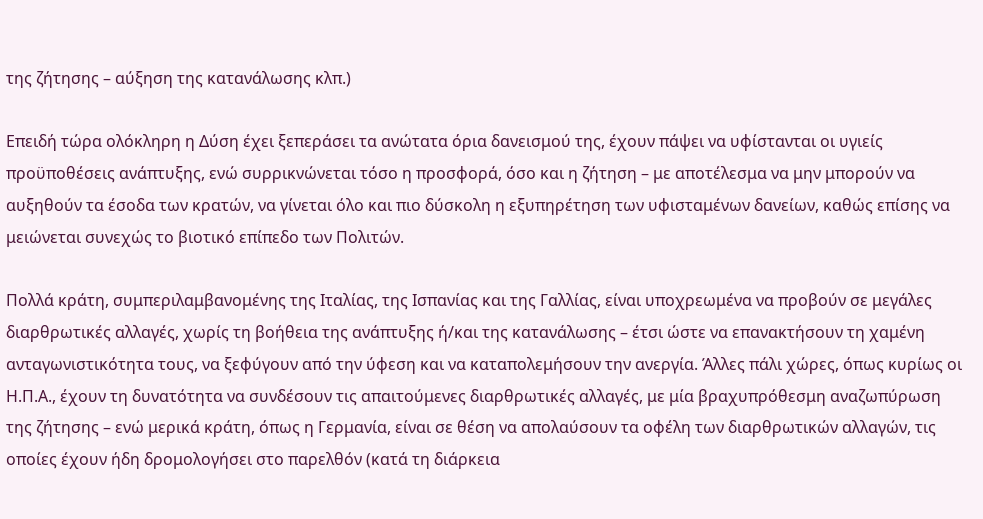της ζήτησης – αύξηση της κατανάλωσης κλπ.)

Επειδή τώρα ολόκληρη η Δύση έχει ξεπεράσει τα ανώτατα όρια δανεισμού της, έχουν πάψει να υφίστανται οι υγιείς προϋποθέσεις ανάπτυξης, ενώ συρρικνώνεται τόσο η προσφορά, όσο και η ζήτηση – με αποτέλεσμα να μην μπορούν να αυξηθούν τα έσοδα των κρατών, να γίνεται όλο και πιο δύσκολη η εξυπηρέτηση των υφισταμένων δανείων, καθώς επίσης να μειώνεται συνεχώς το βιοτικό επίπεδο των Πολιτών.

Πολλά κράτη, συμπεριλαμβανομένης της Ιταλίας, της Ισπανίας και της Γαλλίας, είναι υποχρεωμένα να προβούν σε μεγάλες διαρθρωτικές αλλαγές, χωρίς τη βοήθεια της ανάπτυξης ή/και της κατανάλωσης – έτσι ώστε να επανακτήσουν τη χαμένη ανταγωνιστικότητα τους, να ξεφύγουν από την ύφεση και να καταπολεμήσουν την ανεργία. Άλλες πάλι χώρες, όπως κυρίως οι Η.Π.Α., έχουν τη δυνατότητα να συνδέσουν τις απαιτούμενες διαρθρωτικές αλλαγές, με μία βραχυπρόθεσμη αναζωπύρωση της ζήτησης – ενώ μερικά κράτη, όπως η Γερμανία, είναι σε θέση να απολαύσουν τα οφέλη των διαρθρωτικών αλλαγών, τις οποίες έχουν ήδη δρομολογήσει στο παρελθόν (κατά τη διάρκεια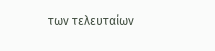των τελευταίων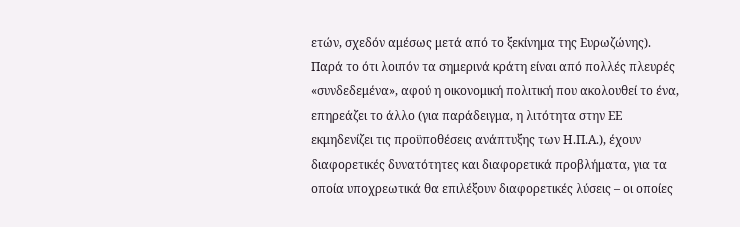ετών, σχεδόν αμέσως μετά από το ξεκίνημα της Ευρωζώνης). Παρά το ότι λοιπόν τα σημερινά κράτη είναι από πολλές πλευρές «συνδεδεμένα», αφού η οικονομική πολιτική που ακολουθεί το ένα, επηρεάζει το άλλο (για παράδειγμα, η λιτότητα στην ΕΕ εκμηδενίζει τις προϋποθέσεις ανάπτυξης των Η.Π.Α.), έχουν διαφορετικές δυνατότητες και διαφορετικά προβλήματα, για τα οποία υποχρεωτικά θα επιλέξουν διαφορετικές λύσεις – οι οποίες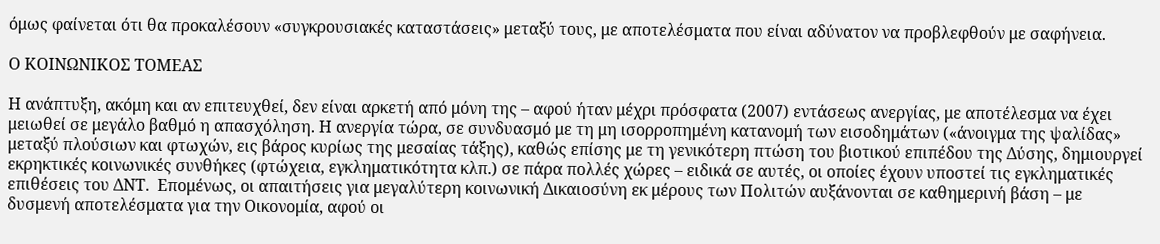όμως φαίνεται ότι θα προκαλέσουν «συγκρουσιακές καταστάσεις» μεταξύ τους, με αποτελέσματα που είναι αδύνατον να προβλεφθούν με σαφήνεια.

Ο ΚΟΙΝΩΝΙΚΟΣ ΤΟΜΕΑΣ

Η ανάπτυξη, ακόμη και αν επιτευχθεί, δεν είναι αρκετή από μόνη της – αφού ήταν μέχρι πρόσφατα (2007) εντάσεως ανεργίας, με αποτέλεσμα να έχει μειωθεί σε μεγάλο βαθμό η απασχόληση. Η ανεργία τώρα, σε συνδυασμό με τη μη ισορροπημένη κατανομή των εισοδημάτων («άνοιγμα της ψαλίδας» μεταξύ πλούσιων και φτωχών, εις βάρος κυρίως της μεσαίας τάξης), καθώς επίσης με τη γενικότερη πτώση του βιοτικού επιπέδου της Δύσης, δημιουργεί εκρηκτικές κοινωνικές συνθήκες (φτώχεια, εγκληματικότητα κλπ.) σε πάρα πολλές χώρες – ειδικά σε αυτές, οι οποίες έχουν υποστεί τις εγκληματικές επιθέσεις του ΔΝΤ.  Επομένως, οι απαιτήσεις για μεγαλύτερη κοινωνική Δικαιοσύνη εκ μέρους των Πολιτών αυξάνονται σε καθημερινή βάση – με δυσμενή αποτελέσματα για την Οικονομία, αφού οι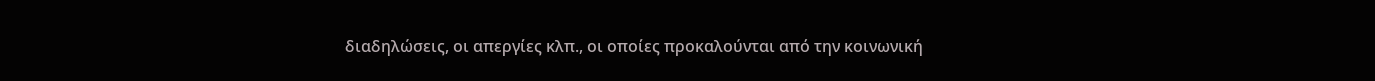διαδηλώσεις, οι απεργίες κλπ., οι οποίες προκαλούνται από την κοινωνική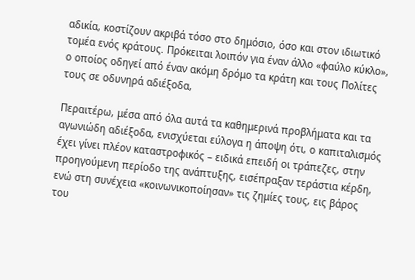αδικία, κοστίζουν ακριβά τόσο στο δημόσιο, όσο και στον ιδιωτικό τομέα ενός κράτους. Πρόκειται λοιπόν για έναν άλλο «φαύλο κύκλο», ο οποίος οδηγεί από έναν ακόμη δρόμο τα κράτη και τους Πολίτες τους σε οδυνηρά αδιέξοδα,

Περαιτέρω, μέσα από όλα αυτά τα καθημερινά προβλήματα και τα αγωνιώδη αδιέξοδα, ενισχύεται εύλογα η άποψη ότι, ο καπιταλισμός έχει γίνει πλέον καταστροφικός – ειδικά επειδή οι τράπεζες, στην προηγούμενη περίοδο της ανάπτυξης, εισέπραξαν τεράστια κέρδη, ενώ στη συνέχεια «κοινωνικοποίησαν» τις ζημίες τους, εις βάρος του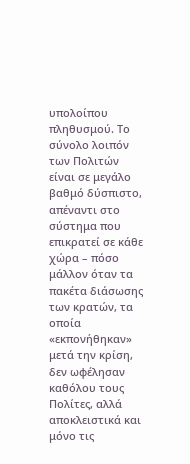υπολοίπου πληθυσμού. Το σύνολο λοιπόν των Πολιτών είναι σε μεγάλο βαθμό δύσπιστο, απέναντι στο σύστημα που επικρατεί σε κάθε χώρα – πόσο μάλλον όταν τα πακέτα διάσωσης των κρατών, τα οποία «εκπονήθηκαν» μετά την κρίση, δεν ωφέλησαν καθόλου τους Πολίτες, αλλά αποκλειστικά και μόνο τις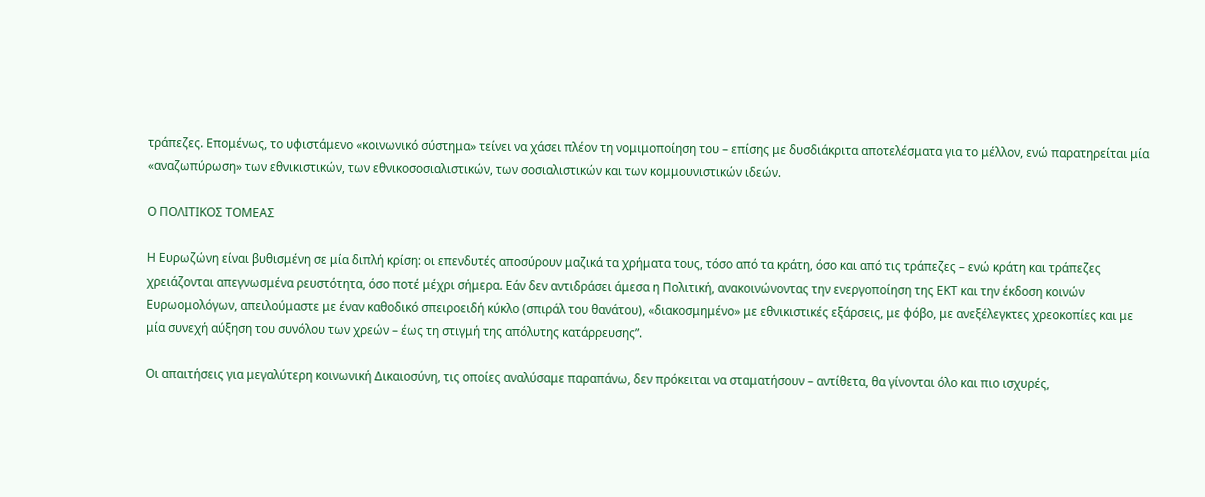τράπεζες. Επομένως, το υφιστάμενο «κοινωνικό σύστημα» τείνει να χάσει πλέον τη νομιμοποίηση του – επίσης με δυσδιάκριτα αποτελέσματα για το μέλλον, ενώ παρατηρείται μία «αναζωπύρωση» των εθνικιστικών, των εθνικοσοσιαλιστικών, των σοσιαλιστικών και των κομμουνιστικών ιδεών.

Ο ΠΟΛΙΤΙΚΟΣ ΤΟΜΕΑΣ

Η Ευρωζώνη είναι βυθισμένη σε μία διπλή κρίση: οι επενδυτές αποσύρουν μαζικά τα χρήματα τους, τόσο από τα κράτη, όσο και από τις τράπεζες – ενώ κράτη και τράπεζες χρειάζονται απεγνωσμένα ρευστότητα, όσο ποτέ μέχρι σήμερα. Εάν δεν αντιδράσει άμεσα η Πολιτική, ανακοινώνοντας την ενεργοποίηση της ΕΚΤ και την έκδοση κοινών Ευρωομολόγων, απειλούμαστε με έναν καθοδικό σπειροειδή κύκλο (σπιράλ του θανάτου), «διακοσμημένο» με εθνικιστικές εξάρσεις, με φόβο, με ανεξέλεγκτες χρεοκοπίες και με μία συνεχή αύξηση του συνόλου των χρεών – έως τη στιγμή της απόλυτης κατάρρευσης”.

Οι απαιτήσεις για μεγαλύτερη κοινωνική Δικαιοσύνη, τις οποίες αναλύσαμε παραπάνω, δεν πρόκειται να σταματήσουν – αντίθετα, θα γίνονται όλο και πιο ισχυρές,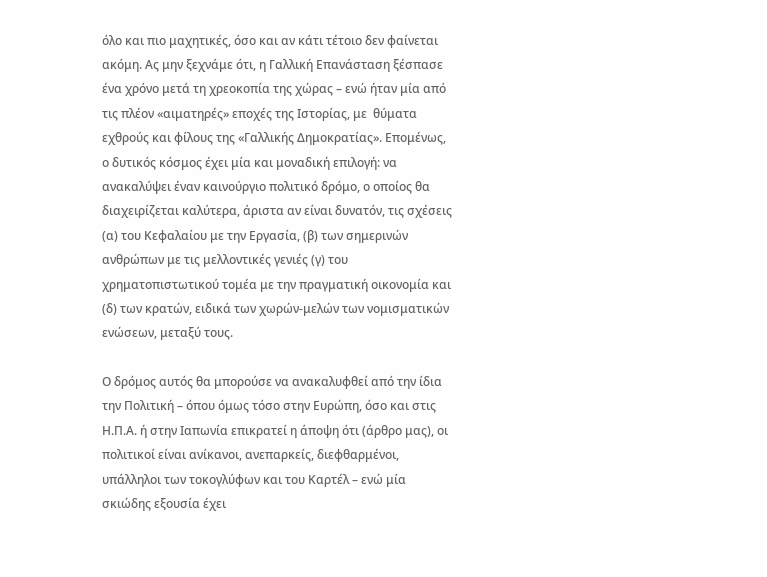όλο και πιο μαχητικές, όσο και αν κάτι τέτοιο δεν φαίνεται ακόμη. Ας μην ξεχνάμε ότι, η Γαλλική Επανάσταση ξέσπασε ένα χρόνο μετά τη χρεοκοπία της χώρας – ενώ ήταν μία από τις πλέον «αιματηρές» εποχές της Ιστορίας, με  θύματα εχθρούς και φίλους της «Γαλλικής Δημοκρατίας». Επομένως, ο δυτικός κόσμος έχει μία και μοναδική επιλογή: να ανακαλύψει έναν καινούργιο πολιτικό δρόμο, ο οποίος θα διαχειρίζεται καλύτερα, άριστα αν είναι δυνατόν, τις σχέσεις (α) του Κεφαλαίου με την Εργασία, (β) των σημερινών ανθρώπων με τις μελλοντικές γενιές (γ) του χρηματοπιστωτικού τομέα με την πραγματική οικονομία και (δ) των κρατών, ειδικά των χωρών-μελών των νομισματικών ενώσεων, μεταξύ τους.

Ο δρόμος αυτός θα μπορούσε να ανακαλυφθεί από την ίδια την Πολιτική – όπου όμως τόσο στην Ευρώπη, όσο και στις Η.Π.Α. ή στην Ιαπωνία επικρατεί η άποψη ότι (άρθρο μας), οι πολιτικοί είναι ανίκανοι, ανεπαρκείς, διεφθαρμένοι, υπάλληλοι των τοκογλύφων και του Καρτέλ – ενώ μία σκιώδης εξουσία έχει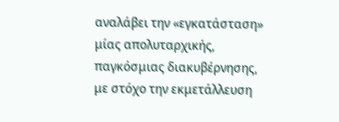αναλάβει την «εγκατάσταση» μίας απολυταρχικής, παγκόσμιας διακυβέρνησης, με στόχο την εκμετάλλευση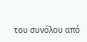του συνόλου από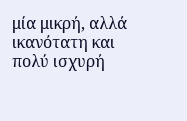μία μικρή, αλλά ικανότατη και πολύ ισχυρή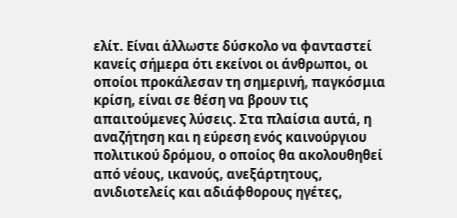ελίτ. Είναι άλλωστε δύσκολο να φανταστεί κανείς σήμερα ότι εκείνοι οι άνθρωποι, οι οποίοι προκάλεσαν τη σημερινή, παγκόσμια κρίση, είναι σε θέση να βρουν τις απαιτούμενες λύσεις. Στα πλαίσια αυτά, η αναζήτηση και η εύρεση ενός καινούργιου πολιτικού δρόμου, ο οποίος θα ακολουθηθεί από νέους, ικανούς, ανεξάρτητους, ανιδιοτελείς και αδιάφθορους ηγέτες,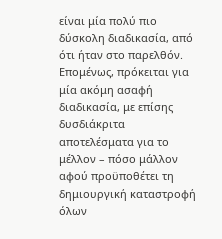είναι μία πολύ πιο δύσκολη διαδικασία, από ότι ήταν στο παρελθόν. Επομένως, πρόκειται για μία ακόμη ασαφή διαδικασία, με επίσης δυσδιάκριτα αποτελέσματα για το μέλλον – πόσο μάλλον αφού προϋποθέτει τη δημιουργική καταστροφή όλων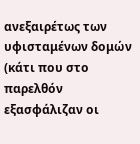ανεξαιρέτως των υφισταμένων δομών (κάτι που στο παρελθόν εξασφάλιζαν οι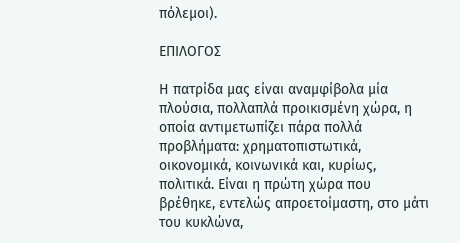πόλεμοι).

ΕΠΙΛΟΓΟΣ

Η πατρίδα μας είναι αναμφίβολα μία πλούσια, πολλαπλά προικισμένη χώρα, η  οποία αντιμετωπίζει πάρα πολλά προβλήματα: χρηματοπιστωτικά, οικονομικά, κοινωνικά και, κυρίως, πολιτικά. Είναι η πρώτη χώρα που βρέθηκε, εντελώς απροετοίμαστη, στο μάτι του κυκλώνα,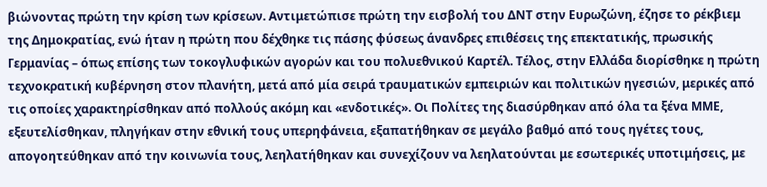βιώνοντας πρώτη την κρίση των κρίσεων. Αντιμετώπισε πρώτη την εισβολή του ΔΝΤ στην Ευρωζώνη, έζησε το ρέκβιεμ της Δημοκρατίας, ενώ ήταν η πρώτη που δέχθηκε τις πάσης φύσεως άνανδρες επιθέσεις της επεκτατικής, πρωσικής Γερμανίας – όπως επίσης των τοκογλυφικών αγορών και του πολυεθνικού Καρτέλ. Τέλος, στην Ελλάδα διορίσθηκε η πρώτη τεχνοκρατική κυβέρνηση στον πλανήτη, μετά από μία σειρά τραυματικών εμπειριών και πολιτικών ηγεσιών, μερικές από τις οποίες χαρακτηρίσθηκαν από πολλούς ακόμη και «ενδοτικές». Οι Πολίτες της διασύρθηκαν από όλα τα ξένα ΜΜΕ, εξευτελίσθηκαν, πληγήκαν στην εθνική τους υπερηφάνεια, εξαπατήθηκαν σε μεγάλο βαθμό από τους ηγέτες τους, απογοητεύθηκαν από την κοινωνία τους, λεηλατήθηκαν και συνεχίζουν να λεηλατούνται με εσωτερικές υποτιμήσεις, με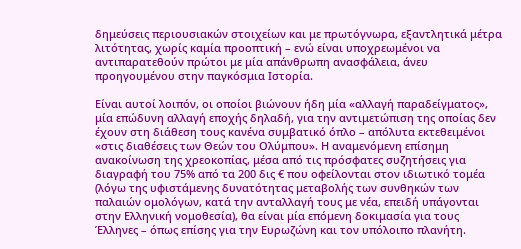δημεύσεις περιουσιακών στοιχείων και με πρωτόγνωρα, εξαντλητικά μέτρα λιτότητας, χωρίς καμία προοπτική – ενώ είναι υποχρεωμένοι να αντιπαρατεθούν πρώτοι με μία απάνθρωπη ανασφάλεια, άνευ προηγουμένου στην παγκόσμια Ιστορία.

Είναι αυτοί λοιπόν, οι οποίοι βιώνουν ήδη μία «αλλαγή παραδείγματος», μία επώδυνη αλλαγή εποχής δηλαδή, για την αντιμετώπιση της οποίας δεν έχουν στη διάθεση τους κανένα συμβατικό όπλο – απόλυτα εκτεθειμένοι «στις διαθέσεις των Θεών του Ολύμπου». Η αναμενόμενη επίσημη ανακοίνωση της χρεοκοπίας, μέσα από τις πρόσφατες συζητήσεις για διαγραφή του 75% από τα 200 δις € που οφείλονται στον ιδιωτικό τομέα (λόγω της υφιστάμενης δυνατότητας μεταβολής των συνθηκών των παλαιών ομολόγων, κατά την ανταλλαγή τους με νέα, επειδή υπάγονται στην Ελληνική νομοθεσία), θα είναι μία επόμενη δοκιμασία για τους Έλληνες – όπως επίσης για την Ευρωζώνη και τον υπόλοιπο πλανήτη.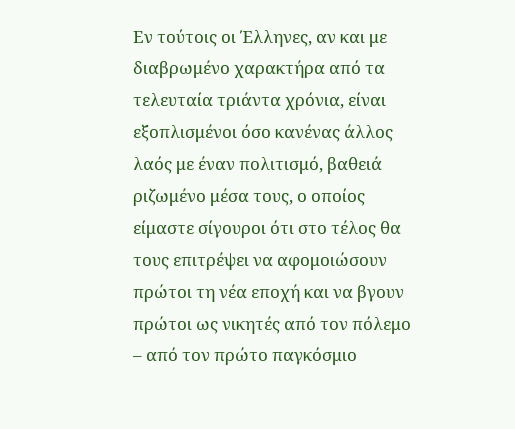Εν τούτοις οι Έλληνες, αν και με διαβρωμένο χαρακτήρα από τα τελευταία τριάντα χρόνια, είναι εξοπλισμένοι όσο κανένας άλλος λαός με έναν πολιτισμό, βαθειά ριζωμένο μέσα τους, ο οποίος είμαστε σίγουροι ότι στο τέλος θα τους επιτρέψει να αφομοιώσουν πρώτοι τη νέα εποχή και να βγουν πρώτοι ως νικητές από τον πόλεμο – από τον πρώτο παγκόσμιο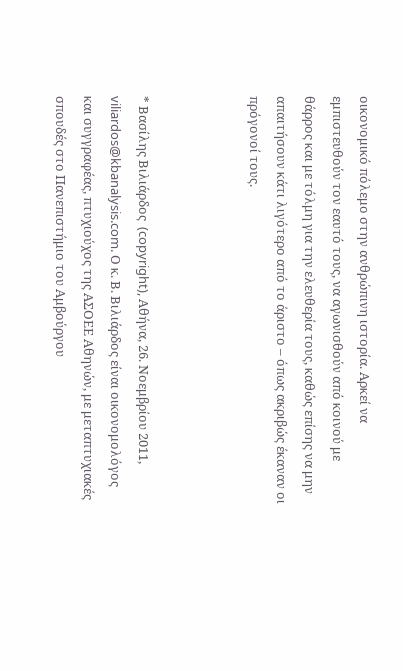οικονομικό πόλεμο στην ανθρώπινη ιστορία. Αρκεί να εμπιστευθούν τον εαυτό τους, να αγωνισθούν από κοινού με θάρρος και με τόλμη για την ελευθερία τους, καθώς επίσης να μην απαιτήσουν κάτι λιγότερο από το άριστο – όπως ακριβώς έκαναν οι πρόγονοί τους.



* Βασίλης Βιλιάρδος  (copyright), Αθήνα, 26. Νοεμβρίου 2011, viliardos@kbanalysis.com. Ο κ. Β. Βιλιάρδος είναι οικονομολόγος και συγγραφέας, πτυχιούχος της ΑΣΟΕΕ Αθηνών, με μεταπτυχιακές σπουδές στο Πανεπιστήμιο του Αμβούργου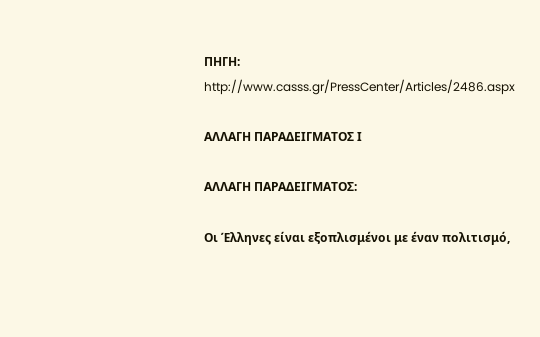ΠΗΓΗ: http://www.casss.gr/PressCenter/Articles/2486.aspx

ΑΛΛΑΓΗ ΠΑΡΑΔΕΙΓΜΑΤΟΣ Ι

ΑΛΛΑΓΗ ΠΑΡΑΔΕΙΓΜΑΤΟΣ:

Οι Έλληνες είναι εξοπλισμένοι με έναν πολιτισμό,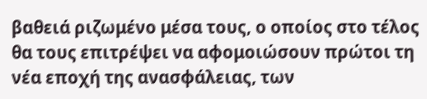βαθειά ριζωμένο μέσα τους, ο οποίος στο τέλος θα τους επιτρέψει να αφομοιώσουν πρώτοι τη νέα εποχή της ανασφάλειας, των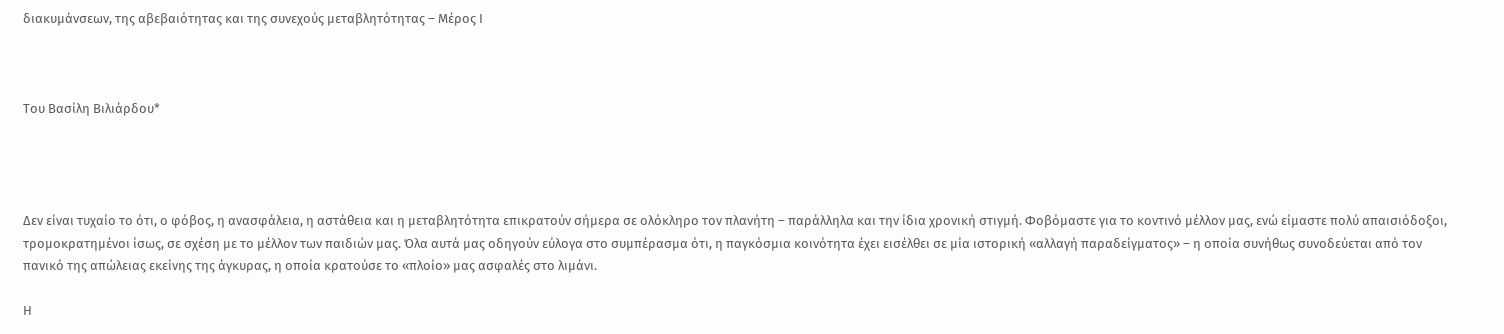διακυμάνσεων, της αβεβαιότητας και της συνεχούς μεταβλητότητας – Μέρος Ι



Του Βασίλη Βιλιάρδου*




Δεν είναι τυχαίο το ότι, ο φόβος, η ανασφάλεια, η αστάθεια και η μεταβλητότητα επικρατούν σήμερα σε ολόκληρο τον πλανήτη – παράλληλα και την ίδια χρονική στιγμή. Φοβόμαστε για το κοντινό μέλλον μας, ενώ είμαστε πολύ απαισιόδοξοι, τρομοκρατημένοι ίσως, σε σχέση με το μέλλον των παιδιών μας. Όλα αυτά μας οδηγούν εύλογα στο συμπέρασμα ότι, η παγκόσμια κοινότητα έχει εισέλθει σε μία ιστορική «αλλαγή παραδείγματος» – η οποία συνήθως συνοδεύεται από τον πανικό της απώλειας εκείνης της άγκυρας, η οποία κρατούσε το «πλοίο» μας ασφαλές στο λιμάνι.

Η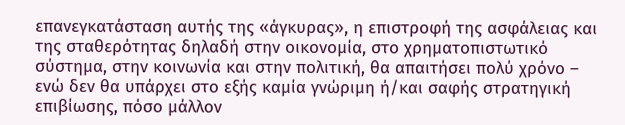επανεγκατάσταση αυτής της «άγκυρας», η επιστροφή της ασφάλειας και της σταθερότητας δηλαδή στην οικονομία, στο χρηματοπιστωτικό σύστημα, στην κοινωνία και στην πολιτική, θα απαιτήσει πολύ χρόνο – ενώ δεν θα υπάρχει στο εξής καμία γνώριμη ή/και σαφής στρατηγική επιβίωσης, πόσο μάλλον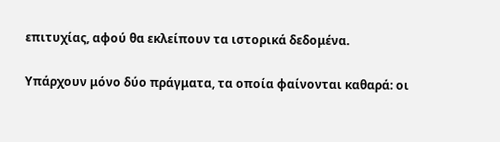επιτυχίας, αφού θα εκλείπουν τα ιστορικά δεδομένα.

Υπάρχουν μόνο δύο πράγματα, τα οποία φαίνονται καθαρά: οι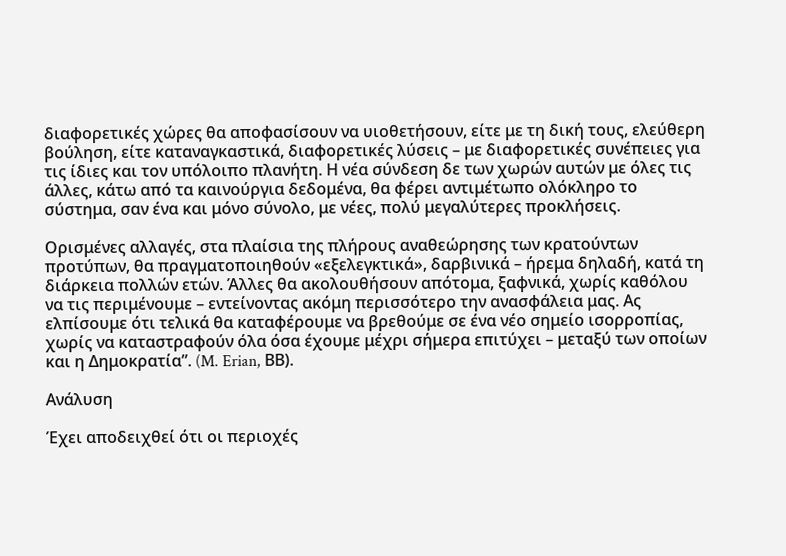διαφορετικές χώρες θα αποφασίσουν να υιοθετήσουν, είτε με τη δική τους, ελεύθερη βούληση, είτε καταναγκαστικά, διαφορετικές λύσεις – με διαφορετικές συνέπειες για τις ίδιες και τον υπόλοιπο πλανήτη. Η νέα σύνδεση δε των χωρών αυτών με όλες τις άλλες, κάτω από τα καινούργια δεδομένα, θα φέρει αντιμέτωπο ολόκληρο το σύστημα, σαν ένα και μόνο σύνολο, με νέες, πολύ μεγαλύτερες προκλήσεις.

Ορισμένες αλλαγές, στα πλαίσια της πλήρους αναθεώρησης των κρατούντων προτύπων, θα πραγματοποιηθούν «εξελεγκτικά», δαρβινικά – ήρεμα δηλαδή, κατά τη διάρκεια πολλών ετών. Άλλες θα ακολουθήσουν απότομα, ξαφνικά, χωρίς καθόλου να τις περιμένουμε – εντείνοντας ακόμη περισσότερο την ανασφάλεια μας. Ας ελπίσουμε ότι τελικά θα καταφέρουμε να βρεθούμε σε ένα νέο σημείο ισορροπίας, χωρίς να καταστραφούν όλα όσα έχουμε μέχρι σήμερα επιτύχει – μεταξύ των οποίων και η Δημοκρατία”. (M. Erian, ΒΒ).

Ανάλυση

Έχει αποδειχθεί ότι οι περιοχές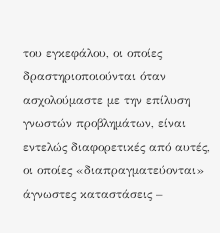του εγκεφάλου, οι οποίες δραστηριοποιούνται όταν ασχολούμαστε με την επίλυση γνωστών προβλημάτων, είναι εντελώς διαφορετικές από αυτές, οι οποίες «διαπραγματεύονται» άγνωστες καταστάσεις –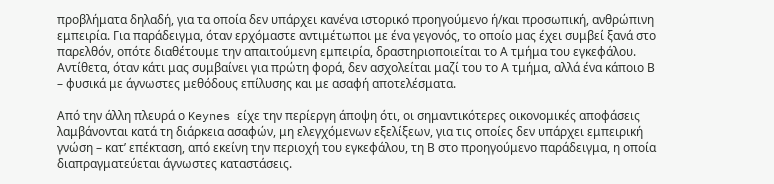προβλήματα δηλαδή, για τα οποία δεν υπάρχει κανένα ιστορικό προηγούμενο ή/και προσωπική, ανθρώπινη εμπειρία. Για παράδειγμα, όταν ερχόμαστε αντιμέτωποι με ένα γεγονός, το οποίο μας έχει συμβεί ξανά στο παρελθόν, οπότε διαθέτουμε την απαιτούμενη εμπειρία, δραστηριοποιείται το Α τμήμα του εγκεφάλου. Αντίθετα, όταν κάτι μας συμβαίνει για πρώτη φορά, δεν ασχολείται μαζί του το Α τμήμα, αλλά ένα κάποιο Β – φυσικά με άγνωστες μεθόδους επίλυσης και με ασαφή αποτελέσματα.

Από την άλλη πλευρά ο Keynes είχε την περίεργη άποψη ότι, οι σημαντικότερες οικονομικές αποφάσεις λαμβάνονται κατά τη διάρκεια ασαφών, μη ελεγχόμενων εξελίξεων, για τις οποίες δεν υπάρχει εμπειρική γνώση – κατ’ επέκταση, από εκείνη την περιοχή του εγκεφάλου, τη Β στο προηγούμενο παράδειγμα, η οποία διαπραγματεύεται άγνωστες καταστάσεις.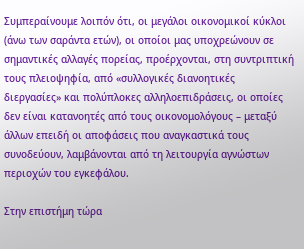Συμπεραίνουμε λοιπόν ότι, οι μεγάλοι οικονομικοί κύκλοι (άνω των σαράντα ετών), οι οποίοι μας υποχρεώνουν σε σημαντικές αλλαγές πορείας, προέρχονται, στη συντριπτική τους πλειοψηφία, από «συλλογικές διανοητικές διεργασίες» και πολύπλοκες αλληλοεπιδράσεις, οι οποίες δεν είναι κατανοητές από τους οικονομολόγους – μεταξύ άλλων επειδή οι αποφάσεις που αναγκαστικά τους συνοδεύουν, λαμβάνονται από τη λειτουργία αγνώστων περιοχών του εγκεφάλου.

Στην επιστήμη τώρα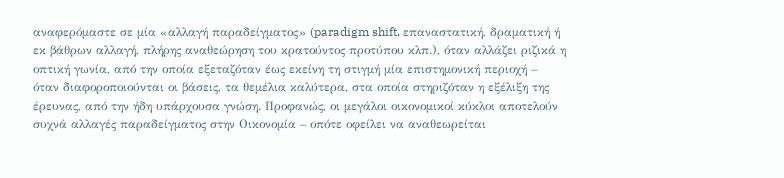αναφερόμαστε σε μία «αλλαγή παραδείγματος» (paradigm shift, επαναστατική, δραματική ή εκ βάθρων αλλαγή, πλήρης αναθεώρηση του κρατούντος προτύπου κλπ.), όταν αλλάζει ριζικά η οπτική γωνία, από την οποία εξεταζόταν έως εκείνη τη στιγμή μία επιστημονική περιοχή – όταν διαφοροποιούνται οι βάσεις, τα θεμέλια καλύτερα, στα οποία στηριζόταν η εξέλιξη της έρευνας, από την ήδη υπάρχουσα γνώση. Προφανώς, οι μεγάλοι οικονομικοί κύκλοι αποτελούν συχνά αλλαγές παραδείγματος στην Οικονομία – οπότε οφείλει να αναθεωρείται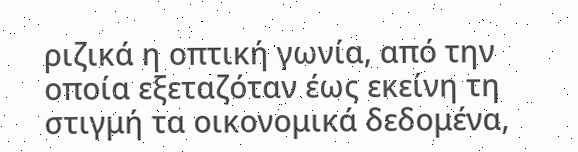ριζικά η οπτική γωνία, από την οποία εξεταζόταν έως εκείνη τη στιγμή τα οικονομικά δεδομένα,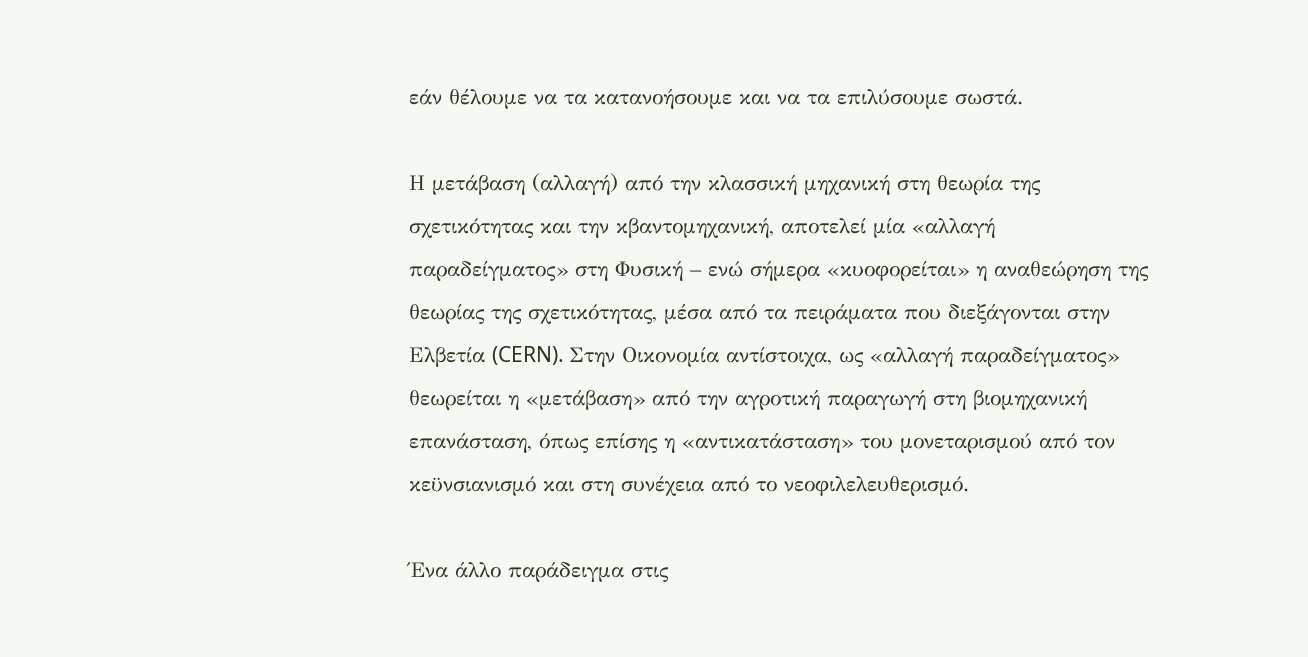εάν θέλουμε να τα κατανοήσουμε και να τα επιλύσουμε σωστά.

Η μετάβαση (αλλαγή) από την κλασσική μηχανική στη θεωρία της σχετικότητας και την κβαντομηχανική, αποτελεί μία «αλλαγή παραδείγματος» στη Φυσική – ενώ σήμερα «κυοφορείται» η αναθεώρηση της θεωρίας της σχετικότητας, μέσα από τα πειράματα που διεξάγονται στην Ελβετία (CERN). Στην Οικονομία αντίστοιχα, ως «αλλαγή παραδείγματος» θεωρείται η «μετάβαση» από την αγροτική παραγωγή στη βιομηχανική επανάσταση, όπως επίσης η «αντικατάσταση» του μονεταρισμού από τον κεϋνσιανισμό και στη συνέχεια από το νεοφιλελευθερισμό.

Ένα άλλο παράδειγμα στις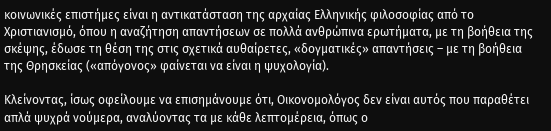κοινωνικές επιστήμες είναι η αντικατάσταση της αρχαίας Ελληνικής φιλοσοφίας από το Χριστιανισμό, όπου η αναζήτηση απαντήσεων σε πολλά ανθρώπινα ερωτήματα, με τη βοήθεια της σκέψης, έδωσε τη θέση της στις σχετικά αυθαίρετες, «δογματικές» απαντήσεις – με τη βοήθεια της Θρησκείας («απόγονος» φαίνεται να είναι η ψυχολογία).

Κλείνοντας, ίσως οφείλουμε να επισημάνουμε ότι, Οικονομολόγος δεν είναι αυτός που παραθέτει απλά ψυχρά νούμερα, αναλύοντας τα με κάθε λεπτομέρεια, όπως ο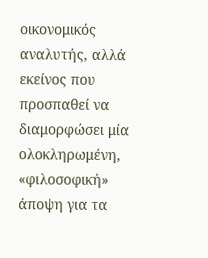οικονομικός αναλυτής, αλλά εκείνος που προσπαθεί να διαμορφώσει μία ολοκληρωμένη, «φιλοσοφική» άποψη για τα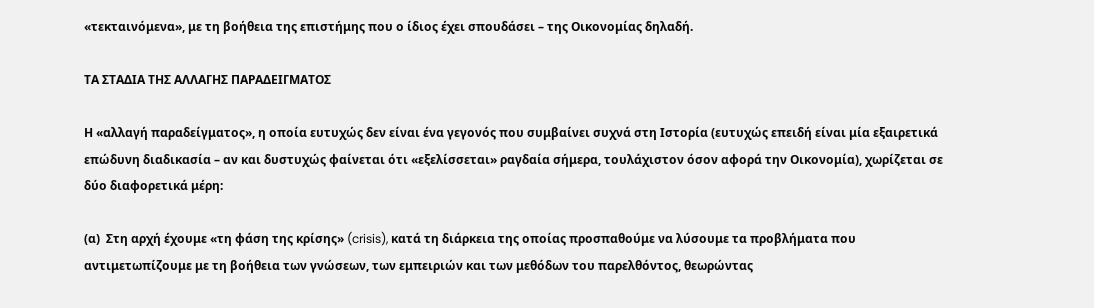«τεκταινόμενα», με τη βοήθεια της επιστήμης που ο ίδιος έχει σπουδάσει – της Οικονομίας δηλαδή.

ΤΑ ΣΤΑΔΙΑ ΤΗΣ ΑΛΛΑΓΗΣ ΠΑΡΑΔΕΙΓΜΑΤΟΣ

Η «αλλαγή παραδείγματος», η οποία ευτυχώς δεν είναι ένα γεγονός που συμβαίνει συχνά στη Ιστορία (ευτυχώς επειδή είναι μία εξαιρετικά επώδυνη διαδικασία – αν και δυστυχώς φαίνεται ότι «εξελίσσεται» ραγδαία σήμερα, τουλάχιστον όσον αφορά την Οικονομία), χωρίζεται σε δύο διαφορετικά μέρη:

(α)  Στη αρχή έχουμε «τη φάση της κρίσης» (crisis), κατά τη διάρκεια της οποίας προσπαθούμε να λύσουμε τα προβλήματα που αντιμετωπίζουμε με τη βοήθεια των γνώσεων, των εμπειριών και των μεθόδων του παρελθόντος, θεωρώντας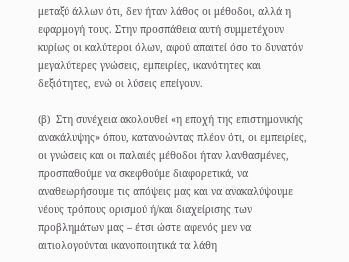μεταξύ άλλων ότι, δεν ήταν λάθος οι μέθοδοι, αλλά η εφαρμογή τους. Στην προσπάθεια αυτή συμμετέχουν κυρίως οι καλύτεροι όλων, αφού απαιτεί όσο το δυνατόν μεγαλύτερες γνώσεις, εμπειρίες, ικανότητες και δεξιότητες, ενώ οι λύσεις επείγουν.

(β)  Στη συνέχεια ακολουθεί «η εποχή της επιστημονικής ανακάλυψης» όπου, κατανοώντας πλέον ότι, οι εμπειρίες, οι γνώσεις και οι παλαιές μέθοδοι ήταν λανθασμένες, προσπαθούμε να σκεφθούμε διαφορετικά, να αναθεωρήσουμε τις απόψεις μας και να ανακαλύψουμε νέους τρόπους ορισμού ή/και διαχείρισης των προβλημάτων μας – έτσι ώστε αφενός μεν να αιτιολογούνται ικανοποιητικά τα λάθη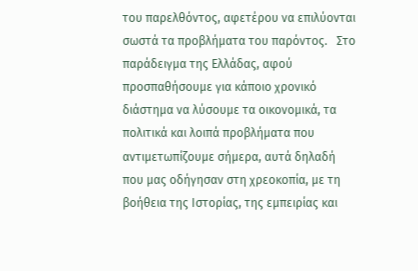του παρελθόντος, αφετέρου να επιλύονται σωστά τα προβλήματα του παρόντος.   Στο παράδειγμα της Ελλάδας, αφού προσπαθήσουμε για κάποιο χρονικό διάστημα να λύσουμε τα οικονομικά, τα πολιτικά και λοιπά προβλήματα που αντιμετωπίζουμε σήμερα, αυτά δηλαδή που μας οδήγησαν στη χρεοκοπία, με τη βοήθεια της Ιστορίας, της εμπειρίας και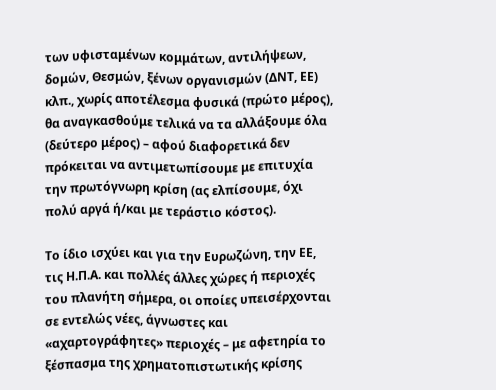των υφισταμένων κομμάτων, αντιλήψεων, δομών, Θεσμών, ξένων οργανισμών (ΔΝΤ, ΕΕ) κλπ., χωρίς αποτέλεσμα φυσικά (πρώτο μέρος), θα αναγκασθούμε τελικά να τα αλλάξουμε όλα (δεύτερο μέρος) – αφού διαφορετικά δεν πρόκειται να αντιμετωπίσουμε με επιτυχία την πρωτόγνωρη κρίση (ας ελπίσουμε, όχι πολύ αργά ή/και με τεράστιο κόστος).

Το ίδιο ισχύει και για την Ευρωζώνη, την ΕΕ, τις Η.Π.Α. και πολλές άλλες χώρες ή περιοχές του πλανήτη σήμερα, οι οποίες υπεισέρχονται σε εντελώς νέες, άγνωστες και «αχαρτογράφητες» περιοχές – με αφετηρία το ξέσπασμα της χρηματοπιστωτικής κρίσης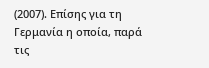(2007). Επίσης για τη Γερμανία η οποία, παρά τις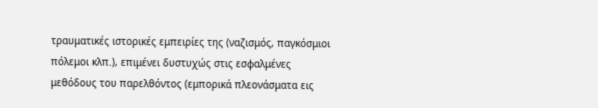τραυματικές ιστορικές εμπειρίες της (ναζισμός, παγκόσμιοι πόλεμοι κλπ.), επιμένει δυστυχώς στις εσφαλμένες μεθόδους του παρελθόντος (εμπορικά πλεονάσματα εις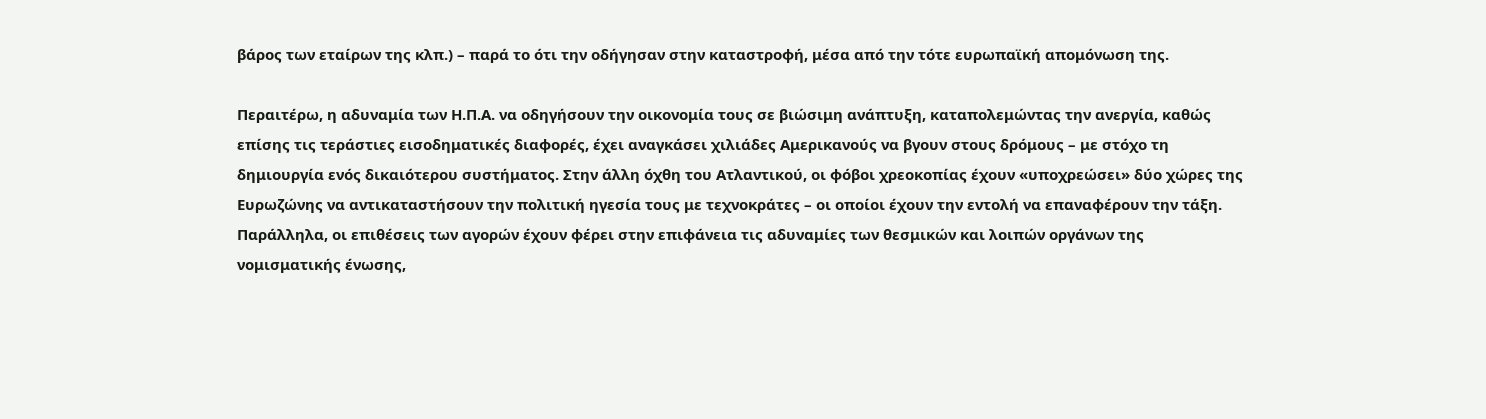βάρος των εταίρων της κλπ.) – παρά το ότι την οδήγησαν στην καταστροφή, μέσα από την τότε ευρωπαϊκή απομόνωση της.

Περαιτέρω, η αδυναμία των Η.Π.Α. να οδηγήσουν την οικονομία τους σε βιώσιμη ανάπτυξη, καταπολεμώντας την ανεργία, καθώς επίσης τις τεράστιες εισοδηματικές διαφορές, έχει αναγκάσει χιλιάδες Αμερικανούς να βγουν στους δρόμους – με στόχο τη δημιουργία ενός δικαιότερου συστήματος. Στην άλλη όχθη του Ατλαντικού, οι φόβοι χρεοκοπίας έχουν «υποχρεώσει» δύο χώρες της Ευρωζώνης να αντικαταστήσουν την πολιτική ηγεσία τους με τεχνοκράτες – οι οποίοι έχουν την εντολή να επαναφέρουν την τάξη. Παράλληλα, οι επιθέσεις των αγορών έχουν φέρει στην επιφάνεια τις αδυναμίες των θεσμικών και λοιπών οργάνων της νομισματικής ένωσης,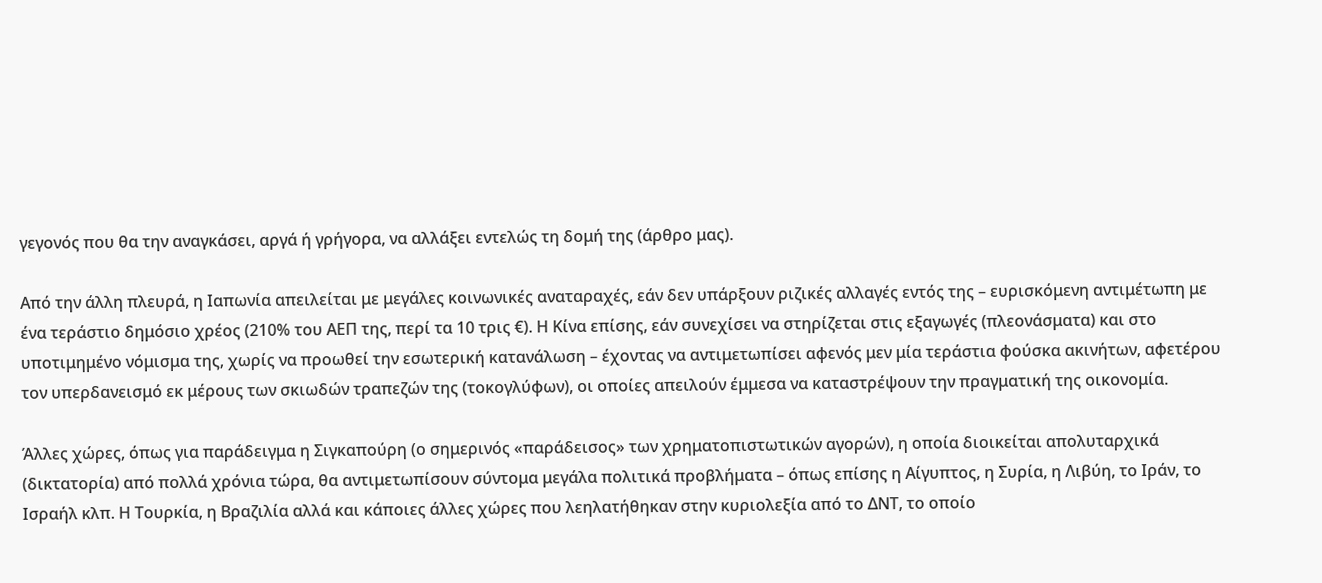γεγονός που θα την αναγκάσει, αργά ή γρήγορα, να αλλάξει εντελώς τη δομή της (άρθρο μας).

Από την άλλη πλευρά, η Ιαπωνία απειλείται με μεγάλες κοινωνικές αναταραχές, εάν δεν υπάρξουν ριζικές αλλαγές εντός της – ευρισκόμενη αντιμέτωπη με ένα τεράστιο δημόσιο χρέος (210% του ΑΕΠ της, περί τα 10 τρις €). Η Κίνα επίσης, εάν συνεχίσει να στηρίζεται στις εξαγωγές (πλεονάσματα) και στο υποτιμημένο νόμισμα της, χωρίς να προωθεί την εσωτερική κατανάλωση – έχοντας να αντιμετωπίσει αφενός μεν μία τεράστια φούσκα ακινήτων, αφετέρου τον υπερδανεισμό εκ μέρους των σκιωδών τραπεζών της (τοκογλύφων), οι οποίες απειλούν έμμεσα να καταστρέψουν την πραγματική της οικονομία.

Άλλες χώρες, όπως για παράδειγμα η Σιγκαπούρη (ο σημερινός «παράδεισος» των χρηματοπιστωτικών αγορών), η οποία διοικείται απολυταρχικά (δικτατορία) από πολλά χρόνια τώρα, θα αντιμετωπίσουν σύντομα μεγάλα πολιτικά προβλήματα – όπως επίσης η Αίγυπτος, η Συρία, η Λιβύη, το Ιράν, το Ισραήλ κλπ. Η Τουρκία, η Βραζιλία αλλά και κάποιες άλλες χώρες που λεηλατήθηκαν στην κυριολεξία από το ΔΝΤ, το οποίο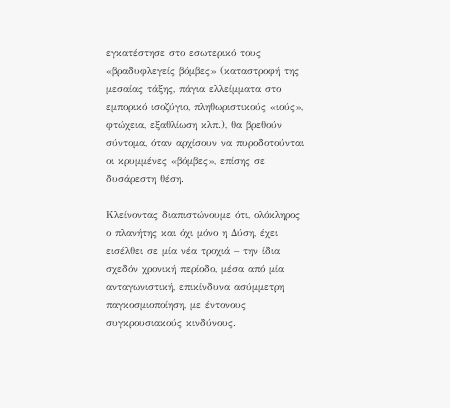εγκατέστησε στο εσωτερικό τους «βραδυφλεγείς βόμβες» (καταστροφή της μεσαίας τάξης, πάγια ελλείμματα στο εμπορικό ισοζύγιο, πληθωριστικούς «ιούς», φτώχεια, εξαθλίωση κλπ.), θα βρεθούν σύντομα, όταν αρχίσουν να πυροδοτούνται οι κρυμμένες «βόμβες», επίσης σε δυσάρεστη θέση.

Κλείνοντας διαπιστώνουμε ότι, ολόκληρος ο πλανήτης και όχι μόνο η Δύση, έχει εισέλθει σε μία νέα τροχιά – την ίδια σχεδόν χρονική περίοδο, μέσα από μία ανταγωνιστική, επικίνδυνα ασύμμετρη παγκοσμιοποίηση, με έντονους συγκρουσιακούς κινδύνους.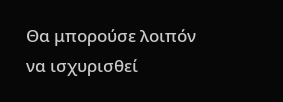Θα μπορούσε λοιπόν να ισχυρισθεί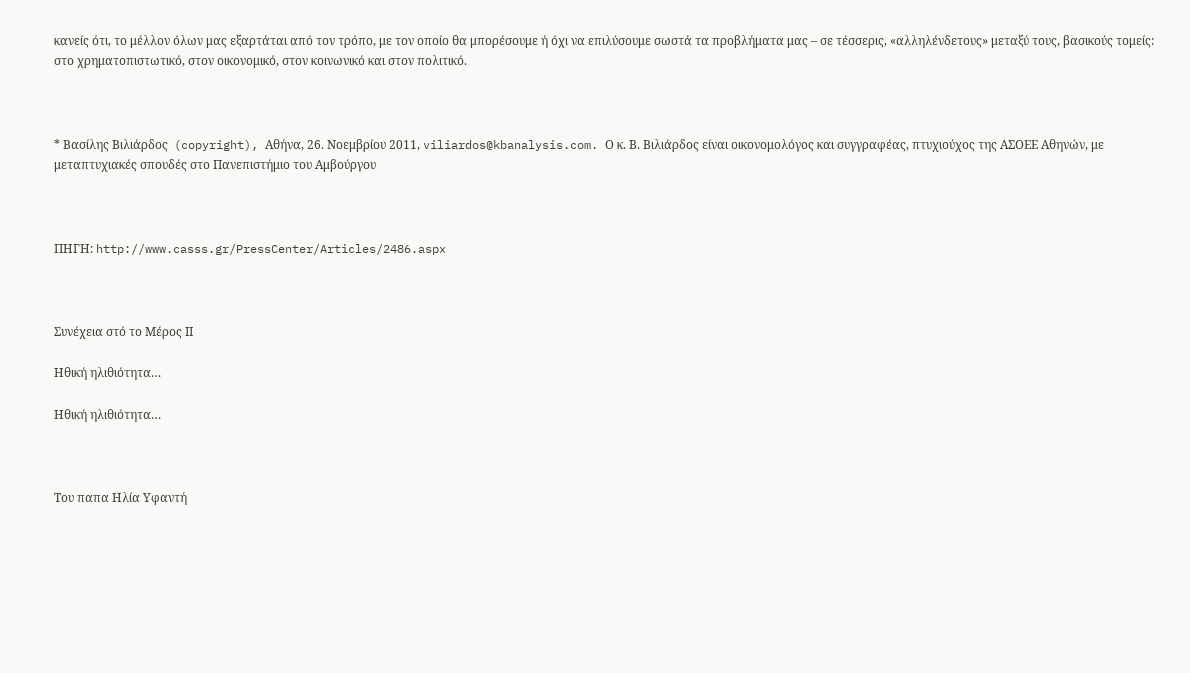κανείς ότι, το μέλλον όλων μας εξαρτάται από τον τρόπο, με τον οποίο θα μπορέσουμε ή όχι να επιλύσουμε σωστά τα προβλήματα μας – σε τέσσερις, «αλληλένδετους» μεταξύ τους, βασικούς τομείς: στο χρηματοπιστωτικό, στον οικονομικό, στον κοινωνικό και στον πολιτικό.



* Βασίλης Βιλιάρδος  (copyright), Αθήνα, 26. Νοεμβρίου 2011, viliardos@kbanalysis.com. Ο κ. Β. Βιλιάρδος είναι οικονομολόγος και συγγραφέας, πτυχιούχος της ΑΣΟΕΕ Αθηνών, με μεταπτυχιακές σπουδές στο Πανεπιστήμιο του Αμβούργου



ΠΗΓΗ: http://www.casss.gr/PressCenter/Articles/2486.aspx



Συνέχεια στό το Μέρος ΙΙ

Ηθική ηλιθιότητα…

Ηθική ηλιθιότητα…



Του παπα Ηλία Υφαντή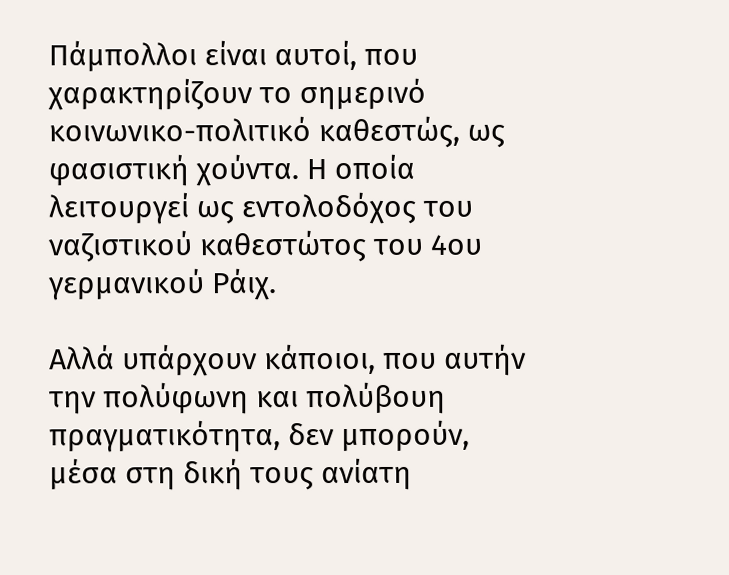Πάμπολλοι είναι αυτοί, που χαρακτηρίζουν το σημερινό κοινωνικο-πολιτικό καθεστώς, ως φασιστική χούντα. Η οποία λειτουργεί ως εντολοδόχος του ναζιστικού καθεστώτος του 4ου γερμανικού Ράιχ.

Αλλά υπάρχουν κάποιοι, που αυτήν την πολύφωνη και πολύβουη πραγματικότητα, δεν μπορούν, μέσα στη δική τους ανίατη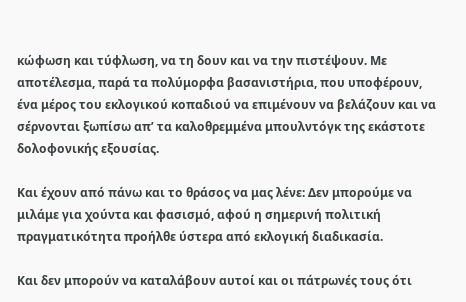κώφωση και τύφλωση, να τη δουν και να την πιστέψουν. Με αποτέλεσμα, παρά τα πολύμορφα βασανιστήρια, που υποφέρουν, ένα μέρος του εκλογικού κοπαδιού να επιμένουν να βελάζουν και να σέρνονται ξωπίσω απ’ τα καλοθρεμμένα μπουλντόγκ της εκάστοτε δολοφονικής εξουσίας.

Και έχουν από πάνω και το θράσος να μας λένε: Δεν μπορούμε να μιλάμε για χούντα και φασισμό, αφού η σημερινή πολιτική πραγματικότητα προήλθε ύστερα από εκλογική διαδικασία.

Και δεν μπορούν να καταλάβουν αυτοί και οι πάτρωνές τους ότι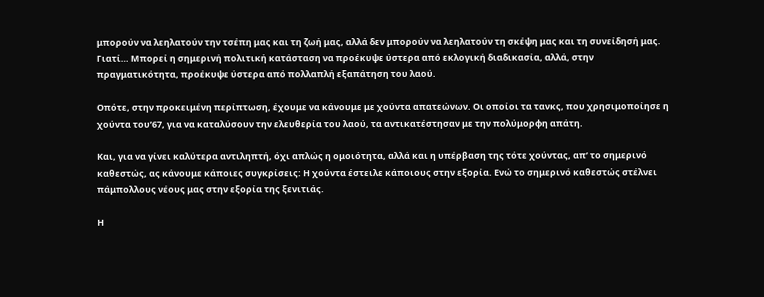μπορούν να λεηλατούν την τσέπη μας και τη ζωή μας, αλλά δεν μπορούν να λεηλατούν τη σκέψη μας και τη συνείδησή μας. Γιατί… Μπορεί η σημερινή πολιτική κατάσταση να προέκυψε ύστερα από εκλογική διαδικασία, αλλά, στην πραγματικότητα, προέκυψε ύστερα από πολλαπλή εξαπάτηση του λαού.

Οπότε, στην προκειμένη περίπτωση, έχουμε να κάνουμε με χούντα απατεώνων. Οι οποίοι τα τανκς, που χρησιμοποίησε η χούντα του’67, για να καταλύσουν την ελευθερία του λαού, τα αντικατέστησαν με την πολύμορφη απάτη.

Και, για να γίνει καλύτερα αντιληπτή, όχι απλώς η ομοιότητα, αλλά και η υπέρβαση της τότε χούντας, απ’ το σημερινό καθεστώς, ας κάνουμε κάποιες συγκρίσεις: Η χούντα έστειλε κάποιους στην εξορία. Ενώ το σημερινό καθεστώς στέλνει πάμπολλους νέους μας στην εξορία της ξενιτιάς.

Η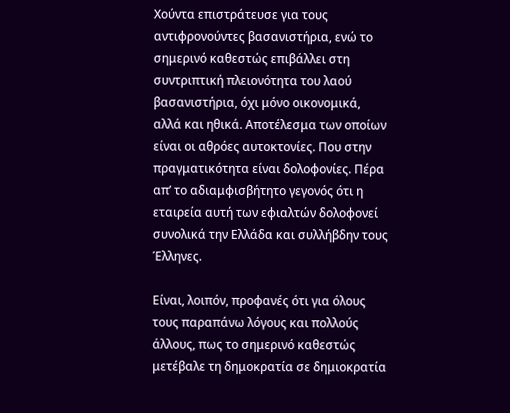Χούντα επιστράτευσε για τους αντιφρονούντες βασανιστήρια, ενώ το σημερινό καθεστώς επιβάλλει στη συντριπτική πλειονότητα του λαού βασανιστήρια, όχι μόνο οικονομικά, αλλά και ηθικά. Αποτέλεσμα των οποίων είναι οι αθρόες αυτοκτονίες. Που στην πραγματικότητα είναι δολοφονίες. Πέρα απ’ το αδιαμφισβήτητο γεγονός ότι η εταιρεία αυτή των εφιαλτών δολοφονεί συνολικά την Ελλάδα και συλλήβδην τους Έλληνες.

Είναι, λοιπόν, προφανές ότι για όλους τους παραπάνω λόγους και πολλούς άλλους, πως το σημερινό καθεστώς μετέβαλε τη δημοκρατία σε δημιοκρατία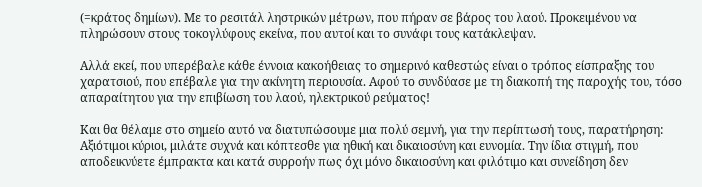(=κράτος δημίων). Με το ρεσιτάλ ληστρικών μέτρων, που πήραν σε βάρος του λαού. Προκειμένου να πληρώσουν στους τοκογλύφους εκείνα, που αυτοί και το συνάφι τους κατάκλεψαν.

Αλλά εκεί, που υπερέβαλε κάθε έννοια κακοήθειας το σημερινό καθεστώς είναι ο τρόπος είσπραξης του χαρατσιού, που επέβαλε για την ακίνητη περιουσία. Αφού το συνδύασε με τη διακοπή της παροχής του, τόσο απαραίτητου για την επιβίωση του λαού, ηλεκτρικού ρεύματος!

Και θα θέλαμε στο σημείο αυτό να διατυπώσουμε μια πολύ σεμνή, για την περίπτωσή τους, παρατήρηση: Αξιότιμοι κύριοι, μιλάτε συχνά και κόπτεσθε για ηθική και δικαιοσύνη και ευνομία. Την ίδια στιγμή, που αποδεικνύετε έμπρακτα και κατά συρροήν πως όχι μόνο δικαιοσύνη και φιλότιμο και συνείδηση δεν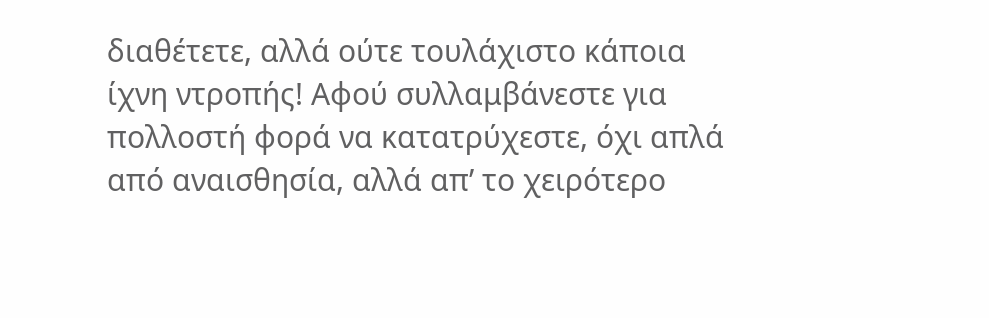διαθέτετε, αλλά ούτε τουλάχιστο κάποια ίχνη ντροπής! Αφού συλλαμβάνεστε για πολλοστή φορά να κατατρύχεστε, όχι απλά από αναισθησία, αλλά απ’ το χειρότερο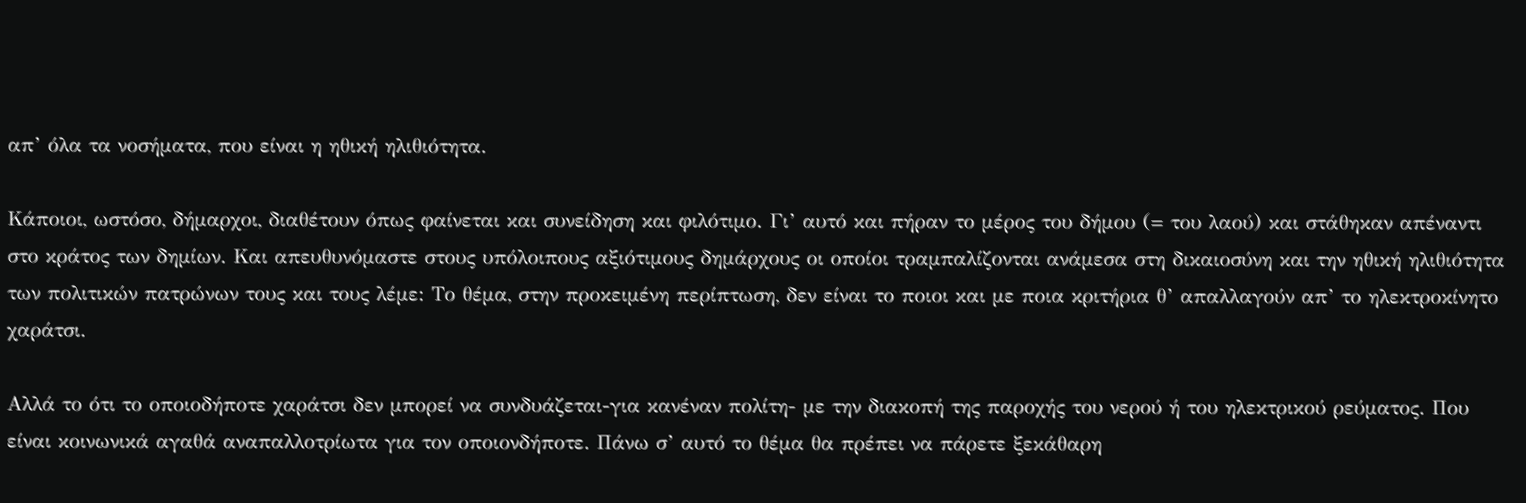απ’ όλα τα νοσήματα, που είναι η ηθική ηλιθιότητα.

Κάποιοι, ωστόσο, δήμαρχοι, διαθέτουν όπως φαίνεται και συνείδηση και φιλότιμο. Γι’ αυτό και πήραν το μέρος του δήμου (= του λαού) και στάθηκαν απέναντι στο κράτος των δημίων. Και απευθυνόμαστε στους υπόλοιπους αξιότιμους δημάρχους οι οποίοι τραμπαλίζονται ανάμεσα στη δικαιοσύνη και την ηθική ηλιθιότητα των πολιτικών πατρώνων τους και τους λέμε: Το θέμα, στην προκειμένη περίπτωση, δεν είναι το ποιοι και με ποια κριτήρια θ’ απαλλαγούν απ’ το ηλεκτροκίνητο χαράτσι.

Αλλά το ότι το οποιοδήποτε χαράτσι δεν μπορεί να συνδυάζεται-για κανέναν πολίτη- με την διακοπή της παροχής του νερού ή του ηλεκτρικού ρεύματος. Που είναι κοινωνικά αγαθά αναπαλλοτρίωτα για τον οποιονδήποτε. Πάνω σ’ αυτό το θέμα θα πρέπει να πάρετε ξεκάθαρη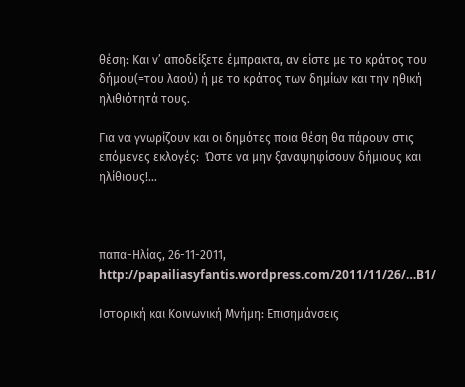θέση: Και ν’ αποδείξετε έμπρακτα, αν είστε με το κράτος του δήμου(=του λαού) ή με το κράτος των δημίων και την ηθική ηλιθιότητά τους.

Για να γνωρίζουν και οι δημότες ποια θέση θα πάρουν στις επόμενες εκλογές:  Ώστε να μην ξαναψηφίσουν δήμιους και ηλίθιους!…



παπα-Ηλίας, 26-11-2011,  http://papailiasyfantis.wordpress.com/2011/11/26/…B1/

Ιστορική και Κοινωνική Μνήμη: Επισημάνσεις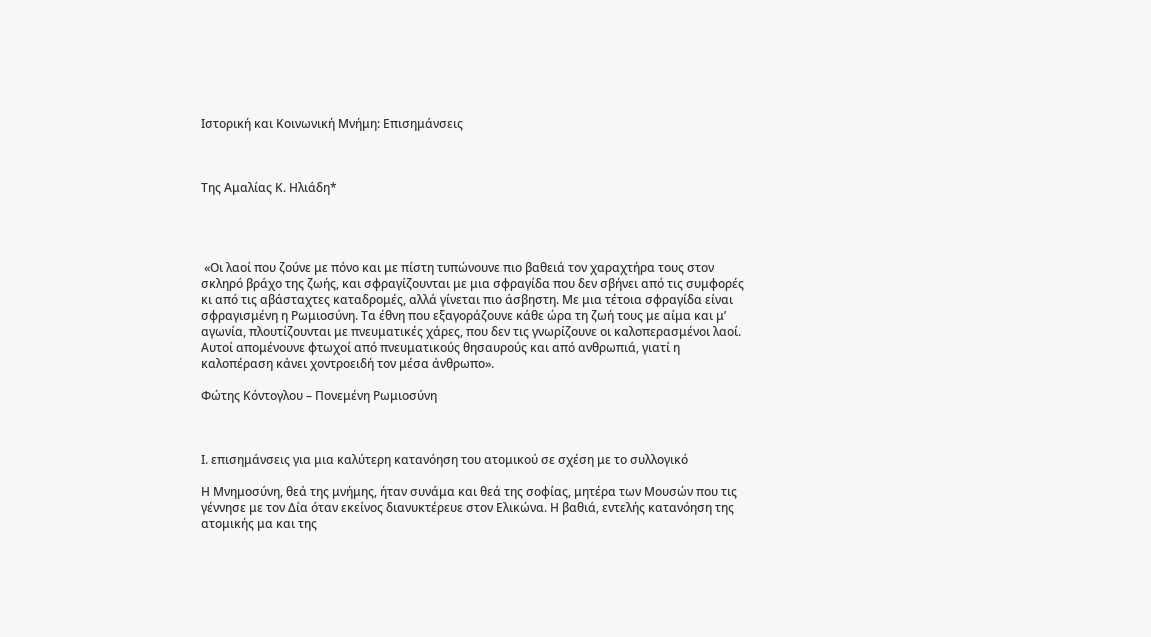Ιστορική και Κοινωνική Μνήμη: Επισημάνσεις



Της Αμαλίας Κ. Ηλιάδη*




 «Οι λαοί που ζούνε με πόνο και με πίστη τυπώνουνε πιο βαθειά τον χαραχτήρα τους στον σκληρό βράχο της ζωής, και σφραγίζουνται με μια σφραγίδα που δεν σβήνει από τις συμφορές κι από τις αβάσταχτες καταδρομές, αλλά γίνεται πιο άσβηστη. Με μια τέτοια σφραγίδα είναι σφραγισμένη η Ρωμιοσύνη. Τα έθνη που εξαγοράζουνε κάθε ώρα τη ζωή τους με αίμα και μ’ αγωνία, πλουτίζουνται με πνευματικές χάρες, που δεν τις γνωρίζουνε οι καλοπερασμένοι λαοί. Αυτοί απομένουνε φτωχοί από πνευματικούς θησαυρούς και από ανθρωπιά, γιατί η καλοπέραση κάνει χοντροειδή τον μέσα άνθρωπο».

Φώτης Κόντογλου – Πονεμένη Ρωμιοσύνη



Ι. επισημάνσεις για μια καλύτερη κατανόηση του ατομικού σε σχέση με το συλλογικό

Η Μνημοσύνη, θεά της μνήμης, ήταν συνάμα και θεά της σοφίας, μητέρα των Μουσών που τις γέννησε με τον Δία όταν εκείνος διανυκτέρευε στον Ελικώνα. Η βαθιά, εντελής κατανόηση της ατομικής μα και της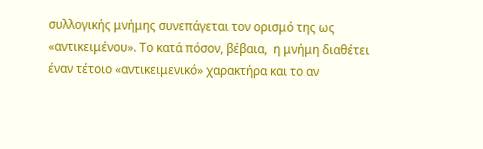συλλογικής μνήμης συνεπάγεται τον ορισμό της ως «αντικειμένου». Το κατά πόσον, βέβαια,  η μνήμη διαθέτει έναν τέτοιο «αντικειμενικό» χαρακτήρα και το αν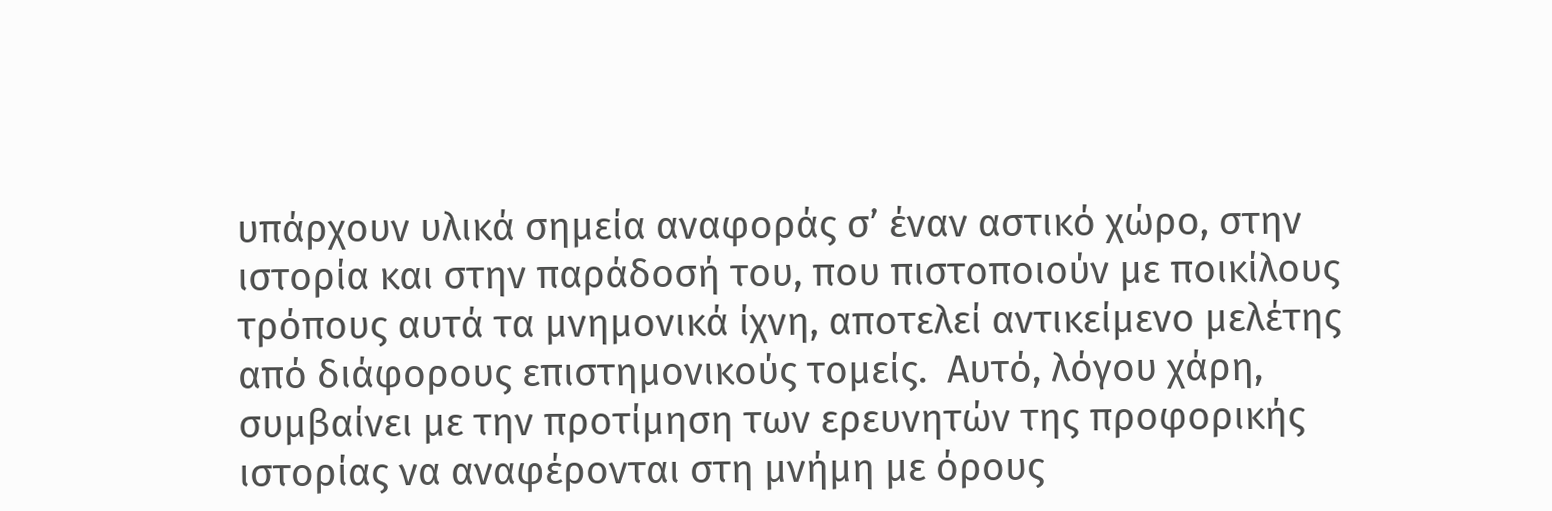υπάρχουν υλικά σημεία αναφοράς σ’ έναν αστικό χώρο, στην ιστορία και στην παράδοσή του, που πιστοποιούν με ποικίλους τρόπους αυτά τα μνημονικά ίχνη, αποτελεί αντικείμενο μελέτης από διάφορους επιστημονικούς τομείς.  Αυτό, λόγου χάρη, συμβαίνει με την προτίμηση των ερευνητών της προφορικής ιστορίας να αναφέρονται στη μνήμη με όρους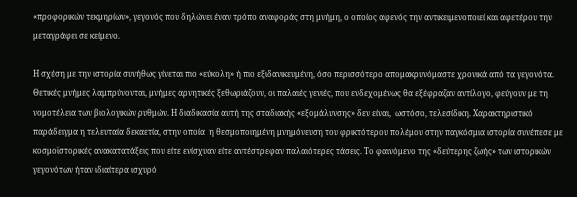«προφορικών τεκμηρίων», γεγονός που δηλώνει έναν τρόπο αναφοράς στη μνήμη, ο οποίος αφενός την αντικειμενοποιεί και αφετέρου την μεταγράφει σε κείμενο.

H σχέση με την ιστορία συνήθως γίνεται πιο «εύκολη» ή πιο εξιδανικευμένη, όσο περισσότερο απομακρυνόμαστε χρονικά από τα γεγονότα. Θετικές μνήμες λαμπρύνονται, μνήμες αρνητικές ξεθωριάζουν, οι παλαιές γενιές, που ενδεχομένως θα εξέφραζαν αντίλογο, φεύγουν με τη νομοτέλεια των βιολογικών ρυθμών. H διαδικασία αυτή της σταδιακής «εξομάλυνσης» δεν είναι,  ωστόσο, τελεσίδικη. Χαρακτηριστικό παράδειγμα η τελευταία δεκαετία, στην οποία  η θεσμοποιημένη μνημόνευση του φρικτότερου πολέμου στην παγκόσμια ιστορία συνέπεσε με κοσμοϊστορικές ανακατατάξεις που είτε ενίσχυαν είτε αντέστρεφαν παλαιότερες τάσεις. Το φαινόμενο της «δεύτερης ζωής» των ιστορικών γεγονότων ήταν ιδιαίτερα ισχυρό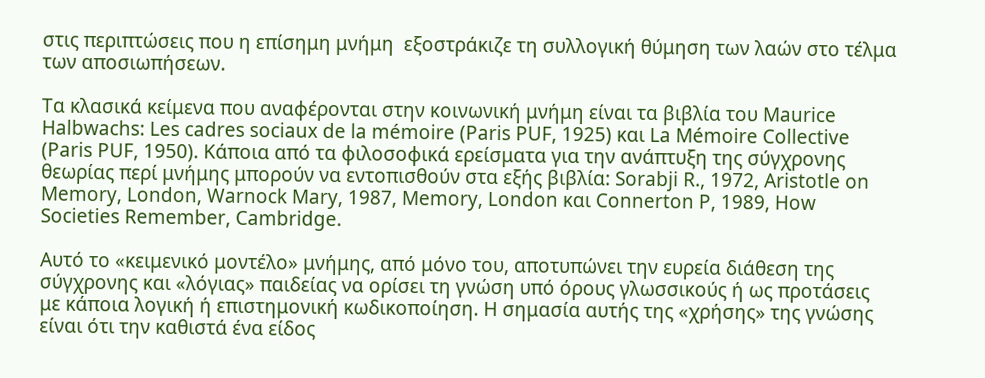στις περιπτώσεις που η επίσημη μνήμη  εξοστράκιζε τη συλλογική θύμηση των λαών στο τέλμα των αποσιωπήσεων.

Τα κλασικά κείμενα που αναφέρονται στην κοινωνική μνήμη είναι τα βιβλία του Maurice Halbwachs: Les cadres sociaux de la mémoire (Paris PUF, 1925) και La Mémoire Collective (Paris PUF, 1950). Κάποια από τα φιλοσοφικά ερείσματα για την ανάπτυξη της σύγχρονης θεωρίας περί μνήμης μπορούν να εντοπισθούν στα εξής βιβλία: Sorabji R., 1972, Aristotle on Memory, London, Warnock Mary, 1987, Memory, London και Connerton P, 1989, How Societies Remember, Cambridge.

Αυτό το «κειμενικό μοντέλο» μνήμης, από μόνο του, αποτυπώνει την ευρεία διάθεση της σύγχρονης και «λόγιας» παιδείας να ορίσει τη γνώση υπό όρους γλωσσικούς ή ως προτάσεις με κάποια λογική ή επιστημονική κωδικοποίηση. Η σημασία αυτής της «χρήσης» της γνώσης είναι ότι την καθιστά ένα είδος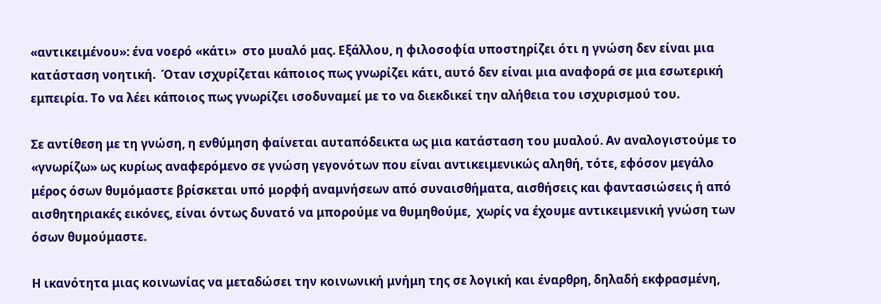«αντικειμένου»: ένα νοερό «κάτι»  στο μυαλό μας. Εξάλλου, η φιλοσοφία υποστηρίζει ότι η γνώση δεν είναι μια κατάσταση νοητική.  Όταν ισχυρίζεται κάποιος πως γνωρίζει κάτι, αυτό δεν είναι μια αναφορά σε μια εσωτερική εμπειρία. Το να λέει κάποιος πως γνωρίζει ισοδυναμεί με το να διεκδικεί την αλήθεια του ισχυρισμού του.

Σε αντίθεση με τη γνώση, η ενθύμηση φαίνεται αυταπόδεικτα ως μια κατάσταση του μυαλού. Αν αναλογιστούμε το «γνωρίζω» ως κυρίως αναφερόμενο σε γνώση γεγονότων που είναι αντικειμενικώς αληθή, τότε, εφόσον μεγάλο μέρος όσων θυμόμαστε βρίσκεται υπό μορφή αναμνήσεων από συναισθήματα, αισθήσεις και φαντασιώσεις ή από αισθητηριακές εικόνες, είναι όντως δυνατό να μπορούμε να θυμηθούμε,  χωρίς να έχουμε αντικειμενική γνώση των όσων θυμούμαστε.

Η ικανότητα μιας κοινωνίας να μεταδώσει την κοινωνική μνήμη της σε λογική και έναρθρη, δηλαδή εκφρασμένη,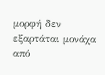μορφή δεν εξαρτάται μονάχα από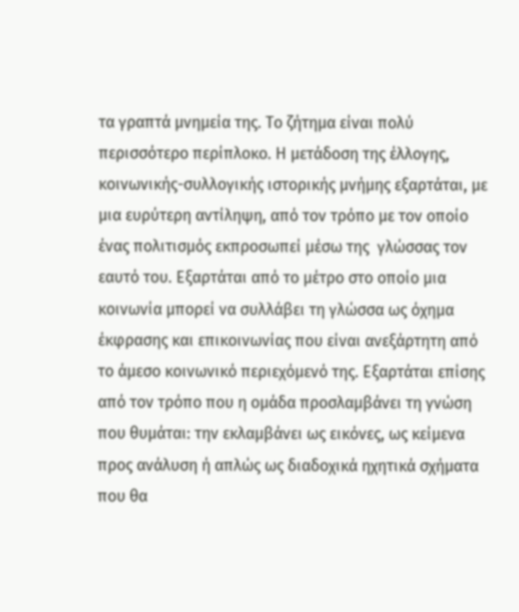τα γραπτά μνημεία της. Το ζήτημα είναι πολύ περισσότερο περίπλοκο. Η μετάδοση της έλλογης, κοινωνικής-συλλογικής ιστορικής μνήμης εξαρτάται, με μια ευρύτερη αντίληψη, από τον τρόπο με τον οποίο ένας πολιτισμός εκπροσωπεί μέσω της  γλώσσας τον εαυτό του. Εξαρτάται από το μέτρο στο οποίο μια κοινωνία μπορεί να συλλάβει τη γλώσσα ως όχημα έκφρασης και επικοινωνίας που είναι ανεξάρτητη από το άμεσο κοινωνικό περιεχόμενό της. Εξαρτάται επίσης από τον τρόπο που η ομάδα προσλαμβάνει τη γνώση που θυμάται: την εκλαμβάνει ως εικόνες, ως κείμενα προς ανάλυση ή απλώς ως διαδοχικά ηχητικά σχήματα που θα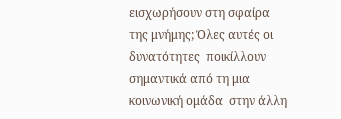εισχωρήσουν στη σφαίρα της μνήμης; Όλες αυτές οι δυνατότητες  ποικίλλουν σημαντικά από τη μια κοινωνική ομάδα  στην άλλη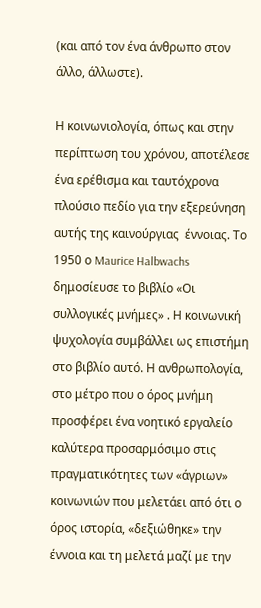(και από τον ένα άνθρωπο στον άλλο, άλλωστε).

Η κοινωνιολογία, όπως και στην περίπτωση του χρόνου, αποτέλεσε ένα ερέθισμα και ταυτόχρονα πλούσιο πεδίο για την εξερεύνηση αυτής της καινούργιας  έννοιας. Το 1950 ο Maurice Halbwachs δημοσίευσε το βιβλίο «Οι συλλογικές μνήμες» . Η κοινωνική ψυχολογία συμβάλλει ως επιστήμη στο βιβλίο αυτό. Η ανθρωπολογία, στο μέτρο που ο όρος μνήμη προσφέρει ένα νοητικό εργαλείο καλύτερα προσαρμόσιμο στις πραγματικότητες των «άγριων» κοινωνιών που μελετάει από ότι ο όρος ιστορία, «δεξιώθηκε» την έννοια και τη μελετά μαζί με την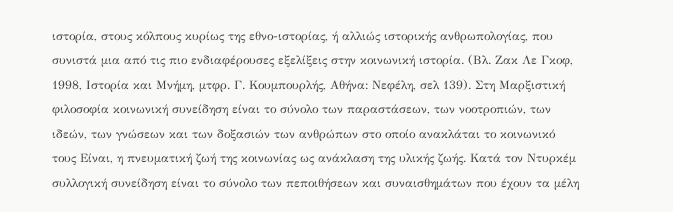ιστορία, στους κόλπους κυρίως της εθνο-ιστορίας, ή αλλιώς ιστορικής ανθρωπολογίας, που συνιστά μια από τις πιο ενδιαφέρουσες εξελίξεις στην κοινωνική ιστορία. (Βλ. Ζακ Λε Γκοφ, 1998, Ιστορία και Μνήμη, μτφρ. Γ. Κουμπουρλής, Αθήνα: Νεφέλη, σελ 139). Στη Μαρξιστική φιλοσοφία κοινωνική συνείδηση είναι το σύνολο των παραστάσεων, των νοοτροπιών, των ιδεών, των γνώσεων και των δοξασιών των ανθρώπων στο οποίο ανακλάται το κοινωνικό τους Είναι, η πνευματική ζωή της κοινωνίας ως ανάκλαση της υλικής ζωής. Κατά τον Ντυρκέμ συλλογική συνείδηση είναι το σύνολο των πεποιθήσεων και συναισθημάτων που έχουν τα μέλη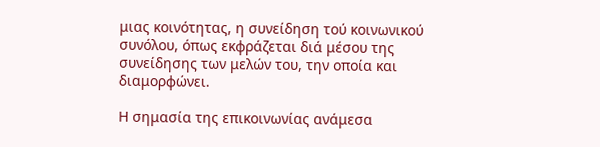μιας κοινότητας, η συνείδηση τού κοινωνικού συνόλου, όπως εκφράζεται διά μέσου της συνείδησης των μελών του, την οποία και διαμορφώνει.

Η σημασία της επικοινωνίας ανάμεσα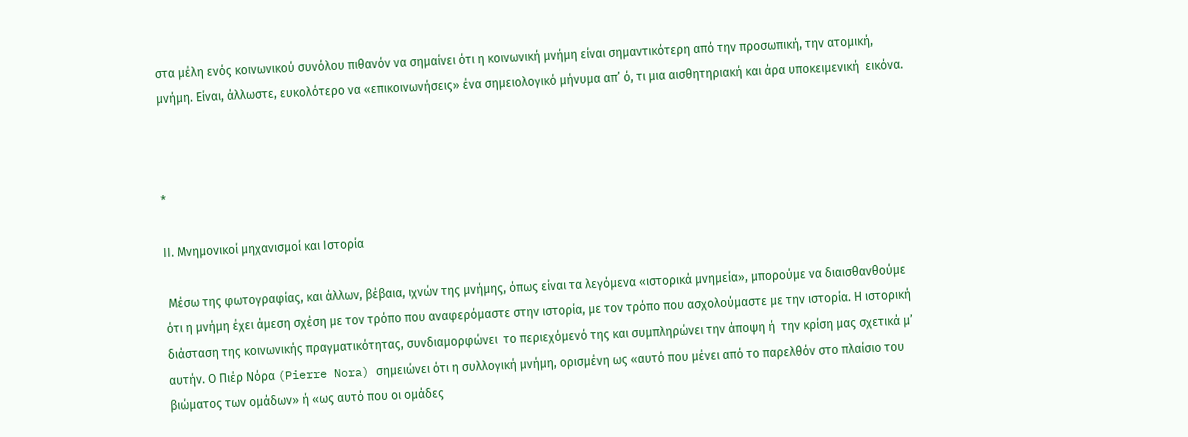στα μέλη ενός κοινωνικού συνόλου πιθανόν να σημαίνει ότι η κοινωνική μνήμη είναι σημαντικότερη από την προσωπική, την ατομική, μνήμη. Είναι, άλλωστε, ευκολότερο να «επικοινωνήσεις» ένα σημειολογικό μήνυμα απ’ ό, τι μια αισθητηριακή και άρα υποκειμενική  εικόνα.



*

ΙΙ. Μνημονικοί μηχανισμοί και Ιστορία

 Μέσω της φωτογραφίας, και άλλων, βέβαια, ιχνών της μνήμης, όπως είναι τα λεγόμενα «ιστορικά μνημεία», μπορούμε να διαισθανθούμε ότι η μνήμη έχει άμεση σχέση με τον τρόπο που αναφερόμαστε στην ιστορία, με τον τρόπο που ασχολούμαστε με την ιστορία. Η ιστορική διάσταση της κοινωνικής πραγματικότητας, συνδιαμορφώνει  το περιεχόμενό της και συμπληρώνει την άποψη ή  την κρίση μας σχετικά μ’ αυτήν. Ο Πιέρ Νόρα (Pierre Nora) σημειώνει ότι η συλλογική μνήμη, ορισμένη ως «αυτό που μένει από το παρελθόν στο πλαίσιο του βιώματος των ομάδων» ή «ως αυτό που οι ομάδες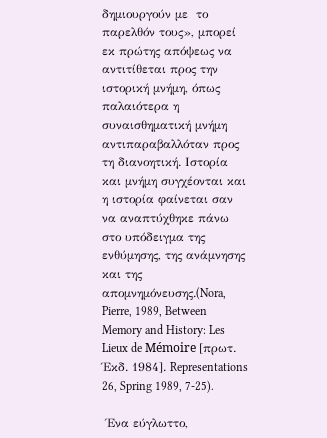δημιουργούν με  το παρελθόν τους», μπορεί εκ πρώτης απόψεως να αντιτίθεται προς την ιστορική μνήμη, όπως παλαιότερα η συναισθηματική μνήμη αντιπαραβαλλόταν προς τη διανοητική. Ιστορία και μνήμη συγχέονται και η ιστορία φαίνεται σαν να αναπτύχθηκε πάνω στο υπόδειγμα της ενθύμησης, της ανάμνησης και της απομνημόνευσης.(Nora, Pierre, 1989, Between Memory and History: Les Lieux de Mémoire [πρωτ. Έκδ. 1984]. Representations 26, Spring 1989, 7-25).

 Ένα εύγλωττο,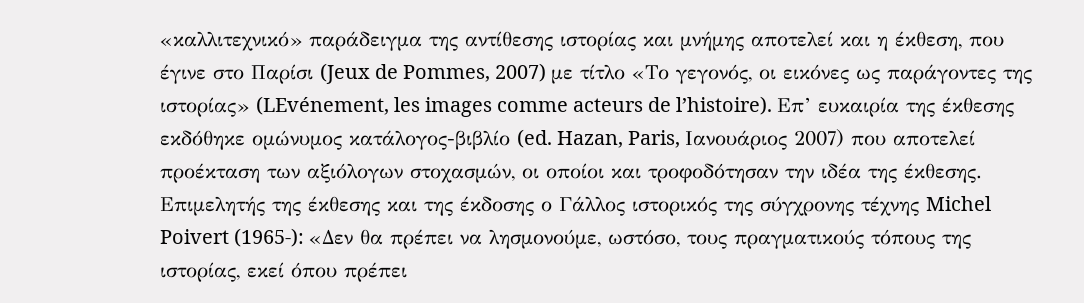«καλλιτεχνικό» παράδειγμα της αντίθεσης ιστορίας και μνήμης αποτελεί και η έκθεση, που έγινε στο Παρίσι (Jeux de Pommes, 2007) με τίτλο «Το γεγονός, οι εικόνες ως παράγοντες της ιστορίας» (LEvénement, les images comme acteurs de l’histoire). Επ’ ευκαιρία της έκθεσης εκδόθηκε ομώνυμος κατάλογος-βιβλίο (ed. Hazan, Paris, Ιανουάριος 2007) που αποτελεί προέκταση των αξιόλογων στοχασμών, οι οποίοι και τροφοδότησαν την ιδέα της έκθεσης. Επιμελητής της έκθεσης και της έκδοσης ο Γάλλος ιστορικός της σύγχρονης τέχνης Michel Poivert (1965-): «Δεν θα πρέπει να λησμονούμε, ωστόσο, τους πραγματικούς τόπους της ιστορίας, εκεί όπου πρέπει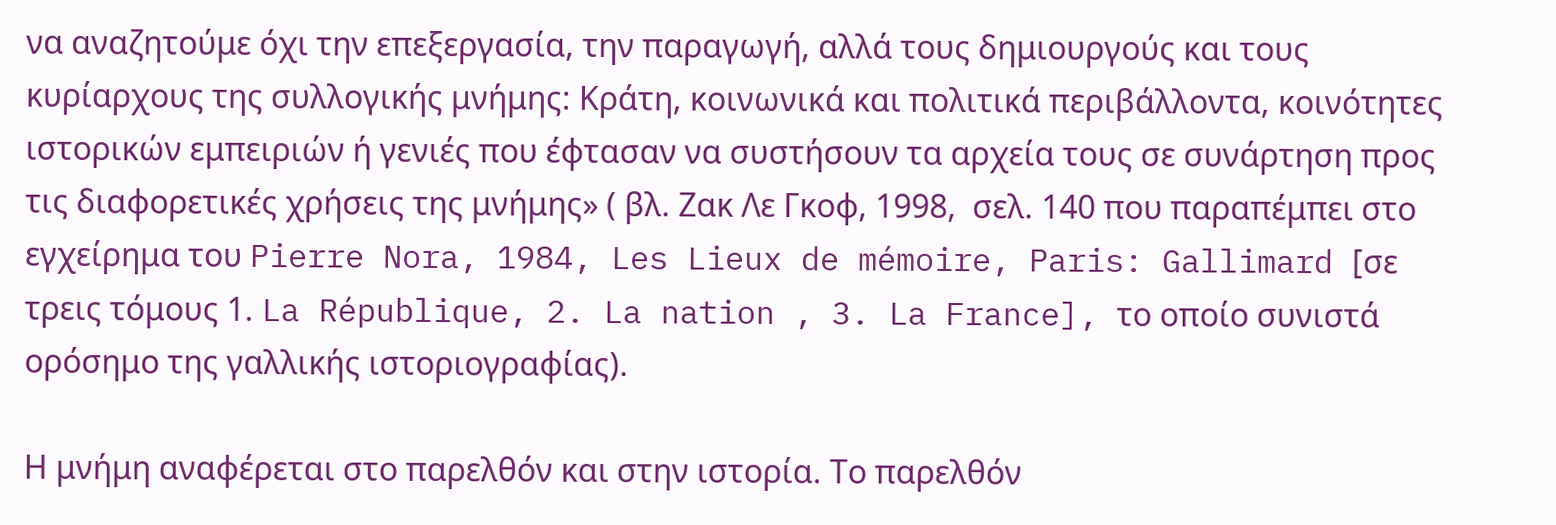να αναζητούμε όχι την επεξεργασία, την παραγωγή, αλλά τους δημιουργούς και τους κυρίαρχους της συλλογικής μνήμης: Κράτη, κοινωνικά και πολιτικά περιβάλλοντα, κοινότητες ιστορικών εμπειριών ή γενιές που έφτασαν να συστήσουν τα αρχεία τους σε συνάρτηση προς τις διαφορετικές χρήσεις της μνήμης» ( βλ. Ζακ Λε Γκοφ, 1998,  σελ. 140 που παραπέμπει στο εγχείρημα του Pierre Nora, 1984, Les Lieux de mémoire, Paris: Gallimard [σε τρεις τόμους 1. La République, 2. La nation , 3. La France], το οποίο συνιστά ορόσημο της γαλλικής ιστοριογραφίας).

Η μνήμη αναφέρεται στο παρελθόν και στην ιστορία. Το παρελθόν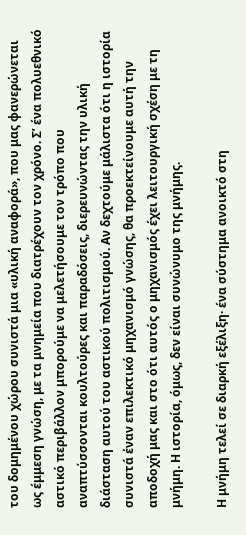του δομημένου χώρου συνιστά μια «υλική αναφορά», που μας φανερώνεται ως έμμεση γνώση, με τα μνημεία που διατρέχουν τον χρόνο. Σ’ ένα πολυεθνικό αστικό περιβάλλον μπορούμε να μελετήσουμε τον τρόπο που αναπτύσσονται κουλτούρες και παραδόσεις, διερευνώντας την υλική διάσταση αυτού του αστικού πολιτισμού. Αν δεχτούμε μάλιστα ότι η ιστορία συνιστά έναν επιλεκτικό μηχανισμό γνώσης, θα προεκτείνουμε αυτή την αποδοχή μας και στο ότι αυτός ο μηχανισμός έχει λειτουργική σχέση με τη μνήμη. Η ιστορία, όμως, δεν είναι συνώνυμο της μνήμης.

Η μνήμη τελεί σε διαρκή εξέλιξη· ένα σύστημα ανοικτό στη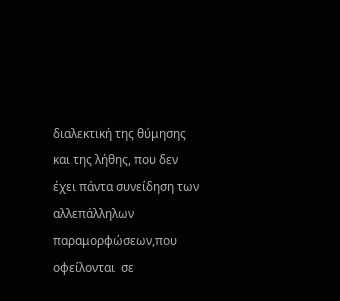διαλεκτική της θύμησης και της λήθης, που δεν έχει πάντα συνείδηση των αλλεπάλληλων παραμορφώσεων,που οφείλονται  σε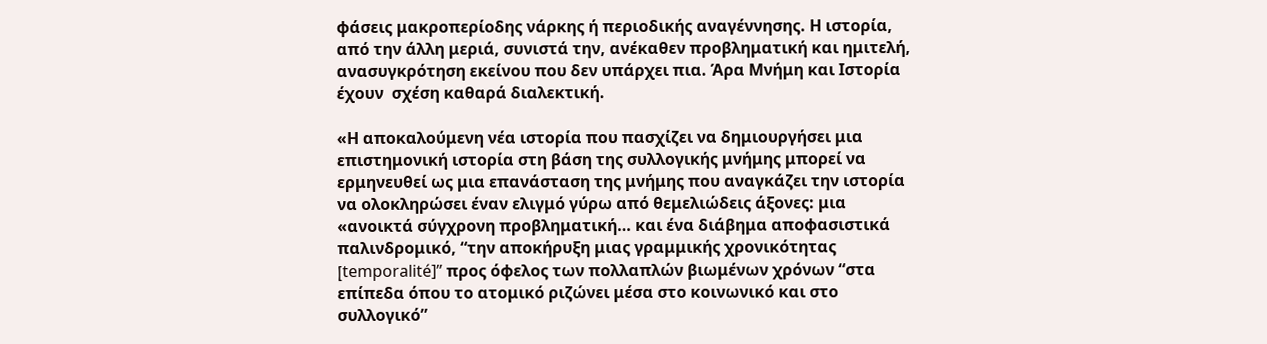φάσεις μακροπερίοδης νάρκης ή περιοδικής αναγέννησης. Η ιστορία, από την άλλη μεριά, συνιστά την, ανέκαθεν προβληματική και ημιτελή, ανασυγκρότηση εκείνου που δεν υπάρχει πια. Άρα Μνήμη και Ιστορία έχουν  σχέση καθαρά διαλεκτική.

«Η αποκαλούμενη νέα ιστορία που πασχίζει να δημιουργήσει μια επιστημονική ιστορία στη βάση της συλλογικής μνήμης μπορεί να ερμηνευθεί ως μια επανάσταση της μνήμης που αναγκάζει την ιστορία να ολοκληρώσει έναν ελιγμό γύρω από θεμελιώδεις άξονες: μια «ανοικτά σύγχρονη προβληματική… και ένα διάβημα αποφασιστικά παλινδρομικό, “την αποκήρυξη μιας γραμμικής χρονικότητας [temporalité]” προς όφελος των πολλαπλών βιωμένων χρόνων “στα επίπεδα όπου το ατομικό ριζώνει μέσα στο κοινωνικό και στο συλλογικό”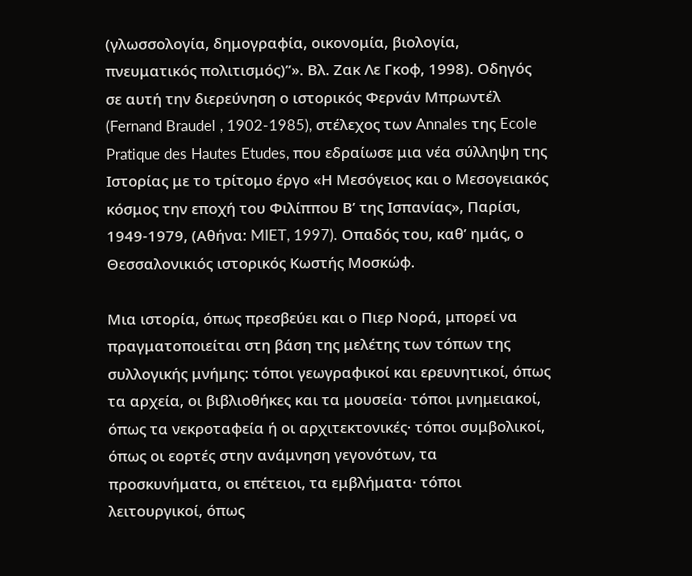(γλωσσολογία, δημογραφία, οικονομία, βιολογία, πνευματικός πολιτισμός)”». Βλ. Ζακ Λε Γκοφ, 1998). Οδηγός σε αυτή την διερεύνηση ο ιστορικός Φερνάν Μπρωντέλ (Fernand Braudel , 1902-1985), στέλεχος των Annales της Ecole Pratique des Hautes Etudes, που εδραίωσε μια νέα σύλληψη της Ιστορίας με το τρίτομο έργο «Η Μεσόγειος και ο Μεσογειακός κόσμος την εποχή του Φιλίππου Β’ της Ισπανίας», Παρίσι, 1949-1979, (Αθήνα: MIET, 1997). Οπαδός του, καθ’ ημάς, ο Θεσσαλονικιός ιστορικός Κωστής Μοσκώφ.

Μια ιστορία, όπως πρεσβεύει και ο Πιερ Νορά, μπορεί να πραγματοποιείται στη βάση της μελέτης των τόπων της συλλογικής μνήμης: τόποι γεωγραφικοί και ερευνητικοί, όπως τα αρχεία, οι βιβλιοθήκες και τα μουσεία· τόποι μνημειακοί, όπως τα νεκροταφεία ή οι αρχιτεκτονικές· τόποι συμβολικοί, όπως οι εορτές στην ανάμνηση γεγονότων, τα προσκυνήματα, οι επέτειοι, τα εμβλήματα· τόποι λειτουργικοί, όπως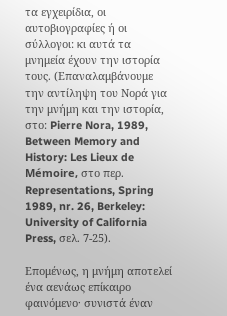τα εγχειρίδια, οι αυτοβιογραφίες ή οι σύλλογοι: κι αυτά τα μνημεία έχουν την ιστορία τους. (Επαναλαμβάνουμε την αντίληψη του Νορά για την μνήμη και την ιστορία, στο: Pierre Nora, 1989, Between Memory and History: Les Lieux de Mémoire, στο περ. Representations, Spring 1989, nr. 26, Berkeley: University of California Press, σελ. 7-25).

Επομένως, η μνήμη αποτελεί ένα αενάως επίκαιρο φαινόμενο· συνιστά έναν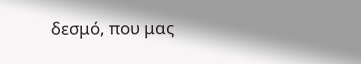δεσμό, που μας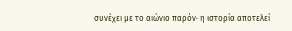συνέχει με το αιώνιο παρόν· η ιστορία αποτελεί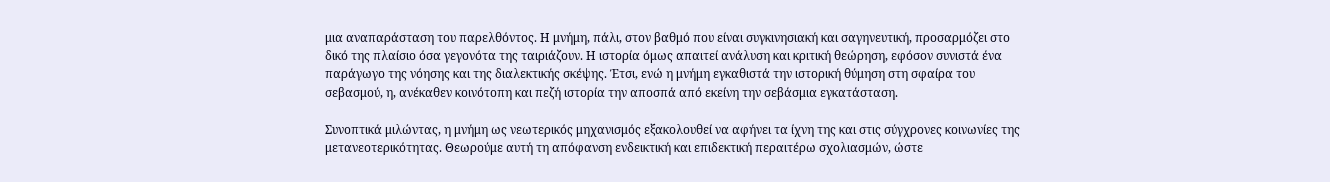μια αναπαράσταση του παρελθόντος. Η μνήμη, πάλι, στον βαθμό που είναι συγκινησιακή και σαγηνευτική, προσαρμόζει στο δικό της πλαίσιο όσα γεγονότα της ταιριάζουν. Η ιστορία όμως απαιτεί ανάλυση και κριτική θεώρηση, εφόσον συνιστά ένα παράγωγο της νόησης και της διαλεκτικής σκέψης. Έτσι, ενώ η μνήμη εγκαθιστά την ιστορική θύμηση στη σφαίρα του σεβασμού, η, ανέκαθεν κοινότοπη και πεζή ιστορία την αποσπά από εκείνη την σεβάσμια εγκατάσταση.

Συνοπτικά μιλώντας, η μνήμη ως νεωτερικός μηχανισμός εξακολουθεί να αφήνει τα ίχνη της και στις σύγχρονες κοινωνίες της μετανεοτερικότητας. Θεωρούμε αυτή τη απόφανση ενδεικτική και επιδεκτική περαιτέρω σχολιασμών, ώστε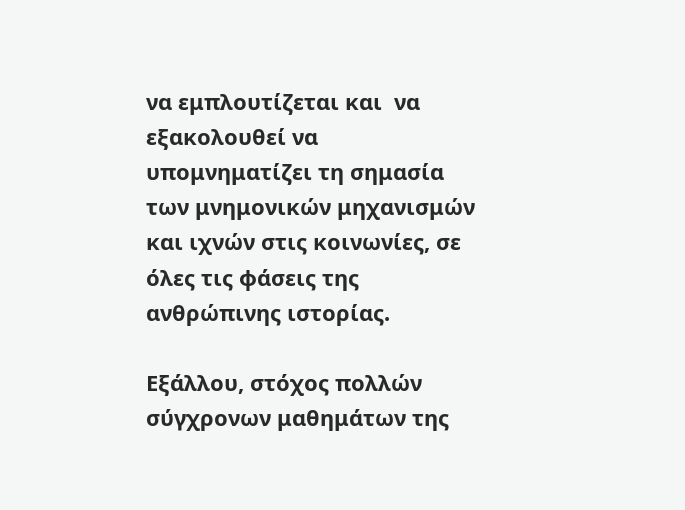να εμπλουτίζεται και  να εξακολουθεί να υπομνηματίζει τη σημασία των μνημονικών μηχανισμών και ιχνών στις κοινωνίες, σε όλες τις φάσεις της ανθρώπινης ιστορίας.

Εξάλλου, στόχος πολλών σύγχρονων μαθημάτων της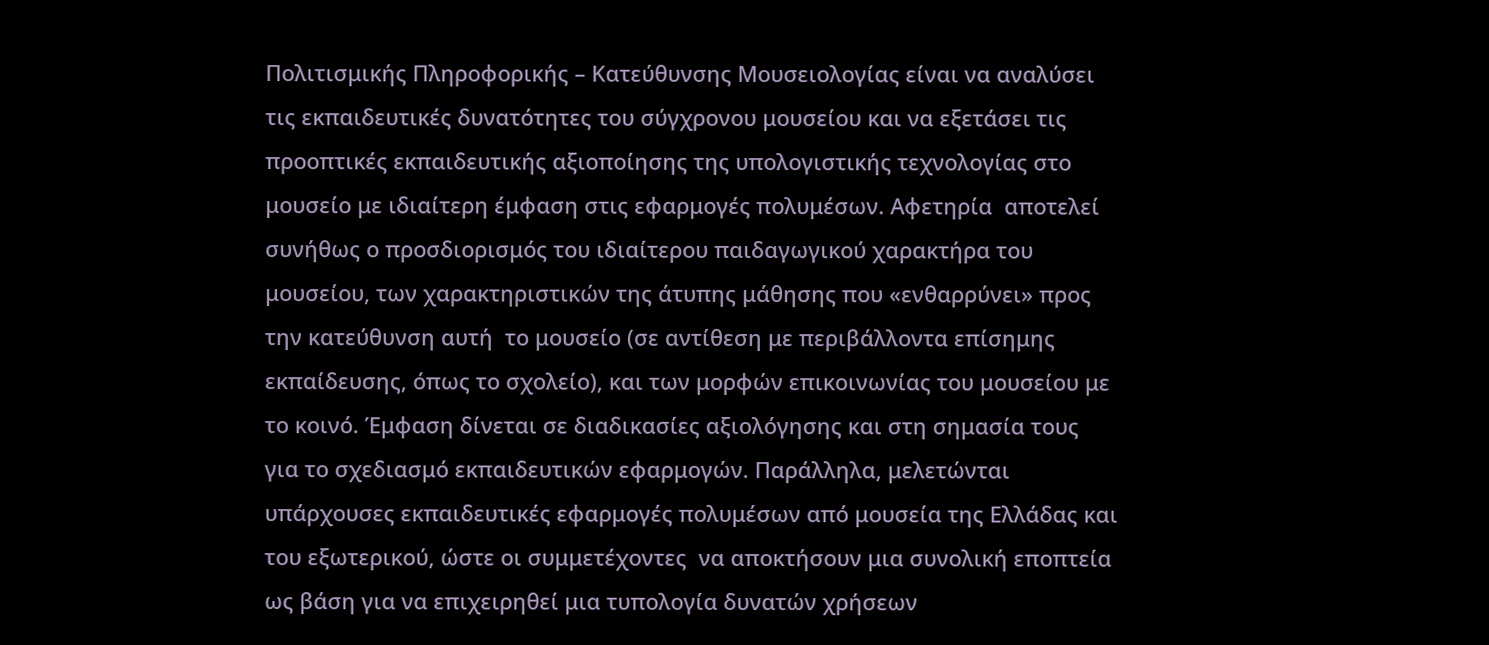Πολιτισμικής Πληροφορικής – Κατεύθυνσης Μουσειολογίας είναι να αναλύσει τις εκπαιδευτικές δυνατότητες του σύγχρονου μουσείου και να εξετάσει τις προοπτικές εκπαιδευτικής αξιοποίησης της υπολογιστικής τεχνολογίας στο μουσείο με ιδιαίτερη έμφαση στις εφαρμογές πολυμέσων. Αφετηρία  αποτελεί συνήθως ο προσδιορισμός του ιδιαίτερου παιδαγωγικού χαρακτήρα του μουσείου, των χαρακτηριστικών της άτυπης μάθησης που «ενθαρρύνει» προς την κατεύθυνση αυτή  το μουσείο (σε αντίθεση με περιβάλλοντα επίσημης εκπαίδευσης, όπως το σχολείο), και των μορφών επικοινωνίας του μουσείου με το κοινό. Έμφαση δίνεται σε διαδικασίες αξιολόγησης και στη σημασία τους για το σχεδιασμό εκπαιδευτικών εφαρμογών. Παράλληλα, μελετώνται υπάρχουσες εκπαιδευτικές εφαρμογές πολυμέσων από μουσεία της Ελλάδας και του εξωτερικού, ώστε οι συμμετέχοντες  να αποκτήσουν μια συνολική εποπτεία ως βάση για να επιχειρηθεί μια τυπολογία δυνατών χρήσεων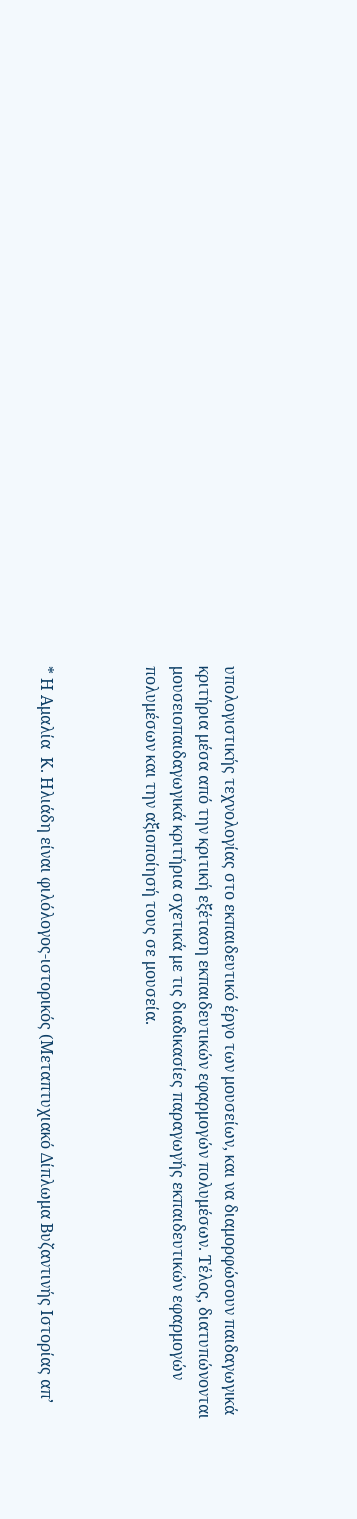υπολογιστικής τεχνολογίας στο εκπαιδευτικό έργο των μουσείων, και να διαμορφώσουν παιδαγωγικά κριτήρια μέσα από την κριτική εξέταση εκπαιδευτικών εφαρμογών πολυμέσων. Τέλος, διατυπώνονται μουσειοπαιδαγωγικά κριτήρια σχετικά με τις διαδικασίες παραγωγής εκπαιδευτικών εφαρμογών πολυμέσων και την αξιοποίησή τους σε μουσεία.



* Η Αμαλία  Κ. Ηλιάδη είναι φιλόλογος-ιστορικός (Μεταπτυχιακό Δίπλωμα Βυζαντινής Ιστορίας απ’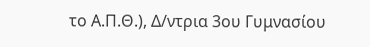το Α.Π.Θ.), Δ/ντρια 3ου Γυμνασίου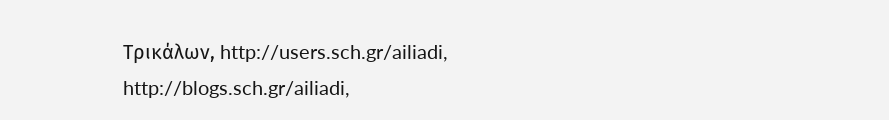Τρικάλων, http://users.sch.gr/ailiadi, http://blogs.sch.gr/ailiadi,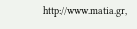http://www.matia.gr,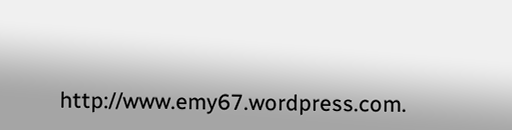http://www.emy67.wordpress.com.